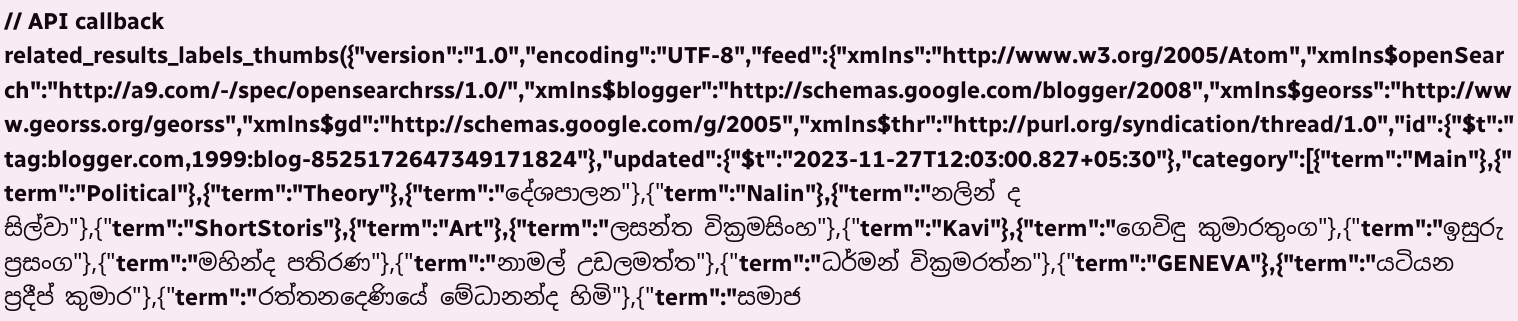// API callback
related_results_labels_thumbs({"version":"1.0","encoding":"UTF-8","feed":{"xmlns":"http://www.w3.org/2005/Atom","xmlns$openSearch":"http://a9.com/-/spec/opensearchrss/1.0/","xmlns$blogger":"http://schemas.google.com/blogger/2008","xmlns$georss":"http://www.georss.org/georss","xmlns$gd":"http://schemas.google.com/g/2005","xmlns$thr":"http://purl.org/syndication/thread/1.0","id":{"$t":"tag:blogger.com,1999:blog-8525172647349171824"},"updated":{"$t":"2023-11-27T12:03:00.827+05:30"},"category":[{"term":"Main"},{"term":"Political"},{"term":"Theory"},{"term":"දේශපාලන"},{"term":"Nalin"},{"term":"නලින් ද සිල්වා"},{"term":"ShortStoris"},{"term":"Art"},{"term":"ලසන්ත වික්‍රමසිංහ"},{"term":"Kavi"},{"term":"ගෙවිඳු කුමාරතුංග"},{"term":"ඉසුරු ප්‍රසංග"},{"term":"මහින්ද පතිරණ"},{"term":"නාමල් උඩලමත්ත"},{"term":"ධර්මන් වික්‍රමරත්න"},{"term":"GENEVA"},{"term":"යටියන ප්‍රදීප් කුමාර"},{"term":"රත්තනදෙණියේ මේධානන්ද හිමි"},{"term":"සමාජ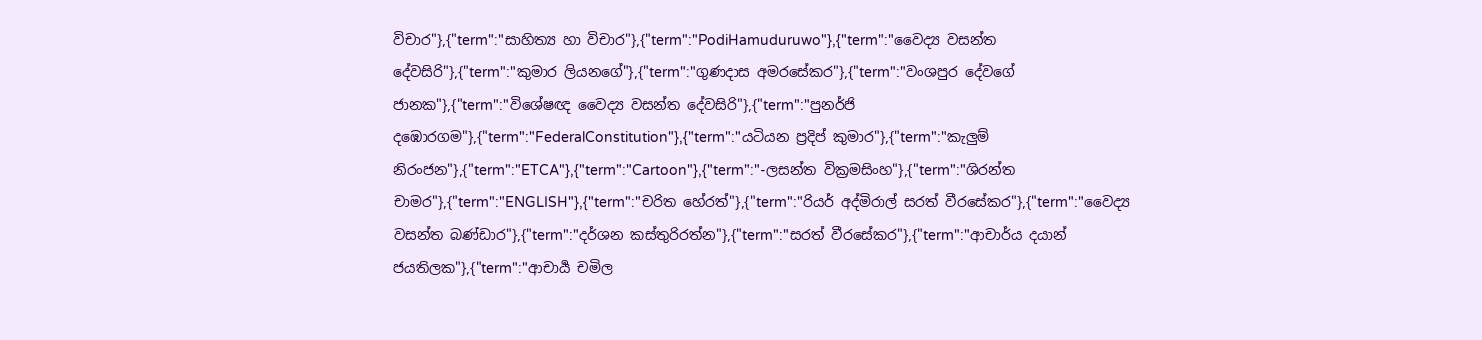විචාර"},{"term":"සාහිත්‍ය හා විචාර"},{"term":"PodiHamuduruwo"},{"term":"වෛද්‍ය වසන්ත දේවසිරි"},{"term":"කුමාර ලියනගේ"},{"term":"ගුණදාස අමරසේකර"},{"term":"වංශපුර දේවගේ ජානක"},{"term":"විශේෂඥ වෛද්‍ය වසන්ත දේවසිරි"},{"term":"පුනර්ජි දඹොරගම"},{"term":"FederalConstitution"},{"term":"යටියන ප්‍රදිප් කුමාර"},{"term":"කැලුම් නිරංජන"},{"term":"ETCA"},{"term":"Cartoon"},{"term":"-ලසන්ත වික්‍රමසිංහ"},{"term":"ශිරන්ත චාමර"},{"term":"ENGLISH"},{"term":"චරිත හේරත්"},{"term":"රියර් අද්මිරාල් සරත් වීරසේකර"},{"term":"වෛද්‍ය වසන්ත බණ්ඩාර"},{"term":"දර්ශන කස්තුරිරත්න"},{"term":"සරත් වීරසේකර"},{"term":"ආචාර්ය දයාන් ජයතිලක"},{"term":"ආචාර්‍ය චමිල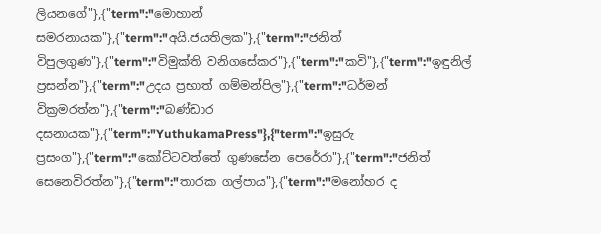ලියනගේ"},{"term":"මොහාන් සමරනායක"},{"term":"අයි.ජයතිලක"},{"term":"ජනිත් විපුලගුණ"},{"term":"විමුක්ති වනිගසේකර"},{"term":"කවි"},{"term":"ඉඳුනිල් ප්‍රසන්න"},{"term":"උදය ප්‍රභාත් ගම්මන්පිල"},{"term":"ධර්මන් වික්‍රමරත්න"},{"term":"බණ්ඩාර දසනායක"},{"term":"YuthukamaPress"},{"term":"ඉසුරු ප්‍රසංග"},{"term":"කෝට්ටවත්තේ ගුණසේන පෙරේරා"},{"term":"ජනිත් සෙනෙවිරත්න"},{"term":"තාරක ගල්පාය"},{"term":"මනෝහර ද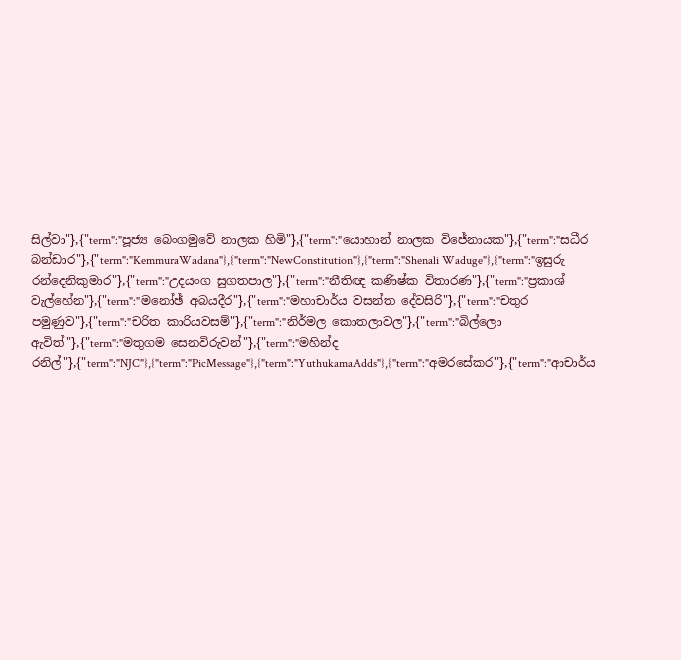සිල්වා"},{"term":"පූජ්‍ය බෙංගමුවේ නාලක හිමි"},{"term":"යොහාන් නාලක විජේනායක"},{"term":"සධීර බන්ඩාර"},{"term":"KemmuraWadana"},{"term":"NewConstitution"},{"term":"Shenali Waduge"},{"term":"ඉසුරු රන්දෙනිකුමාර"},{"term":"උදයංග සුගතපාල"},{"term":"නීතිඥ කණිෂ්ක විතාරණ"},{"term":"ප්‍රකාශ් වැල්හේන"},{"term":"මනෝඡ් අබයදීර"},{"term":"මහාචාර්ය වසන්ත දේවසිරි"},{"term":"චතුර පමුණුව"},{"term":"චරිත කාරියවසම්"},{"term":"නිර්මල කොතලාවල"},{"term":"බිල්ලො ඇවිත්"},{"term":"මතුගම සෙනවිරුවන්"},{"term":"මහින්ද රනිල්"},{"term":"NJC"},{"term":"PicMessage"},{"term":"YuthukamaAdds"},{"term":"අමරසේකර"},{"term":"ආචාර්ය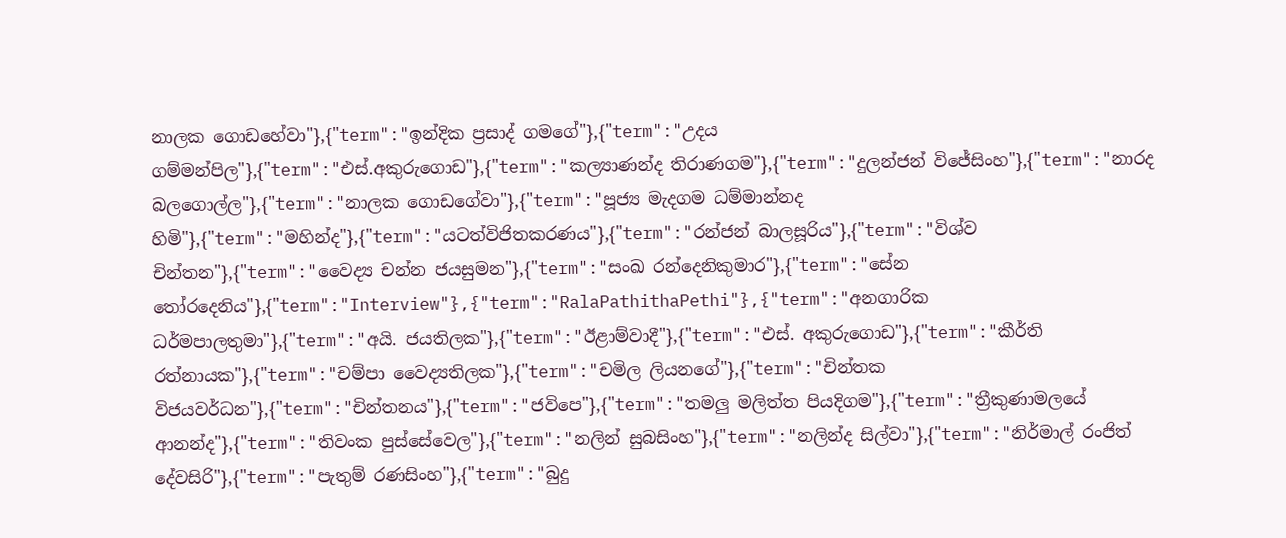නාලක ගොඩහේවා"},{"term":"ඉන්දික ප්‍රසාද් ගමගේ"},{"term":"උදය ගම්මන්පිල"},{"term":"එස්.අකුරුගොඩ"},{"term":"කල්‍යාණන්ද තිරාණගම"},{"term":"දුලන්ජන් විජේසිංහ"},{"term":"නාරද බලගොල්ල"},{"term":"නාලක ගොඩගේවා"},{"term":"පූජ්‍ය මැදගම ධම්මාන්නද හිමි"},{"term":"මහින්ද"},{"term":"යටත්විජිතකරණය"},{"term":"රන්ජන් බාලසූරිය"},{"term":"විශ්ව චින්තන"},{"term":"වෛද්‍ය චන්න ජයසුමන"},{"term":"සංඛ රන්දෙනිකුමාර"},{"term":"සේන තෝරදෙනිය"},{"term":"Interview"},{"term":"RalaPathithaPethi"},{"term":"අනගාරික ධර්මපාලතුමා"},{"term":"අයි. ජයතිලක"},{"term":"ඊළාම්වාදී"},{"term":"එස්. අකුරුගොඩ"},{"term":"කීර්ති රත්නායක"},{"term":"චම්පා වෛද්‍යතිලක"},{"term":"චමිල ලියනගේ"},{"term":"චින්තක විජයවර්ධන"},{"term":"චින්තනය"},{"term":"ජවිපෙ"},{"term":"තමලු මලිත්ත පියදිගම"},{"term":"ත්‍රීකුණාමලයේ ආනන්ද"},{"term":"තිවංක පුස්සේවෙල"},{"term":"නලින් සුබසිංහ"},{"term":"නලින්ද සිල්වා"},{"term":"නිර්මාල් රංජිත් දේවසිරි"},{"term":"පැතුම් රණසිංහ"},{"term":"බුදු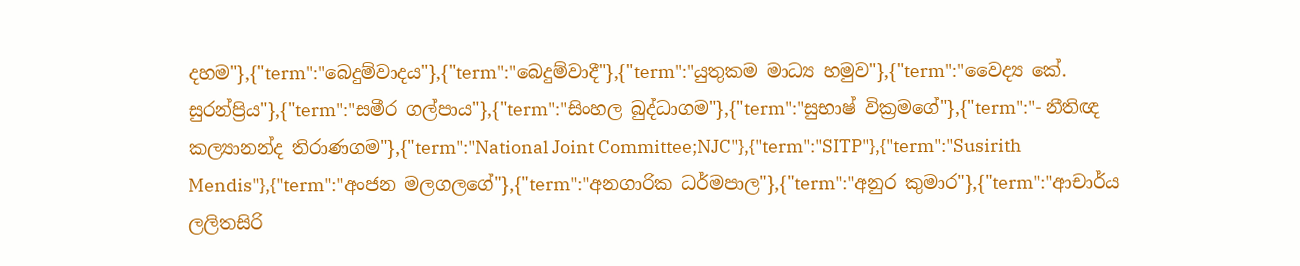දහම"},{"term":"බෙදුම්වාදය"},{"term":"බෙදුම්වාදී"},{"term":"යුතුකම මාධ්‍ය හමුව"},{"term":"වෛද්‍ය කේ. සුරන්ප්‍රිය"},{"term":"සමීර ගල්පාය"},{"term":"සිංහල බුද්ධාගම"},{"term":"සුභාෂ් වික්‍රමගේ"},{"term":"- නීතිඥ කල්‍යානන්ද තිරාණගම"},{"term":"National Joint Committee;NJC"},{"term":"SITP"},{"term":"Susirith Mendis"},{"term":"අංජන මලගලගේ"},{"term":"අනගාරික ධර්මපාල"},{"term":"අනුර කුමාර"},{"term":"ආචාර්ය ලලිතසිරි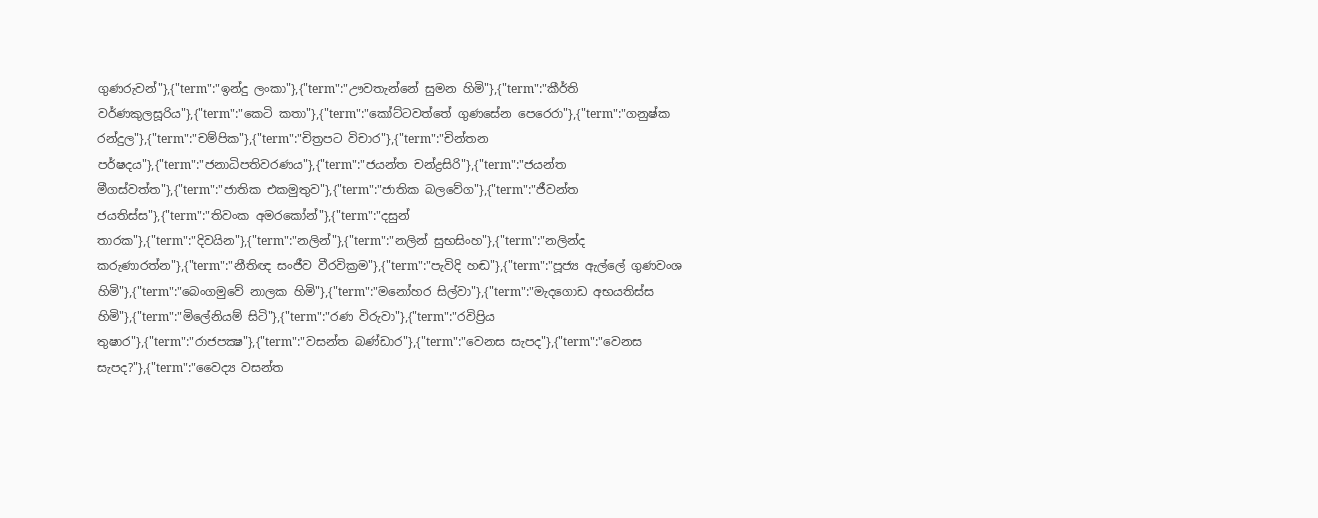ගුණරුවන්"},{"term":"ඉන්දු ලංකා"},{"term":"ඌවතැන්නේ සුමන හිමි"},{"term":"කීර්ති වර්ණකුලසූරිය"},{"term":"කෙටි කතා"},{"term":"කෝට්ටවත්තේ ගුණසේන පෙරෙරා"},{"term":"ගනුෂ්ක රන්දුල"},{"term":"චම්පික"},{"term":"චිත්‍රපට විචාර"},{"term":"චින්තන පර්ෂදය"},{"term":"ජනාධිපතිවරණය"},{"term":"ජයන්ත චන්ද්‍රසිරි"},{"term":"ජයන්ත මීගස්වත්ත"},{"term":"ජාතික එකමුතුව"},{"term":"ජාතික බලවේග"},{"term":"ජීවන්ත ජයතිස්ස"},{"term":"තිවංක අමරකෝන්"},{"term":"දසුන් තාරක"},{"term":"දිවයින"},{"term":"නලින්"},{"term":"නලින් සුභසිංහ"},{"term":"නලින්ද කරුණාරත්න"},{"term":"නීතිඥ සංජීව වීරවික්‍රම"},{"term":"පැවිදි හඬ"},{"term":"පූජ්‍ය ඇල්ලේ ගුණවංශ හිමි"},{"term":"බෙංගමුවේ නාලක හිමි"},{"term":"මනෝහර සිල්වා"},{"term":"මැදගොඩ අභයතිස්ස හිමි"},{"term":"මිලේනියම් සිටි"},{"term":"රණ විරුවා"},{"term":"රවිප්‍රිය තුෂාර"},{"term":"රාජපක්‍ෂ"},{"term":"වසන්ත බණ්ඩාර"},{"term":"වෙනස සැපද"},{"term":"වෙනස සැපද?"},{"term":"වෛද්‍ය වසන්ත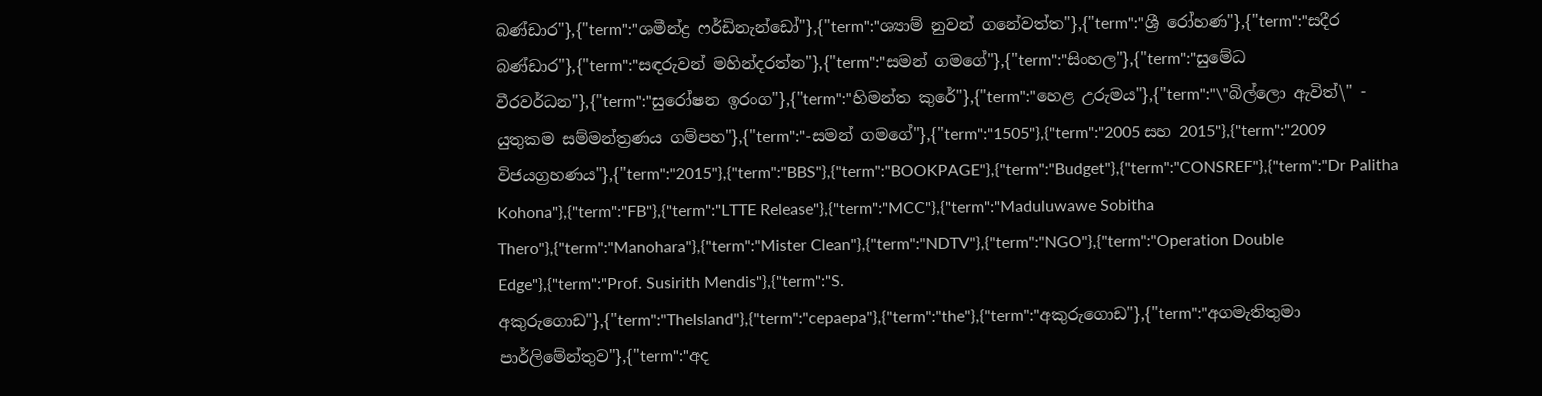බණ්‌ඩාර"},{"term":"ශමීන්ද්‍ර ෆර්ඩිනැන්ඩෝ"},{"term":"ශ්‍යාම් නුවන් ගනේවත්ත"},{"term":"ශ්‍රී රෝහණ"},{"term":"සදීර බණ්ඩාර"},{"term":"සඳරුවන් මහින්දරත්න"},{"term":"සමන් ගමගේ"},{"term":"සිංහල"},{"term":"සුමේධ වීරවර්ධන"},{"term":"සුරෝෂන ඉරංග"},{"term":"හිමන්ත කුරේ"},{"term":"හෙළ උරුමය"},{"term":"\"බිල්ලො ඇවිත්\" - යුතුකම සම්මන්ත්‍රණය ගම්පහ"},{"term":"-සමන් ගමගේ"},{"term":"1505"},{"term":"2005 සහ 2015"},{"term":"2009 විජයග්‍රහණය"},{"term":"2015"},{"term":"BBS"},{"term":"BOOKPAGE"},{"term":"Budget"},{"term":"CONSREF"},{"term":"Dr Palitha Kohona"},{"term":"FB"},{"term":"LTTE Release"},{"term":"MCC"},{"term":"Maduluwawe Sobitha Thero"},{"term":"Manohara"},{"term":"Mister Clean"},{"term":"NDTV"},{"term":"NGO"},{"term":"Operation Double Edge"},{"term":"Prof. Susirith Mendis"},{"term":"S. අකුරුගොඩ"},{"term":"TheIsland"},{"term":"cepaepa"},{"term":"the"},{"term":"අකුරුගොඩ"},{"term":"අගමැතිතුමා පාර්ලිමේන්තුව"},{"term":"අද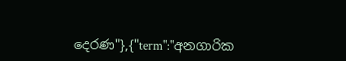දෙරණ"},{"term":"අනගාරික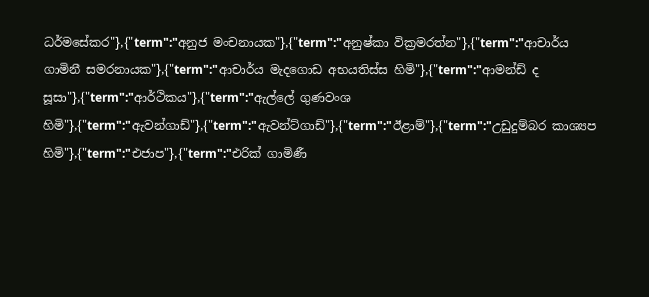ධර්මසේකර"},{"term":"අනුජ මංචනායක"},{"term":"අනුෂ්කා වික්‍රමරත්න"},{"term":"ආචාර්ය ගාමිනී සමරනායක"},{"term":"ආචාර්ය මැදගොඩ අභයතිස්‌ස හිමි"},{"term":"ආමන්ඩ් ද සූසා"},{"term":"ආර්ථිකය"},{"term":"ඇල්ලේ ගුණවංශ හිමි"},{"term":"ඇවන්ගාඩ්"},{"term":"ඇවන්ට්ගාඩ්"},{"term":"ඊළාම්"},{"term":"උඩුදුම්බර කාශ්‍යප හිමි"},{"term":"එජාප"},{"term":"එරික්‌ ගාමිණී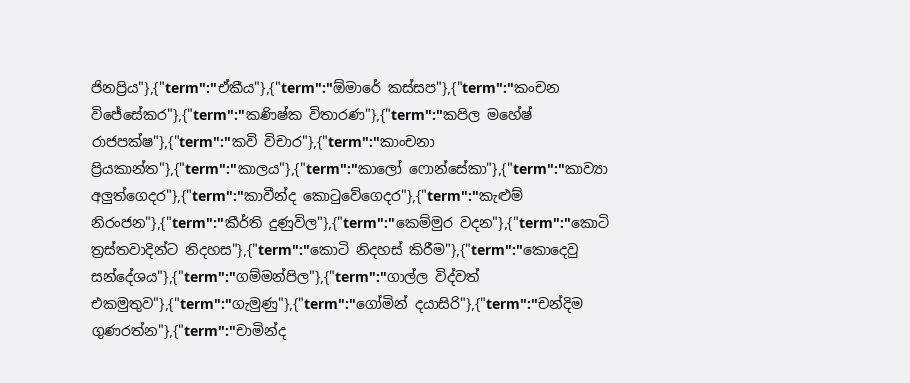ජිනප්‍රිය"},{"term":"ඒකීය"},{"term":"ඕමාරේ කස්‌සප"},{"term":"කංචන විජේසේකර"},{"term":"කණිෂ්ක විතාරණ"},{"term":"කපිල මහේෂ් රාජපක්ෂ"},{"term":"කවි විචාර"},{"term":"කාංචනා ප්‍රියකාන්ත"},{"term":"කාලය"},{"term":"කාලෝ ෆොන්සේකා"},{"term":"කාව්‍යා අලුත්ගෙදර"},{"term":"කාවීන්ද කොටුවේගෙදර"},{"term":"කැළුම් නිරංජන"},{"term":"කීර්ති දුණුවිල"},{"term":"කෙම්මුර වදන"},{"term":"කොටි ත්‍රස්‌තවාදින්ට නිදහස"},{"term":"කොටි නිදහස් කිරීම"},{"term":"කොදෙවු සන්දේශය"},{"term":"ගම්මන්පිල"},{"term":"ගාල්ල විද්වත් එකමුතුව"},{"term":"ගැමුණු"},{"term":"ගෝමින් දයාසිරි"},{"term":"චන්දිම ගුණරත්න"},{"term":"චාමින්ද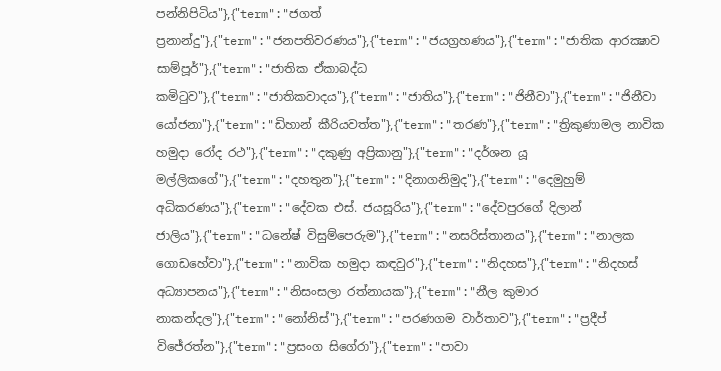පන්නිපිටිය"},{"term":"ජගත් ප්‍රනාන්දු"},{"term":"ජනපතිවරණය"},{"term":"ජයග්‍රහණය"},{"term":"ජාතික ආරක්‍ෂාව සාම්පූර්"},{"term":"ජාතික ඒකාබද්ධ කමිටුව"},{"term":"ජාතිකවාදය"},{"term":"ජාතිය"},{"term":"ජිනීවා"},{"term":"ජිනීවා යෝජනා"},{"term":"ඩිහාන් කීරියවත්ත"},{"term":"තරණ"},{"term":"ත්‍රිකුණාමල නාවික හමුදා රෝද රථ"},{"term":"දකුණු අප්‍රිකානු"},{"term":"දර්ශන යූ මල්ලිකගේ"},{"term":"දහතුන"},{"term":"දිනාගනිමුද"},{"term":"දෙමුහුම් අධිකරණය"},{"term":"දේවක එස්. ජයසූරිය"},{"term":"දේවපුරගේ දිලාන් ජාලිය"},{"term":"ධනේෂ් විසුම්පෙරුම"},{"term":"නසරිස්‌තානය"},{"term":"නාලක ගොඩහේවා"},{"term":"නාවික හමුදා කඳවුර"},{"term":"නිදහස"},{"term":"නිදහස් අධ්‍යාපනය"},{"term":"නිසංසලා රත්නායක"},{"term":"නීල කුමාර නාකන්දල"},{"term":"නෝනිස්"},{"term":"පරණගම වාර්තාව"},{"term":"ප්‍රදීප් විජේරත්න"},{"term":"ප්‍රසංග සිගේරා"},{"term":"පාවා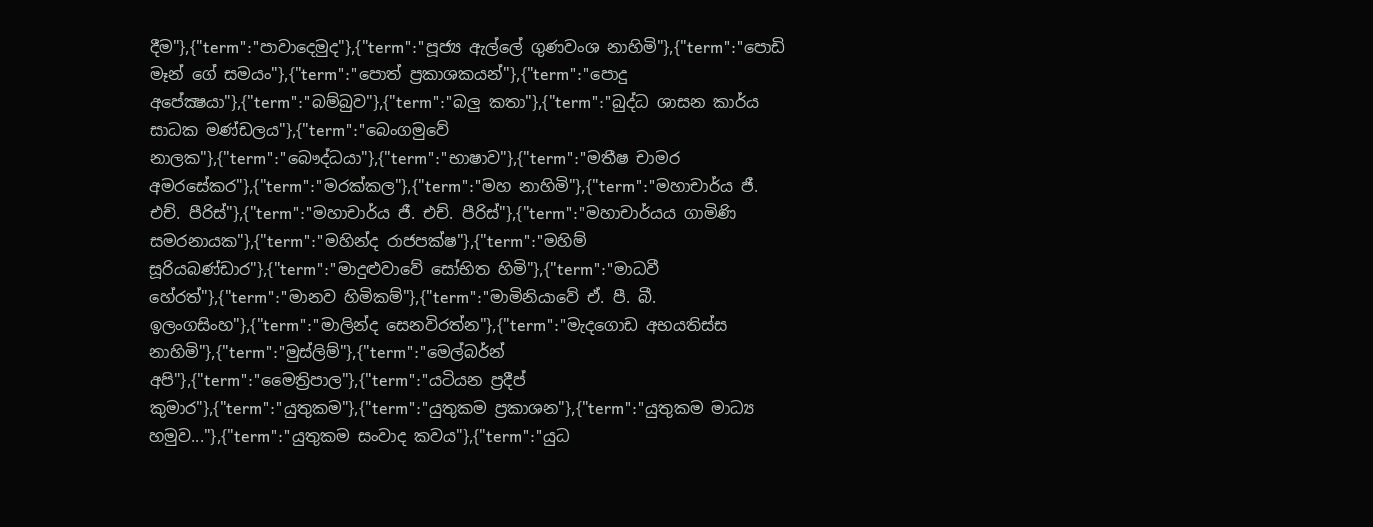දීම"},{"term":"පාවාදෙමුද"},{"term":"පූජ්‍ය ඇල්ලේ ගුණවංශ නාහිමි"},{"term":"පොඩි මෑන් ගේ සමයං"},{"term":"පොත් ප්‍රකාශකයන්"},{"term":"පොදු අපේක්‍ෂයා"},{"term":"බම්බුව"},{"term":"බලු කතා"},{"term":"බුද්ධ ශාසන කාර්ය සාධක මණ්ඩලය"},{"term":"බෙංගමුවේ නාලක"},{"term":"බෞද්ධයා"},{"term":"භාෂාව"},{"term":"මතීෂ චාමර අමරසේකර"},{"term":"මරක්කල"},{"term":"මහ නාහිමි"},{"term":"මහාචාර්ය ජී. එච්. පීරිස්"},{"term":"මහාචාර්ය ජී. එච්. පීරිස්‌"},{"term":"මහාචාර්යය ගාමිණි සමරනායක"},{"term":"මහින්ද රාජපක්ෂ"},{"term":"මහිම් සූරියබණ්ඩාර"},{"term":"මාදුළුවාවේ සෝභිත හිමි"},{"term":"මාධවී හේරත්"},{"term":"මානව හිමිකම්"},{"term":"මාමිනියාවේ ඒ. පී. බී. ඉලංගසිංහ"},{"term":"මාලින්ද සෙනවිරත්න"},{"term":"මැදගොඩ අභයතිස්ස නාහිමි"},{"term":"මුස්‌ලිම්"},{"term":"මෙල්බර්න් අපි"},{"term":"මෛත්‍රිපාල"},{"term":"යටියන ප්‍රදීප් කුමාර"},{"term":"යුතුකම"},{"term":"යුතුකම ප්‍රකාශන"},{"term":"යුතුකම මාධ්‍ය හමුව..."},{"term":"යුතුකම සංවාද කවය"},{"term":"යුධ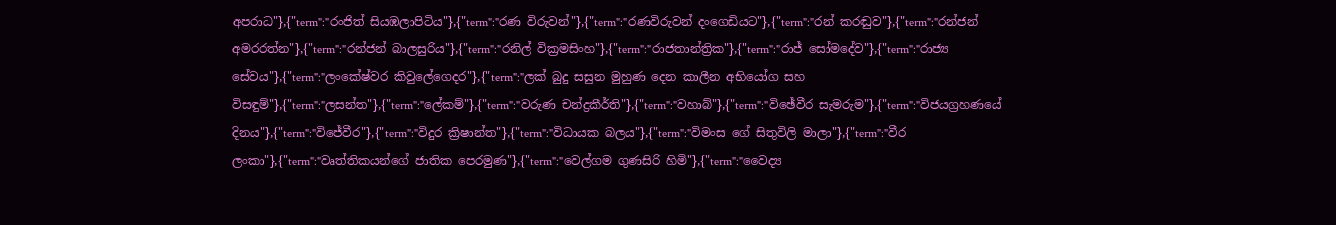අපරාධ"},{"term":"රංජිත් සියඹලාපිටිය"},{"term":"රණ විරුවන්"},{"term":"රණවිරුවන් දංගෙඩියට"},{"term":"රන් කරඬුව"},{"term":"රන්ජන් අමරරත්න"},{"term":"රන්ජන් බාලසුරිය"},{"term":"රනිල් වික්‍රමසිංහ"},{"term":"රාජතාන්ත්‍රික"},{"term":"රාජ් සෝමදේව"},{"term":"රාජ්‍ය සේවය"},{"term":"ලංකේෂ්වර කිවුලේගෙදර"},{"term":"ලක් බුදු සසුන මුහුණ දෙන කාලීන අභියෝග සහ විසඳුම්"},{"term":"ලසන්ත"},{"term":"ලේකම්"},{"term":"වරුණ චන්ද්‍රකීර්ති"},{"term":"වහාබ්"},{"term":"විඡේවීර සැමරුම"},{"term":"විජයග්‍රහණයේ දිනය"},{"term":"විජේවීර"},{"term":"විදුර ක්‍රිෂාන්ත"},{"term":"විධායක බලය"},{"term":"විමංස ගේ සිතුවිලි මාලා"},{"term":"වීර ලංකා"},{"term":"වෘත්තිකයන්ගේ ජාතික පෙරමුණ"},{"term":"වෙල්ගම ගුණසිරි හිමි"},{"term":"වෛද්‍ය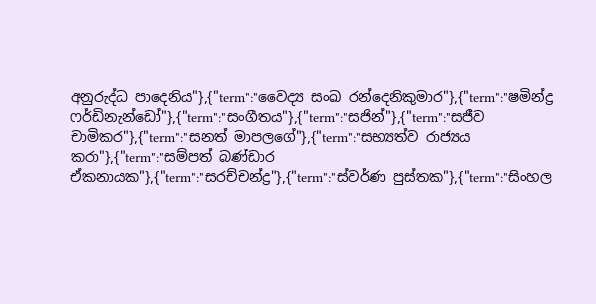අනුරුද්ධ පාදෙනිය"},{"term":"වෛද්‍ය සංඛ රන්දෙනිකුමාර"},{"term":"ෂමින්ද්‍ර ෆර්ඩිනැන්ඩෝ"},{"term":"සංගීතය"},{"term":"සජින්"},{"term":"සජීව චාමිකර"},{"term":"සනත් මාපලගේ"},{"term":"සභ්‍යත්ව රාජ්‍යය කරා"},{"term":"සම්පත් බණ්ඩාර ඒකනායක"},{"term":"සරච්චන්ද්‍ර"},{"term":"ස්වර්ණ පුස්තක"},{"term":"සිංහල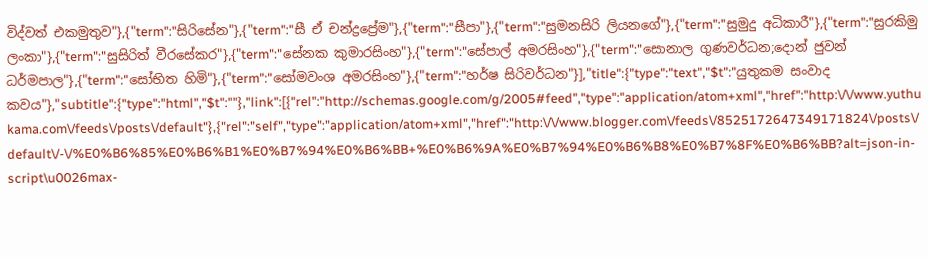විද්වත් එකමුතුව"},{"term":"සිරිසේන"},{"term":"සී ඒ චන්ද්‍රප්‍රේම"},{"term":"සීපා"},{"term":"සුමනසිරි ලියනගේ"},{"term":"සුමුදු අධිකාරී"},{"term":"සුරකිමු ලංකා"},{"term":"සුසිරිත් වීරසේකර"},{"term":"සේනක කුමාරසිංහ"},{"term":"සේපාල් අමරසිංහ"},{"term":"සොනාල ගුණවර්ධන;දොන් ජුවන් ධර්මපාල"},{"term":"සෝභිත හිමි"},{"term":"සෝමවංශ අමරසිංහ"},{"term":"හර්ෂ සිරිවර්ධන"}],"title":{"type":"text","$t":"යුතුකම සංවාද කවය"},"subtitle":{"type":"html","$t":""},"link":[{"rel":"http://schemas.google.com/g/2005#feed","type":"application/atom+xml","href":"http:\/\/www.yuthukama.com\/feeds\/posts\/default"},{"rel":"self","type":"application/atom+xml","href":"http:\/\/www.blogger.com\/feeds\/8525172647349171824\/posts\/default\/-\/%E0%B6%85%E0%B6%B1%E0%B7%94%E0%B6%BB+%E0%B6%9A%E0%B7%94%E0%B6%B8%E0%B7%8F%E0%B6%BB?alt=json-in-script\u0026max-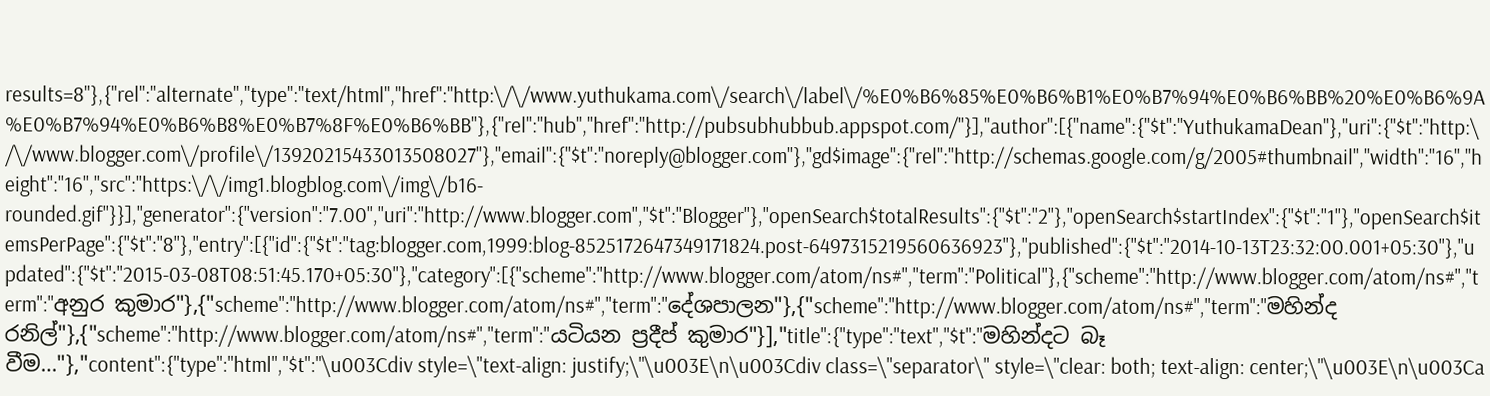results=8"},{"rel":"alternate","type":"text/html","href":"http:\/\/www.yuthukama.com\/search\/label\/%E0%B6%85%E0%B6%B1%E0%B7%94%E0%B6%BB%20%E0%B6%9A%E0%B7%94%E0%B6%B8%E0%B7%8F%E0%B6%BB"},{"rel":"hub","href":"http://pubsubhubbub.appspot.com/"}],"author":[{"name":{"$t":"YuthukamaDean"},"uri":{"$t":"http:\/\/www.blogger.com\/profile\/13920215433013508027"},"email":{"$t":"noreply@blogger.com"},"gd$image":{"rel":"http://schemas.google.com/g/2005#thumbnail","width":"16","height":"16","src":"https:\/\/img1.blogblog.com\/img\/b16-rounded.gif"}}],"generator":{"version":"7.00","uri":"http://www.blogger.com","$t":"Blogger"},"openSearch$totalResults":{"$t":"2"},"openSearch$startIndex":{"$t":"1"},"openSearch$itemsPerPage":{"$t":"8"},"entry":[{"id":{"$t":"tag:blogger.com,1999:blog-8525172647349171824.post-6497315219560636923"},"published":{"$t":"2014-10-13T23:32:00.001+05:30"},"updated":{"$t":"2015-03-08T08:51:45.170+05:30"},"category":[{"scheme":"http://www.blogger.com/atom/ns#","term":"Political"},{"scheme":"http://www.blogger.com/atom/ns#","term":"අනුර කුමාර"},{"scheme":"http://www.blogger.com/atom/ns#","term":"දේශපාලන"},{"scheme":"http://www.blogger.com/atom/ns#","term":"මහින්ද රනිල්"},{"scheme":"http://www.blogger.com/atom/ns#","term":"යටියන ප්‍රදීප් කුමාර"}],"title":{"type":"text","$t":"මහින්දට බෑ වීම…"},"content":{"type":"html","$t":"\u003Cdiv style=\"text-align: justify;\"\u003E\n\u003Cdiv class=\"separator\" style=\"clear: both; text-align: center;\"\u003E\n\u003Ca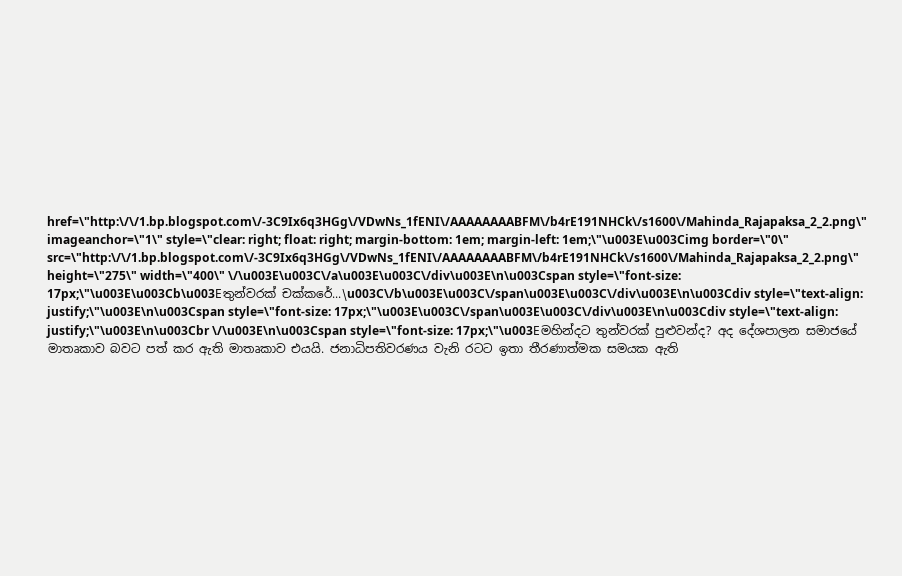href=\"http:\/\/1.bp.blogspot.com\/-3C9Ix6q3HGg\/VDwNs_1fENI\/AAAAAAAABFM\/b4rE191NHCk\/s1600\/Mahinda_Rajapaksa_2_2.png\" imageanchor=\"1\" style=\"clear: right; float: right; margin-bottom: 1em; margin-left: 1em;\"\u003E\u003Cimg border=\"0\" src=\"http:\/\/1.bp.blogspot.com\/-3C9Ix6q3HGg\/VDwNs_1fENI\/AAAAAAAABFM\/b4rE191NHCk\/s1600\/Mahinda_Rajapaksa_2_2.png\" height=\"275\" width=\"400\" \/\u003E\u003C\/a\u003E\u003C\/div\u003E\n\u003Cspan style=\"font-size: 17px;\"\u003E\u003Cb\u003Eතුන්වරක් චක්කරේ...\u003C\/b\u003E\u003C\/span\u003E\u003C\/div\u003E\n\u003Cdiv style=\"text-align: justify;\"\u003E\n\u003Cspan style=\"font-size: 17px;\"\u003E\u003C\/span\u003E\u003C\/div\u003E\n\u003Cdiv style=\"text-align: justify;\"\u003E\n\u003Cbr \/\u003E\n\u003Cspan style=\"font-size: 17px;\"\u003Eමහින්දට තුන්වරක් පුළුවන්ද? අද දේශපාලන සමාජයේ මාතෘකාව බවට පත් කර ඇති මාතෘකාව එයයි. ජනාධිපතිවරණය වැනි රටට ඉතා තීරණාත්මක සමයක ඇති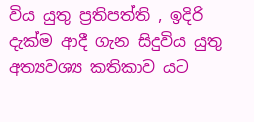විය යුතු ප්‍රතිපත්ති , ඉදිරි දැක්ම ආදී ගැන සිදුවිය යුතු අත්‍යවශ්‍ය කතිකාව යට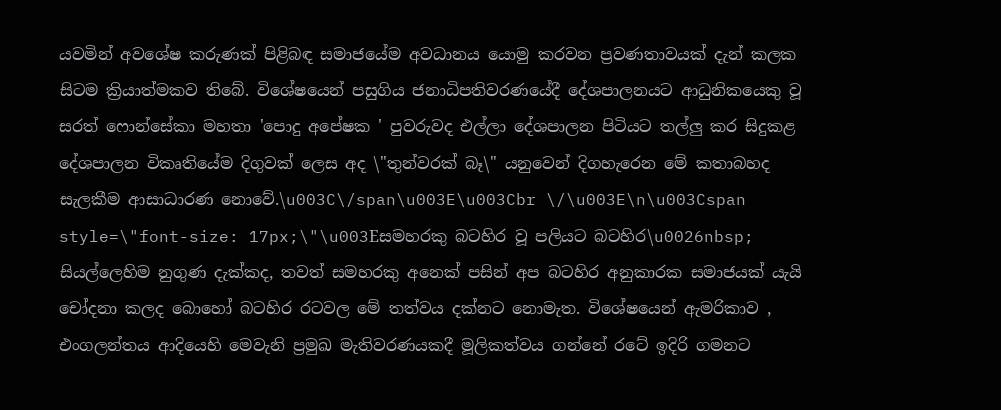යවමින් අවශේෂ කරුණක් පිළිබඳ සමාජයේම අවධානය යොමු කරවන ප්‍රවණතාවයක් දැන් කලක සිටම ක්‍රියාත්මකව තිබේ. විශේෂයෙන් පසුගිය ජනාධිපතිවරණයේදී දේශපාලනයට ආධුනිකයෙකු වූ සරත් ෆොන්සේකා මහතා 'පොදු අපේෂක ' පුවරුවද එල්ලා දේශපාලන පිටියට තල්ලු කර සිදුකළ දේශපාලන විකෘතියේම දිගුවක් ලෙස අද \"තුන්වරක් බෑ\" යනුවෙන් දිගහැරෙන මේ කතාබහද සැලකීම ආසාධාරණ නොවේ.\u003C\/span\u003E\u003Cbr \/\u003E\n\u003Cspan style=\"font-size: 17px;\"\u003Eසමහරකු බටහිර වූ පලියට බටහිර\u0026nbsp; සියල්ලෙහිම නුගුණ දැක්කද, තවත් සමහරකු අනෙක් පසින් අප බටහිර අනුකාරක සමාජයක් යැයි චෝදනා කලද බොහෝ බටහිර රටවල මේ තත්වය දක්නට නොමැත. විශේෂයෙන් ඇමරිකාව , එංගලන්තය ආදියෙහි මෙවැනි ප්‍රමුඛ මැතිවරණයකදී මූලිකත්වය ගන්නේ රටේ ඉදිරි ගමනට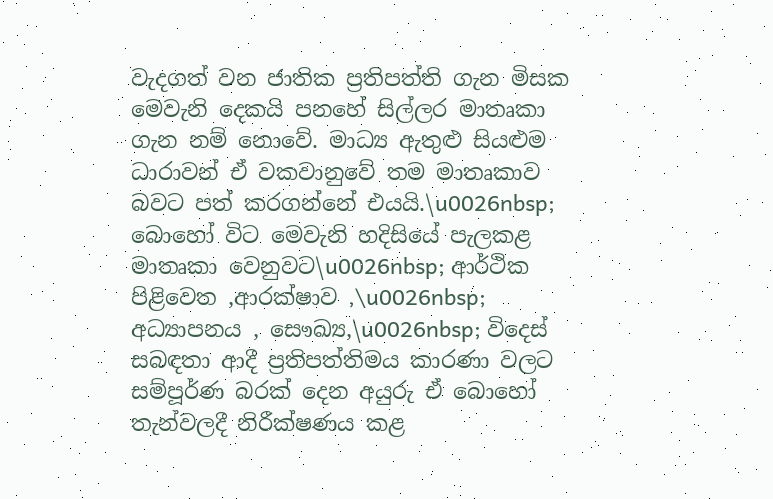වැදගත් වන ජාතික ප්‍රතිපත්ති ගැන මිසක මෙවැනි දෙකයි පනහේ සිල්ලර මාතෘකා ගැන නම් නොවේ. මාධ්‍ය ඇතුළු සියළුම ධාරාවන් ඒ වකවානුවේ තම මාතෘකාව බවට පත් කරගන්නේ එයයි.\u0026nbsp; බොහෝ විට මෙවැනි හදිසියේ පැලකළ මාතෘකා වෙනුවට\u0026nbsp; ආර්ථික පිළිවෙත ,ආරක්ෂාව ,\u0026nbsp; අධ්‍යාපනය , සෞඛ්‍ය,\u0026nbsp; විදෙස් සබඳතා ආදී ප්‍රතිපත්තිමය කාරණා වලට සම්පූර්ණ බරක් දෙන අයුරු ඒ බොහෝ තැන්වලදී නිරීක්ෂණය කළ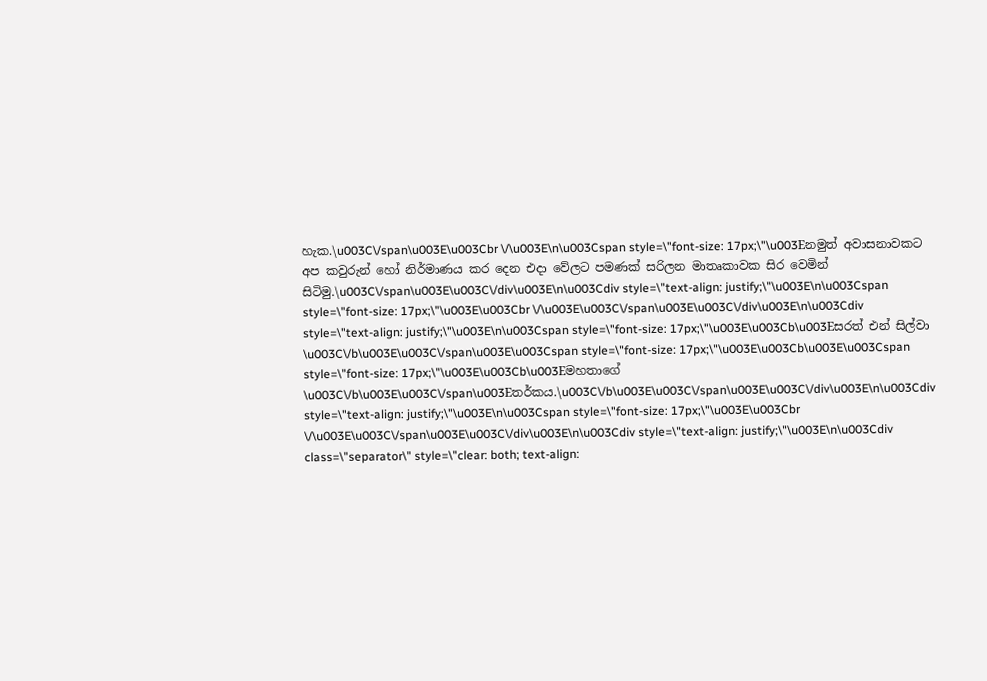හැක.\u003C\/span\u003E\u003Cbr \/\u003E\n\u003Cspan style=\"font-size: 17px;\"\u003Eනමුත් අවාසනාවකට අප කවුරුන් හෝ නිර්මාණය කර දෙන එදා වේලට පමණක් සරිලන මාතෘකාවක සිර වෙමින් සිටිමු.\u003C\/span\u003E\u003C\/div\u003E\n\u003Cdiv style=\"text-align: justify;\"\u003E\n\u003Cspan style=\"font-size: 17px;\"\u003E\u003Cbr \/\u003E\u003C\/span\u003E\u003C\/div\u003E\n\u003Cdiv style=\"text-align: justify;\"\u003E\n\u003Cspan style=\"font-size: 17px;\"\u003E\u003Cb\u003Eසරත් එන් සිල්වා \u003C\/b\u003E\u003C\/span\u003E\u003Cspan style=\"font-size: 17px;\"\u003E\u003Cb\u003E\u003Cspan style=\"font-size: 17px;\"\u003E\u003Cb\u003Eමහතාගේ \u003C\/b\u003E\u003C\/span\u003Eතර්කය.\u003C\/b\u003E\u003C\/span\u003E\u003C\/div\u003E\n\u003Cdiv style=\"text-align: justify;\"\u003E\n\u003Cspan style=\"font-size: 17px;\"\u003E\u003Cbr \/\u003E\u003C\/span\u003E\u003C\/div\u003E\n\u003Cdiv style=\"text-align: justify;\"\u003E\n\u003Cdiv class=\"separator\" style=\"clear: both; text-align: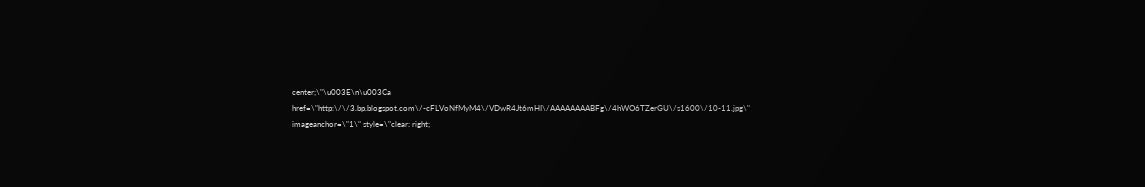center;\"\u003E\n\u003Ca href=\"http:\/\/3.bp.blogspot.com\/-cFLVoNfMyM4\/VDwR4Jt6mHI\/AAAAAAAABFg\/4hWO6TZerGU\/s1600\/10-11.jpg\" imageanchor=\"1\" style=\"clear: right;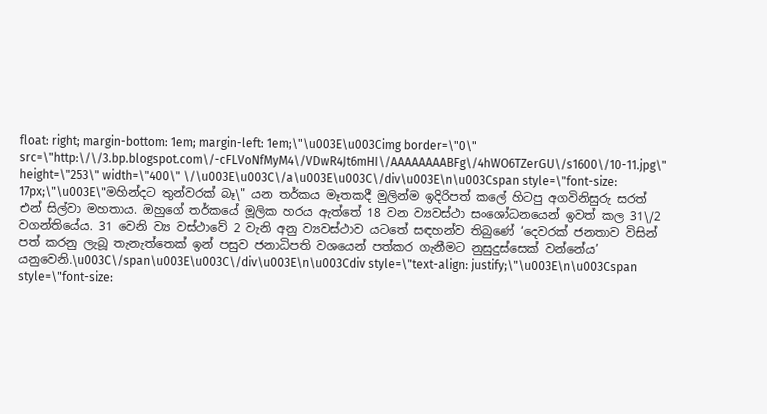float: right; margin-bottom: 1em; margin-left: 1em;\"\u003E\u003Cimg border=\"0\" src=\"http:\/\/3.bp.blogspot.com\/-cFLVoNfMyM4\/VDwR4Jt6mHI\/AAAAAAAABFg\/4hWO6TZerGU\/s1600\/10-11.jpg\" height=\"253\" width=\"400\" \/\u003E\u003C\/a\u003E\u003C\/div\u003E\n\u003Cspan style=\"font-size: 17px;\"\u003E\"මහින්දට තුන්වරක් බෑ\" යන තර්කය මෑතකදී මුලින්ම ඉදිරිපත් කලේ හිටපු අගවිනිසුරු සරත් එන් සිල්වා මහතාය. ඔහුගේ තර්කයේ මූලික හරය ඇත්තේ 18 වන ව්‍යවස්ථා සංශෝධනයෙන් ඉවත් කල 31\/2 වගන්තියේය. 31 වෙනි ව්‍ය වස්ථාවේ 2 වැනි අනු ව්‍යවස්ථාව යටතේ සඳහන්ව තිබුණේ ‘දෙවරක් ජනතාව විසින් පත් කරනු ලැබූ තැනැත්තෙක් ඉන් පසුව ජනාධිපති වශයෙන් පත්කර ගැනීමට නුසුදුස්සෙක් වන්නේය’ යනුවෙනි.\u003C\/span\u003E\u003C\/div\u003E\n\u003Cdiv style=\"text-align: justify;\"\u003E\n\u003Cspan style=\"font-size: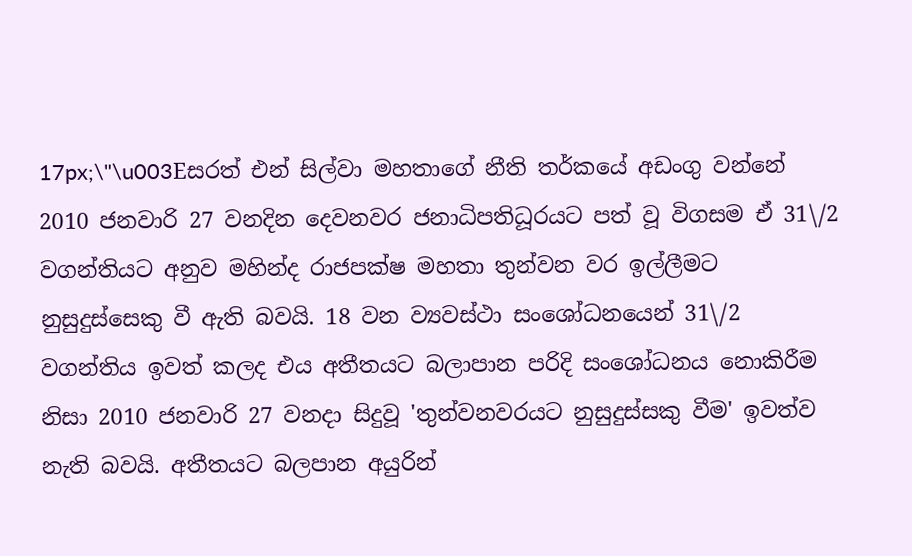17px;\"\u003Eසරත් එන් සිල්වා මහතාගේ නීති තර්කයේ අඩංගු වන්නේ 2010 ජනවාරි 27 වනදින දෙවනවර ජනාධිපතිධූරයට පත් වූ විගසම ඒ 31\/2 වගන්තියට අනුව මහින්ද රාජපක්ෂ මහතා තුන්වන වර ඉල්ලීමට නුසුදුස්සෙකු වී ඇති බවයි. 18 වන ව්‍යවස්ථා සංශෝධනයෙන් 31\/2 වගන්තිය ඉවත් කලද එය අතීතයට බලාපාන පරිදි සංශෝධනය නොකිරීම නිසා 2010 ජනවාරි 27 වනදා සිදුවූ 'තුන්වනවරයට නුසුදුස්සකු වීම' ඉවත්ව නැති බවයි. අතීතයට බලපාන අයුරින්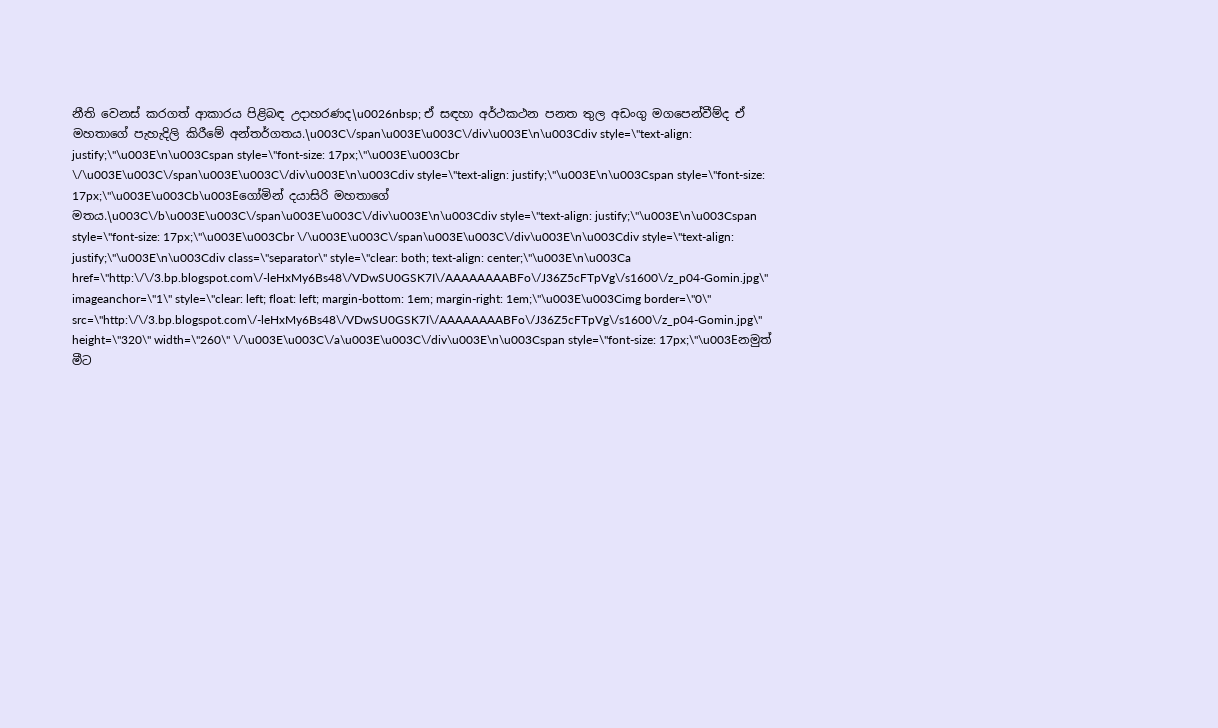නීති වෙනස් කරගත් ආකාරය පිළිබඳ උදාහරණද\u0026nbsp; ඒ සඳහා අර්ථකථන පනත තුල අඩංගු මගපෙන්වීම්ද ඒ මහතාගේ පැහැදිලි කිරීමේ අන්තර්ගතය.\u003C\/span\u003E\u003C\/div\u003E\n\u003Cdiv style=\"text-align: justify;\"\u003E\n\u003Cspan style=\"font-size: 17px;\"\u003E\u003Cbr \/\u003E\u003C\/span\u003E\u003C\/div\u003E\n\u003Cdiv style=\"text-align: justify;\"\u003E\n\u003Cspan style=\"font-size: 17px;\"\u003E\u003Cb\u003Eගෝමින් දයාසිරි මහතාගේ මතය.\u003C\/b\u003E\u003C\/span\u003E\u003C\/div\u003E\n\u003Cdiv style=\"text-align: justify;\"\u003E\n\u003Cspan style=\"font-size: 17px;\"\u003E\u003Cbr \/\u003E\u003C\/span\u003E\u003C\/div\u003E\n\u003Cdiv style=\"text-align: justify;\"\u003E\n\u003Cdiv class=\"separator\" style=\"clear: both; text-align: center;\"\u003E\n\u003Ca href=\"http:\/\/3.bp.blogspot.com\/-leHxMy6Bs48\/VDwSU0GSK7I\/AAAAAAAABFo\/J36Z5cFTpVg\/s1600\/z_p04-Gomin.jpg\" imageanchor=\"1\" style=\"clear: left; float: left; margin-bottom: 1em; margin-right: 1em;\"\u003E\u003Cimg border=\"0\" src=\"http:\/\/3.bp.blogspot.com\/-leHxMy6Bs48\/VDwSU0GSK7I\/AAAAAAAABFo\/J36Z5cFTpVg\/s1600\/z_p04-Gomin.jpg\" height=\"320\" width=\"260\" \/\u003E\u003C\/a\u003E\u003C\/div\u003E\n\u003Cspan style=\"font-size: 17px;\"\u003Eනමුත් මීට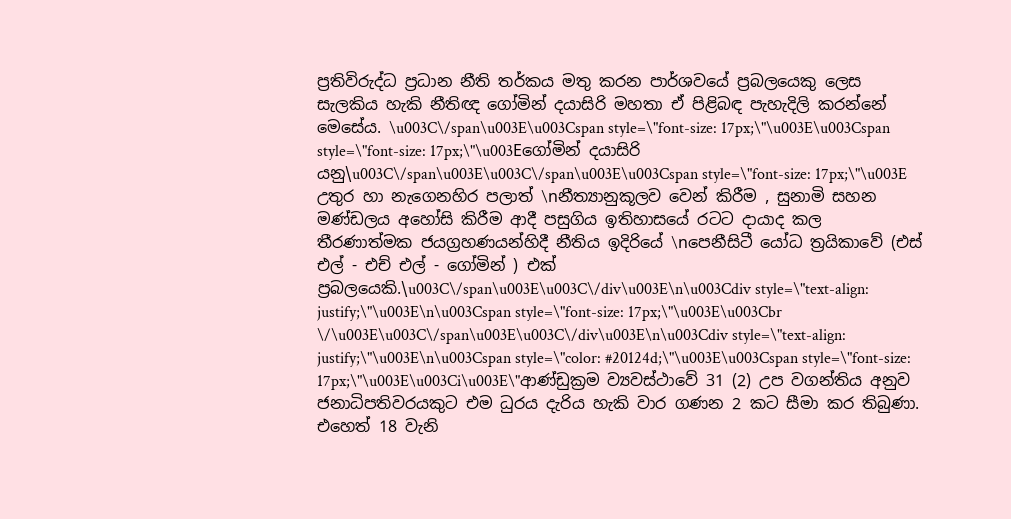ප්‍රතිවිරුද්ධ ප්‍රධාන නීති තර්කය මතු කරන පාර්ශවයේ ප්‍රබලයෙකු ලෙස සැලකිය හැකි නීතිඥ ගෝමින් දයාසිරි මහතා ඒ පිළිබඳ පැහැදිලි කරන්නේ මෙසේය. \u003C\/span\u003E\u003Cspan style=\"font-size: 17px;\"\u003E\u003Cspan style=\"font-size: 17px;\"\u003Eගෝමින් දයාසිරි යනු\u003C\/span\u003E\u003C\/span\u003E\u003Cspan style=\"font-size: 17px;\"\u003E උතුර හා නැගෙනහිර පලාත් \nනීත්‍යානුකූලව වෙන් කිරීම , සුනාමි සහන මණ්ඩලය අහෝසි කිරීම ආදී පසුගිය ඉතිහාසයේ රටට දායාද කල තීරණාත්මක ජයග්‍රහණයන්හිදී නීතිය ඉදිරියේ \nපෙනීසිටී යෝධ ත්‍රයිකාවේ (එස් එල් - එච් එල් - ගෝමින් ) එක් ප්‍රබලයෙකි.\u003C\/span\u003E\u003C\/div\u003E\n\u003Cdiv style=\"text-align: justify;\"\u003E\n\u003Cspan style=\"font-size: 17px;\"\u003E\u003Cbr \/\u003E\u003C\/span\u003E\u003C\/div\u003E\n\u003Cdiv style=\"text-align: justify;\"\u003E\n\u003Cspan style=\"color: #20124d;\"\u003E\u003Cspan style=\"font-size: 17px;\"\u003E\u003Ci\u003E\"ආණ්‌ඩුක්‍රම ව්‍යවස්‌ථාවේ 31 (2) උප වගන්තිය අනුව ජනාධිපතිවරයකුට එම ධුරය දැරිය හැකි වාර ගණන 2 කට සීමා කර තිබුණා. එහෙත් 18 වැනි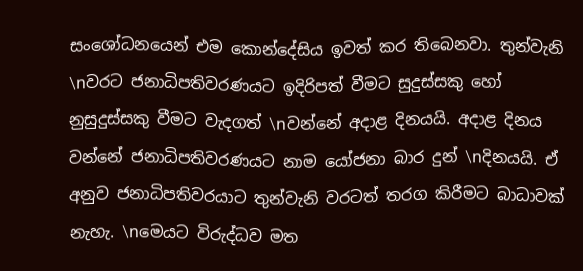සංශෝධනයෙන් එම කොන්දේසිය ඉවත් කර තිබෙනවා. තුන්වැනි \nවරට ජනාධිපතිවරණයට ඉදිරිපත් වීමට සුදුස්සකු හෝ නුසුදුස්සකු වීමට වැදගත් \nවන්නේ අදාළ දිනයයි. අදාළ දිනය වන්නේ ජනාධිපතිවරණයට නාම යෝජනා බාර දුන් \nදිනයයි. ඒ අනුව ජනාධිපතිවරයාට තුන්වැනි වරටත් තරග කිරීමට බාධාවක් නැහැ. \nමෙයට විරුද්ධව මත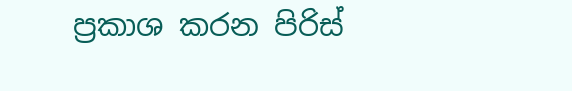ප්‍රකාශ කරන පිරිස්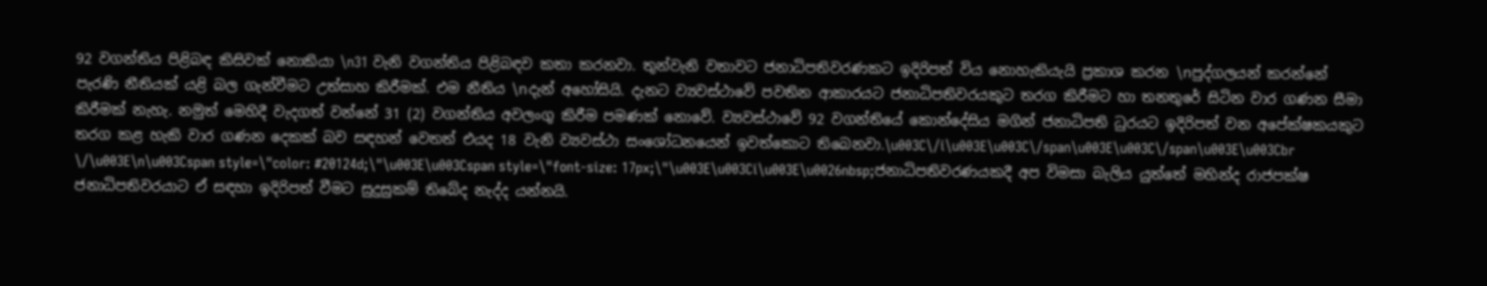92 වගන්තිය පිළිබඳ කිසිවක් නොකියා \n31 වැනි වගන්තිය පිළිබඳව කතා කරනවා. තුන්වැනි වතාවට ජනාධිපතිවරණකට ඉදිරිපත් විය නොහැකියැයි ප්‍රකාශ කරන \nපුද්ගලයන් කරන්නේ පැරණි නීතියක් යළි බල ගැන්වීමට උත්සාහ කිරීමක්. එම නීතිය \nදැන් අහෝසියි. දැනට ව්‍යවස්‌ථාවේ පවතින ආකාරයට ජනාධිපතිවරයකුට තරග කිරීමට හා තනතුරේ සිටින වාර ගණන සීමා කිරීමක්‌ නැහැ. නමුත් මෙහිදී වැදගත් වන්නේ 31 (2) වගන්තිය අවලංගු කිරීම පමණක්‌ නොවේ. ව්‍යවස්‌ථාවේ 92 වගන්තියේ කොන්දේසිය මගින් ජනාධිපති ධුරයට ඉදිරිපත් වන අපේක්ෂකයකුට තරග කළ හැකි වාර ගණන දෙකක්‌ බව සඳහන් වෙතත් එයද 18 වැනි ව්‍යවස්‌ථා සංශෝධනයෙන් ඉවත්කොට තිබෙනවා.\u003C\/i\u003E\u003C\/span\u003E\u003C\/span\u003E\u003Cbr \/\u003E\n\u003Cspan style=\"color: #20124d;\"\u003E\u003Cspan style=\"font-size: 17px;\"\u003E\u003Ci\u003E\u0026nbsp;ජනාධිපතිවරණයකදී අප විමසා බැලිය යුත්තේ මහින්ද රාජපක්ෂ‍ ජනාධිපතිවරයාට ඒ සඳහා ඉදිරිපත් වීමට සුදුසුකම් තිබේද නැද්ද යන්නයි.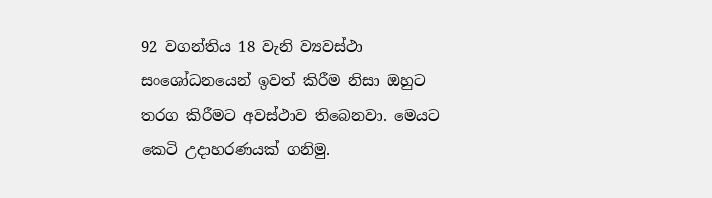92 වගන්තිය 18 වැනි ව්‍යවස්‌ථා සංශෝධනයෙන් ඉවත් කිරීම නිසා ඔහුට තරග කිරීමට අවස්‌ථාව තිබෙනවා. මෙයට කෙටි උදාහරණයක්‌ ගනිමු.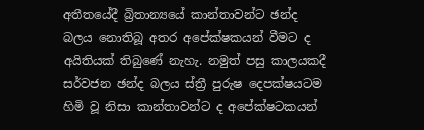අතීතයේදී බ්‍රිතාන්‍යයේ කාන්තාවන්ට ඡන්ද බලය නොතිබූ අතර අපේක්ෂකයන් වීමට ද අයිතියක්‌ තිබුණේ නැහැ. නමුත් පසු කාලයකදී සර්වජන ඡන්ද බලය ස්ත්‍රී පුරුෂ දෙපක්ෂයටම හිමි වූ නිසා කාන්තාවන්ට ද අපේක්ෂටකයන්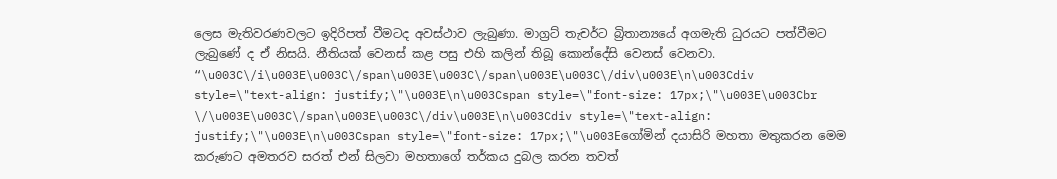ලෙස මැතිවරණවලට ඉදිරිපත් වීමටද අවස්‌ථාව ලැබුණා. මාග්‍රට් තැචර්ට බ්‍රිතාන්‍යයේ අගමැති ධුරයට පත්වීමට ලැබුණේ ද ඒ නිසයි. නීතියක්‌ වෙනස්‌ කළ පසු එහි කලින් තිබූ කොන්දේසි වෙනස්‌ වෙනවා. “\u003C\/i\u003E\u003C\/span\u003E\u003C\/span\u003E\u003C\/div\u003E\n\u003Cdiv style=\"text-align: justify;\"\u003E\n\u003Cspan style=\"font-size: 17px;\"\u003E\u003Cbr \/\u003E\u003C\/span\u003E\u003C\/div\u003E\n\u003Cdiv style=\"text-align: justify;\"\u003E\n\u003Cspan style=\"font-size: 17px;\"\u003Eගෝමින් දයාසිරි මහතා මතුකරන මෙම කරුණට අමතරව සරත් එන් සිලවා මහතාගේ තර්කය දුබල කරන තවත්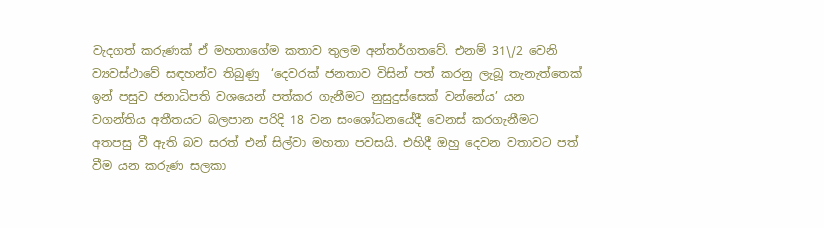වැදගත් කරුණක් ඒ මහතාගේම කතාව තුලම අන්තර්ගතවේ. එනම් 31\/2 වෙනි ව්‍යවස්ථාවේ සඳහන්ව තිබුණු  ‘දෙවරක් ජනතාව විසින් පත් කරනු ලැබූ තැනැත්තෙක් ඉන් පසුව ජනාධිපති වශයෙන් පත්කර ගැනීමට නුසුදුස්සෙක් වන්නේය’ යන වගන්තිය අතීතයට බලපාන පරිදි 18 වන සංශෝධනයේදී වෙනස් කරගැනීමට අතපසු වී ඇති බව සරත් එන් සිල්වා මහතා පවසයි. එහිදී ඔහු දෙවන වතාවට පත් වීම යන කරුණ සලකා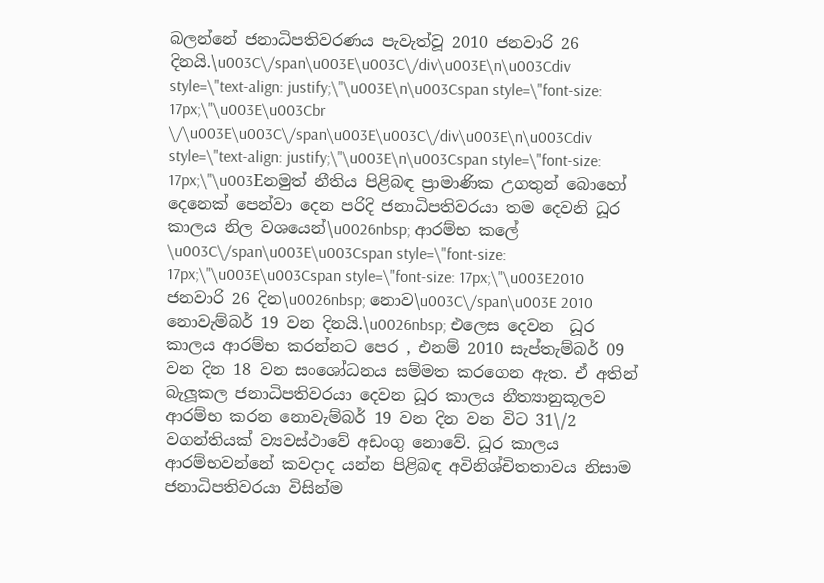බලන්නේ ජනාධිපතිවරණය පැවැත්වූ 2010 ජනවාරි 26 දිනයි.\u003C\/span\u003E\u003C\/div\u003E\n\u003Cdiv style=\"text-align: justify;\"\u003E\n\u003Cspan style=\"font-size: 17px;\"\u003E\u003Cbr \/\u003E\u003C\/span\u003E\u003C\/div\u003E\n\u003Cdiv style=\"text-align: justify;\"\u003E\n\u003Cspan style=\"font-size: 17px;\"\u003Eනමුත් නීතිය පිළිබඳ ප්‍රාමාණික උගතුන් බොහෝ දෙනෙක් පෙන්වා දෙන පරිදි ජනාධිපතිවරයා තම දෙවනි ධූර කාලය නිල වශයෙන්\u0026nbsp; ආරම්භ කලේ \u003C\/span\u003E\u003Cspan style=\"font-size: 17px;\"\u003E\u003Cspan style=\"font-size: 17px;\"\u003E2010 ජනවාරි 26 දින\u0026nbsp; නොව\u003C\/span\u003E 2010 නොවැම්බර් 19 වන දිනයි.\u0026nbsp; එලෙස දෙවන  ධූර කාලය ආරම්භ කරන්නට පෙර , එනම් 2010 සැප්තැම්බර් 09 වන දින 18 වන සංශෝධනය සම්මත කරගෙන ඇත. ඒ අතින් බැලූකල ජනාධිපතිවරයා දෙවන ධූර කාලය නීත්‍යානුකූලව ආරම්භ කරන නොවැම්බර් 19 වන දින වන විට 31\/2 වගන්තියක් ව්‍යවස්ථාවේ අඩංගු නොවේ. ධූර කාලය ආරම්භවන්නේ කවදාද යන්න පිළිබඳ අවිනිශ්චිතතාවය නිසාම ජනාධිපතිවරයා විසින්ම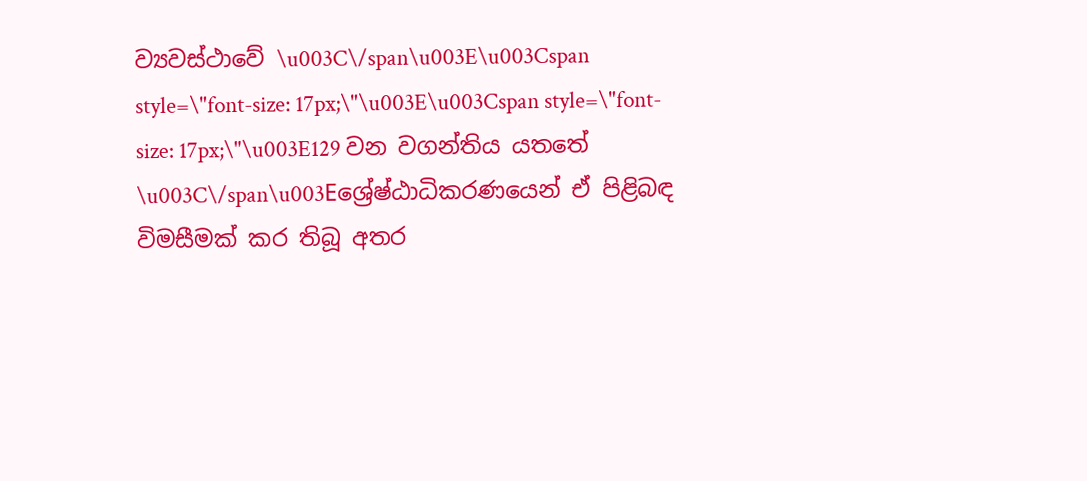ව්‍යවස්ථාවේ \u003C\/span\u003E\u003Cspan style=\"font-size: 17px;\"\u003E\u003Cspan style=\"font-size: 17px;\"\u003E129 වන වගන්තිය යතතේ \u003C\/span\u003Eශ්‍රේෂ්ඨාධිකරණයෙන් ඒ පිළිබඳ විමසීමක් කර තිබූ අතර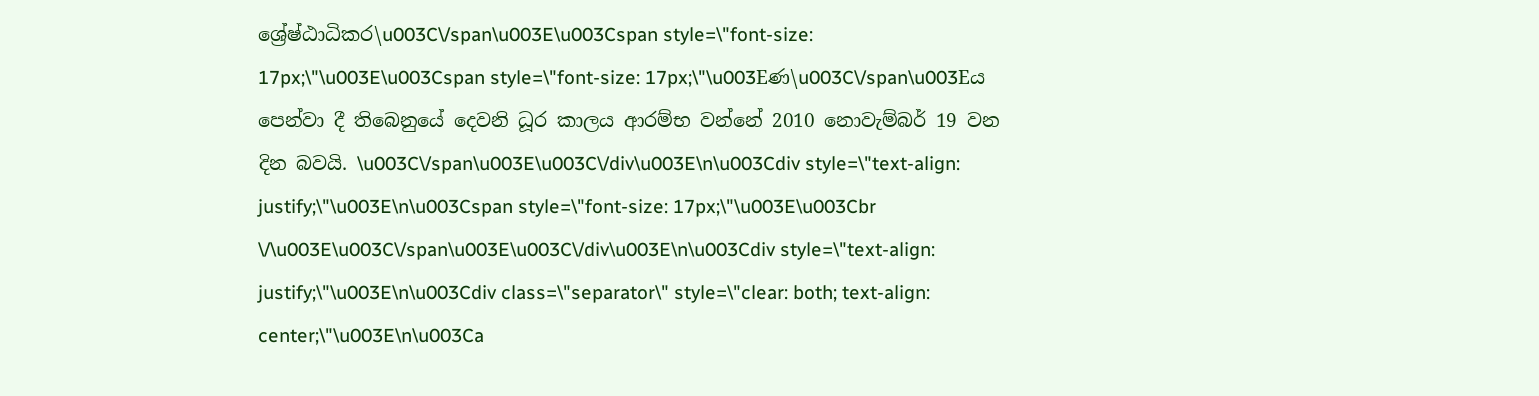ශ්‍රේෂ්ඨාධිකර\u003C\/span\u003E\u003Cspan style=\"font-size: 17px;\"\u003E\u003Cspan style=\"font-size: 17px;\"\u003Eණ\u003C\/span\u003Eය පෙන්වා දී තිබෙනුයේ දෙවනි ධූර කාලය ආරම්භ වන්නේ 2010 නොවැම්බර් 19 වන දින බවයි. \u003C\/span\u003E\u003C\/div\u003E\n\u003Cdiv style=\"text-align: justify;\"\u003E\n\u003Cspan style=\"font-size: 17px;\"\u003E\u003Cbr \/\u003E\u003C\/span\u003E\u003C\/div\u003E\n\u003Cdiv style=\"text-align: justify;\"\u003E\n\u003Cdiv class=\"separator\" style=\"clear: both; text-align: center;\"\u003E\n\u003Ca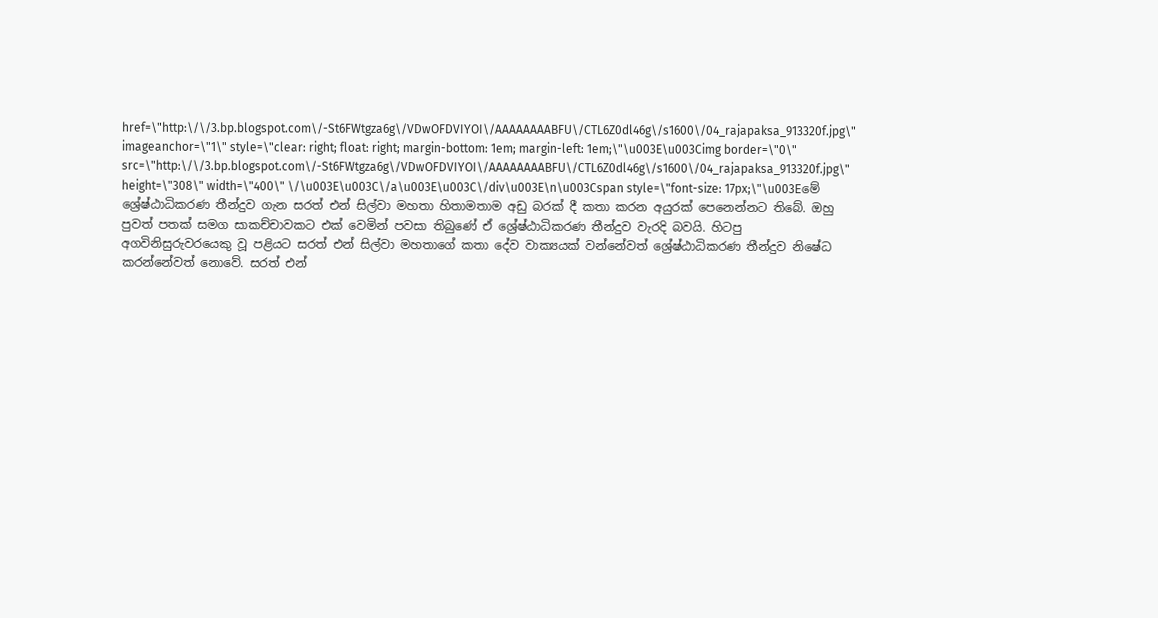href=\"http:\/\/3.bp.blogspot.com\/-St6FWtgza6g\/VDwOFDVIYOI\/AAAAAAAABFU\/CTL6Z0dl46g\/s1600\/04_rajapaksa_913320f.jpg\" imageanchor=\"1\" style=\"clear: right; float: right; margin-bottom: 1em; margin-left: 1em;\"\u003E\u003Cimg border=\"0\" src=\"http:\/\/3.bp.blogspot.com\/-St6FWtgza6g\/VDwOFDVIYOI\/AAAAAAAABFU\/CTL6Z0dl46g\/s1600\/04_rajapaksa_913320f.jpg\" height=\"308\" width=\"400\" \/\u003E\u003C\/a\u003E\u003C\/div\u003E\n\u003Cspan style=\"font-size: 17px;\"\u003Eමේ ශ්‍රේෂ්ඨාධිකරණ තීන්දුව ගැන සරත් එන් සිල්වා මහතා හිතාමතාම අඩු බරක් දී කතා කරන අයුරක් පෙනෙන්නට තිබේ. ඔහු පුවත් පතක් සමග සාකච්චාවකට එක් වෙමින් පවසා තිබුණේ ඒ ශ්‍රේෂ්ඨාධිකරණ තීන්දුව වැරදි බවයි. හිටපු අගවිනිසුරුවරයෙකු වූ පළියට සරත් එන් සිල්වා මහතාගේ කතා දේව වාක්‍ය‍යක් වන්නේවත් ශ්‍රේෂ්ඨාධිකරණ තීන්දුව නිෂේධ කරන්නේවත් නොවේ. සරත් එන්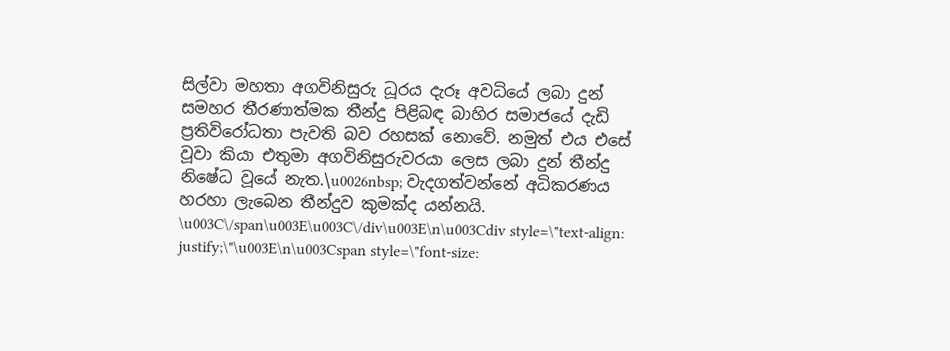සිල්වා මහතා අගවිනිසුරු ධූරය දැරූ අවධියේ ලබා දුන් සමහර තීරණාත්මක තීන්දු පිළිබඳ බාහිර සමාජයේ දැඩි ප්‍රතිවිරෝධතා පැවති බව රහසක් නොවේ. නමුත් එය එසේ වූවා කියා එතුමා අගවිනිසුරුවරයා ලෙස ලබා දුන් තීන්දු නිෂේධ වූයේ නැත.\u0026nbsp; වැදගත්වන්නේ අධිකරණය හරහා ලැබෙන තීන්දුව කුමක්ද යන්නයි. \u003C\/span\u003E\u003C\/div\u003E\n\u003Cdiv style=\"text-align: justify;\"\u003E\n\u003Cspan style=\"font-size: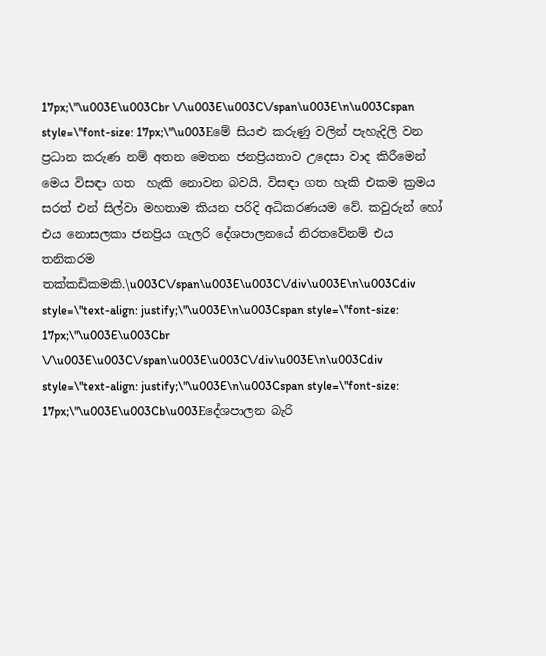17px;\"\u003E\u003Cbr \/\u003E\u003C\/span\u003E\n\u003Cspan style=\"font-size: 17px;\"\u003Eමේ සියළු කරුණු වලින් පැහැදිලි වන ප්‍රධාන කරුණ නම් අතන මෙතන ජනප්‍රියතාව උදෙසා වාද කිරීමෙන් මෙය විසඳා ගත  හැකි නොවන බවයි. විසඳා ගත හැකි එකම ක්‍රමය සරත් එන් සිල්වා මහතාම කියන පරිදි අධිකරණයම වේ. කවුරුන් හෝ එය නොසලකා ජනප්‍රිය ගැලරි දේශපාලනයේ නිරතවේනම් එය තනිකරම තක්කඩිකමකි.\u003C\/span\u003E\u003C\/div\u003E\n\u003Cdiv style=\"text-align: justify;\"\u003E\n\u003Cspan style=\"font-size: 17px;\"\u003E\u003Cbr \/\u003E\u003C\/span\u003E\u003C\/div\u003E\n\u003Cdiv style=\"text-align: justify;\"\u003E\n\u003Cspan style=\"font-size: 17px;\"\u003E\u003Cb\u003Eදේශපාලන බැරි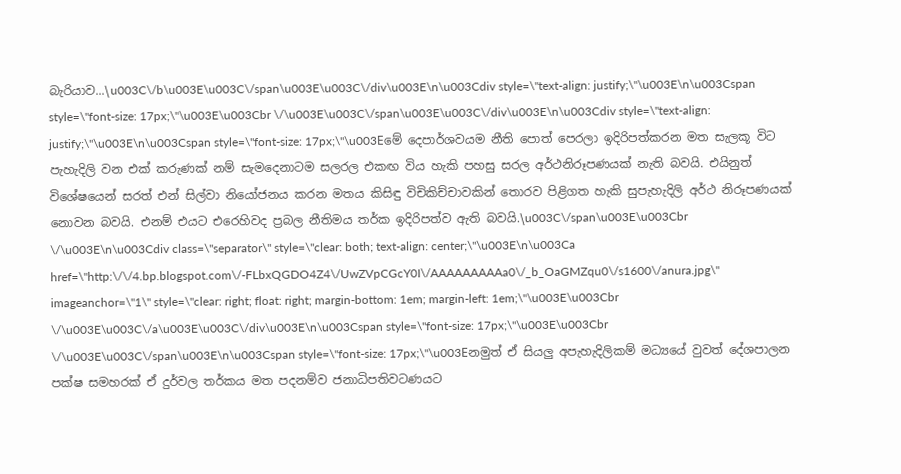බැරියාව...\u003C\/b\u003E\u003C\/span\u003E\u003C\/div\u003E\n\u003Cdiv style=\"text-align: justify;\"\u003E\n\u003Cspan style=\"font-size: 17px;\"\u003E\u003Cbr \/\u003E\u003C\/span\u003E\u003C\/div\u003E\n\u003Cdiv style=\"text-align: justify;\"\u003E\n\u003Cspan style=\"font-size: 17px;\"\u003Eමේ දෙපාර්ශවයම නීති පොත් පෙරලා ඉදිරිපත්කරන මත සැලකූ විට පැහැදිලි වන එක් කරුණක් නම් සැමදෙනාටම සලරල එකඟ විය හැකි පහසු සරල අර්ථනිරූපණයක් නැති බවයි. එයිනුත් විශේෂයෙන් සරත් එන් සිල්වා නියෝජනය කරන මතය කිසිඳු විචිකිච්චාවකින් තොරව පිළිගත හැකි සුපැහැදිලි අර්ථ නිරූපණයක් නොවන බවයි. එනම් එයට එරෙහිවද ප්‍රබල නීතිමය තර්ක ඉදිරිපත්ව ඇති බවයි.\u003C\/span\u003E\u003Cbr \/\u003E\n\u003Cdiv class=\"separator\" style=\"clear: both; text-align: center;\"\u003E\n\u003Ca href=\"http:\/\/4.bp.blogspot.com\/-FLbxQGDO4Z4\/UwZVpCGcY0I\/AAAAAAAAAa0\/_b_OaGMZqu0\/s1600\/anura.jpg\" imageanchor=\"1\" style=\"clear: right; float: right; margin-bottom: 1em; margin-left: 1em;\"\u003E\u003Cbr \/\u003E\u003C\/a\u003E\u003C\/div\u003E\n\u003Cspan style=\"font-size: 17px;\"\u003E\u003Cbr \/\u003E\u003C\/span\u003E\n\u003Cspan style=\"font-size: 17px;\"\u003Eනමුත් ඒ සියලු අපැහැදිලිකම් මධ්‍යයේ වුවත් දේශපාලන පක්ෂ සමහරක් ඒ දුර්වල තර්කය මත පදනම්ව ජනාධිපතිවටණයට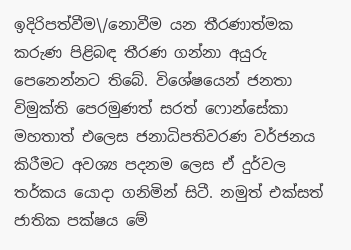ඉදිරිපත්වීම\/නොවීම යන තීරණාත්මක කරුණ පිළිබඳ තීරණ ගන්නා අයුරු පෙනෙන්නට තිබේ. විශේෂයෙන් ජනතා විමුක්ති පෙරමුණත් සරත් ෆොන්සේකා මහතාත් එලෙස ජනාධිපතිවරණ වර්ජනය කිරීමට අවශ්‍ය පදනම ලෙස ඒ දුර්වල තර්කය යොදා ගනිමින් සිටී. නමුත් එක්සත් ජාතික පක්ෂය මේ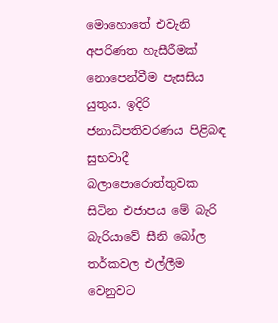මොහොතේ එවැනි අපරිණත හැසීරීමක් නොපෙන්වීම පැසසිය යුතුය. ඉදිරි ජනාධිපතිවරණය පිළිබඳ සුභවාදී බලාපොරොත්තුවක සිටින එජාපය මේ බැරි බැරියාවේ සීනි බෝල තර්කවල එල්ලීම වෙනුවට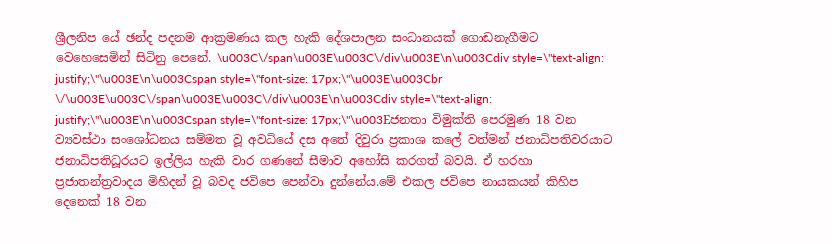ශ්‍රීලනිප යේ ඡන්ද පදනම ආක්‍රමණය කල හැකි දේශපාලන සංධානයක් ගොඩනැගීමට වෙහෙසෙමින් සිටිනු පෙනේ. \u003C\/span\u003E\u003C\/div\u003E\n\u003Cdiv style=\"text-align: justify;\"\u003E\n\u003Cspan style=\"font-size: 17px;\"\u003E\u003Cbr \/\u003E\u003C\/span\u003E\u003C\/div\u003E\n\u003Cdiv style=\"text-align: justify;\"\u003E\n\u003Cspan style=\"font-size: 17px;\"\u003Eජනතා විමුක්ති පෙරමුණ 18 වන ව්‍යවස්ථා සංශෝධනය සම්මත වූ අවධියේ දස අතේ දිවුරා ප්‍රකාශ කලේ වත්මන් ජනාධිපතිවරයාට ජනාධිපතිධූරයට ඉල්ලිය හැකි වාර ගණනේ සීමාව අහෝසි කරගත් බවයි. ඒ හරහා ප්‍රජාතන්ත්‍රවාදය මිහිදන් වූ බවද ජවිපෙ පෙන්වා දුන්නේය.මේ එකල ජවිපෙ නායකයන් කිහිප දෙනෙක් 18 වන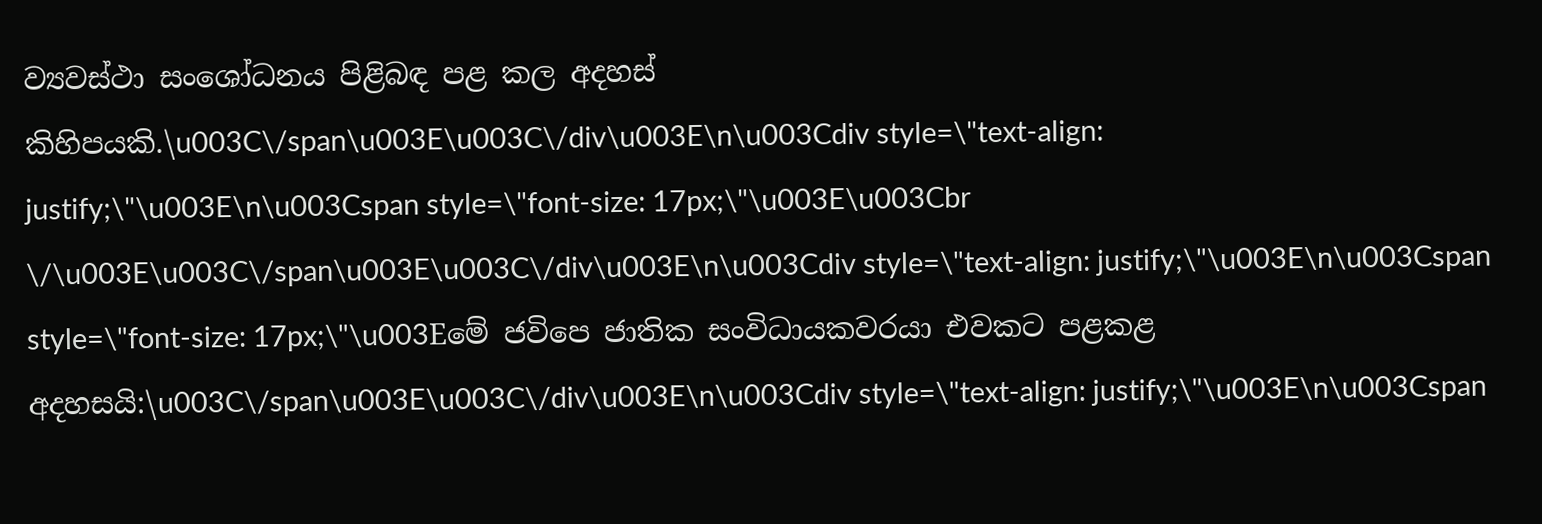ව්‍යවස්ථා සංශෝධනය පිළිබඳ පළ කල අදහස් කිහිපයකි.\u003C\/span\u003E\u003C\/div\u003E\n\u003Cdiv style=\"text-align: justify;\"\u003E\n\u003Cspan style=\"font-size: 17px;\"\u003E\u003Cbr \/\u003E\u003C\/span\u003E\u003C\/div\u003E\n\u003Cdiv style=\"text-align: justify;\"\u003E\n\u003Cspan style=\"font-size: 17px;\"\u003Eමේ ජවිපෙ ජාතික සංවිධායකවරයා එවකට පළකළ අදහසයි:\u003C\/span\u003E\u003C\/div\u003E\n\u003Cdiv style=\"text-align: justify;\"\u003E\n\u003Cspan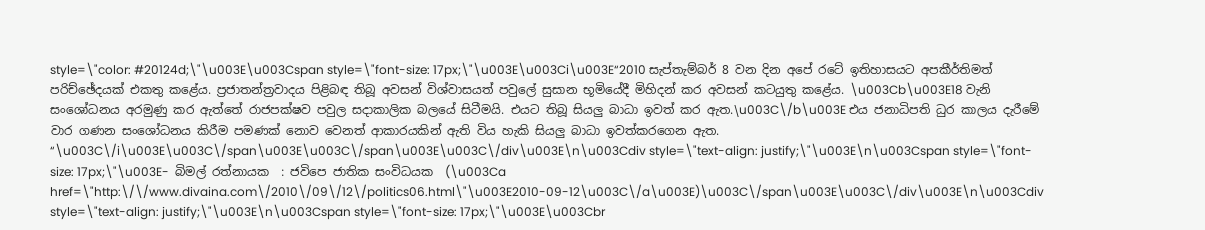style=\"color: #20124d;\"\u003E\u003Cspan style=\"font-size: 17px;\"\u003E\u003Ci\u003E“2010 සැප්තැම්බර් 8 වන දින අපේ රටේ ඉතිහාසයට අපකීර්තිමත් පරිච්ඡේදයක්‌ එකතු කළේය. ප්‍රජාතන්ත්‍රවාදය පිළිබඳ තිබූ අවසන් විශ්වාසයත් පවුලේ සුසාන භූමියේදී මිහිදන් කර අවසන් කටයුතු කළේය. \u003Cb\u003E18 වැනි සංශෝධනය අරමුණු කර ඇත්තේ රාජපක්ෂව පවුල සදාකාලික බලයේ සිටීමයි. එයට තිබූ සියලු බාධා ඉවත් කර ඇත.\u003C\/b\u003E එය ජනාධිපති ධුර කාලය දැරීමේ වාර ගණන සංශෝධනය කිරීම පමණක්‌ නොව වෙනත් ආකාරයකින් ඇති විය හැකි සියලු බාධා ඉවත්කරගෙන ඇත. “\u003C\/i\u003E\u003C\/span\u003E\u003C\/span\u003E\u003C\/div\u003E\n\u003Cdiv style=\"text-align: justify;\"\u003E\n\u003Cspan style=\"font-size: 17px;\"\u003E-  බිමල් රත්නායක  : ජවිපෙ ජාතික සංවිධයක  (\u003Ca href=\"http:\/\/www.divaina.com\/2010\/09\/12\/politics06.html\"\u003E2010-09-12\u003C\/a\u003E)\u003C\/span\u003E\u003C\/div\u003E\n\u003Cdiv style=\"text-align: justify;\"\u003E\n\u003Cspan style=\"font-size: 17px;\"\u003E\u003Cbr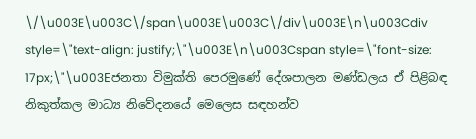\/\u003E\u003C\/span\u003E\u003C\/div\u003E\n\u003Cdiv style=\"text-align: justify;\"\u003E\n\u003Cspan style=\"font-size: 17px;\"\u003Eජනතා විමුක්ති පෙරමුණේ දේශපාලන මණ්ඩලය ඒ පිළිබඳ නිකුත්කල මාධ්‍ය නිවේදනයේ මෙලෙස සඳහන්ව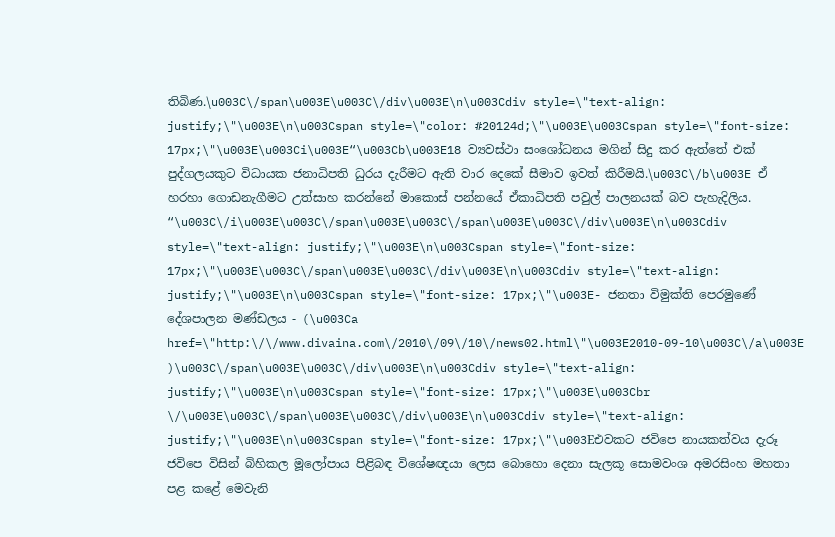තිබිණ.\u003C\/span\u003E\u003C\/div\u003E\n\u003Cdiv style=\"text-align: justify;\"\u003E\n\u003Cspan style=\"color: #20124d;\"\u003E\u003Cspan style=\"font-size: 17px;\"\u003E\u003Ci\u003E“\u003Cb\u003E18 ව්‍යවස්‌ථා සංශෝධනය මගින් සිදු කර ඇත්තේ එක්‌ පුද්ගලයකුට විධායක ජනාධිපති ධුරය දැරීමට ඇති වාර දෙකේ සීමාව ඉවත් කිරීමයි.\u003C\/b\u003E ඒ හරහා ගොඩනැගීමට උත්සාහ කරන්නේ මාකොස්‌ පන්නයේ ඒකාධිපති පවුල් පාලනයක්‌ බව පැහැදිලිය. “\u003C\/i\u003E\u003C\/span\u003E\u003C\/span\u003E\u003C\/div\u003E\n\u003Cdiv style=\"text-align: justify;\"\u003E\n\u003Cspan style=\"font-size: 17px;\"\u003E\u003C\/span\u003E\u003C\/div\u003E\n\u003Cdiv style=\"text-align: justify;\"\u003E\n\u003Cspan style=\"font-size: 17px;\"\u003E- ජනතා විමුක්‌ති පෙරමුණේ දේශපාලන මණ්‌ඩලය - (\u003Ca href=\"http:\/\/www.divaina.com\/2010\/09\/10\/news02.html\"\u003E2010-09-10\u003C\/a\u003E )\u003C\/span\u003E\u003C\/div\u003E\n\u003Cdiv style=\"text-align: justify;\"\u003E\n\u003Cspan style=\"font-size: 17px;\"\u003E\u003Cbr \/\u003E\u003C\/span\u003E\u003C\/div\u003E\n\u003Cdiv style=\"text-align: justify;\"\u003E\n\u003Cspan style=\"font-size: 17px;\"\u003Eඑවකට ජවිපෙ නායකත්වය දැරූ ජවිපෙ විසින් බිහිකල මූලෝපාය පිළිබඳ විශේෂඥයා ලෙස බොහො දෙනා සැලකූ සොමවංශ අමරසිංහ මහතා පළ කළේ මෙවැනි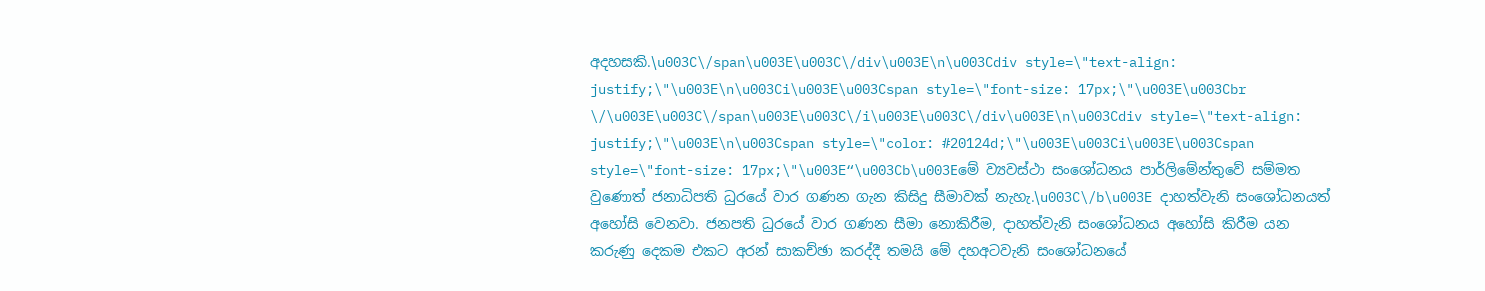අදහසකි.\u003C\/span\u003E\u003C\/div\u003E\n\u003Cdiv style=\"text-align: justify;\"\u003E\n\u003Ci\u003E\u003Cspan style=\"font-size: 17px;\"\u003E\u003Cbr \/\u003E\u003C\/span\u003E\u003C\/i\u003E\u003C\/div\u003E\n\u003Cdiv style=\"text-align: justify;\"\u003E\n\u003Cspan style=\"color: #20124d;\"\u003E\u003Ci\u003E\u003Cspan style=\"font-size: 17px;\"\u003E“\u003Cb\u003Eමේ ව්‍යවස්ථා සංශෝධනය පාර්ලිමේන්තුවේ සම්මත වුණොත් ජනාධිපති ධුරයේ වාර ගණන ගැන කිසිදු සීමාවක්‌ නැහැ.\u003C\/b\u003E දාහත්වැනි සංශෝධනයත් අහෝසි වෙනවා. ජනපති ධුරයේ වාර ගණන සීමා නොකිරීම, දාහත්වැනි සංශෝධනය අහෝසි කිරීම යන කරුණු දෙකම එකට අරන් සාකච්ඡා කරද්දී තමයි මේ දහඅටවැනි සංශෝධනයේ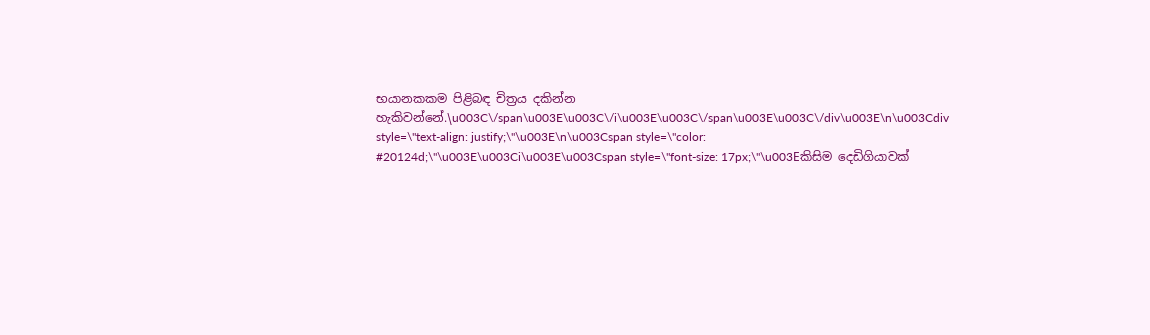භයානකකම පිළිබඳ චිත්‍රය දකින්න හැකිවන්නේ.\u003C\/span\u003E\u003C\/i\u003E\u003C\/span\u003E\u003C\/div\u003E\n\u003Cdiv style=\"text-align: justify;\"\u003E\n\u003Cspan style=\"color: #20124d;\"\u003E\u003Ci\u003E\u003Cspan style=\"font-size: 17px;\"\u003Eකිසිම දෙඩිගියාවක්‌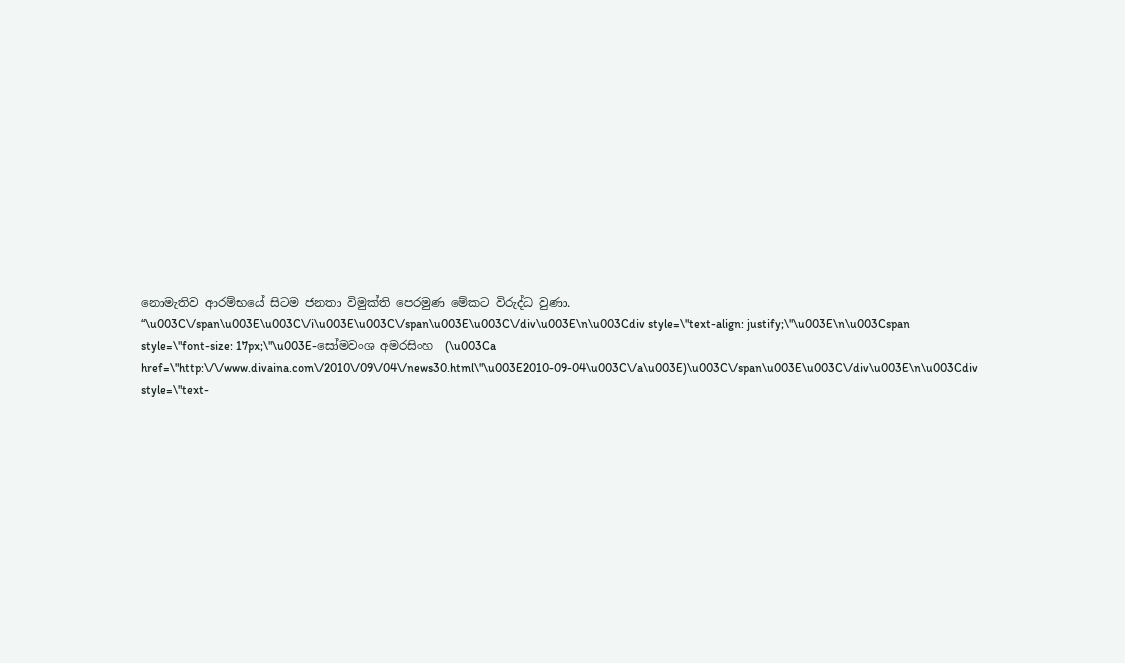නොමැතිව ආරම්භයේ සිටම ජනතා විමුක්‌ති පෙරමුණ මේකට විරුද්ධ වුණා. “\u003C\/span\u003E\u003C\/i\u003E\u003C\/span\u003E\u003C\/div\u003E\n\u003Cdiv style=\"text-align: justify;\"\u003E\n\u003Cspan style=\"font-size: 17px;\"\u003E-සෝමවංශ අමරසිංහ  (\u003Ca href=\"http:\/\/www.divaina.com\/2010\/09\/04\/news30.html\"\u003E2010-09-04\u003C\/a\u003E)\u003C\/span\u003E\u003C\/div\u003E\n\u003Cdiv style=\"text-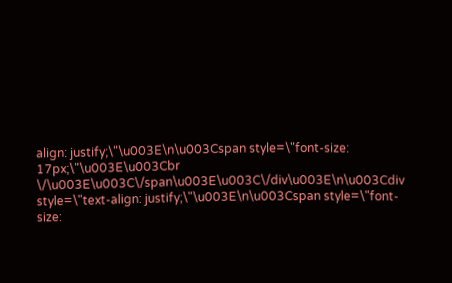align: justify;\"\u003E\n\u003Cspan style=\"font-size: 17px;\"\u003E\u003Cbr \/\u003E\u003C\/span\u003E\u003C\/div\u003E\n\u003Cdiv style=\"text-align: justify;\"\u003E\n\u003Cspan style=\"font-size: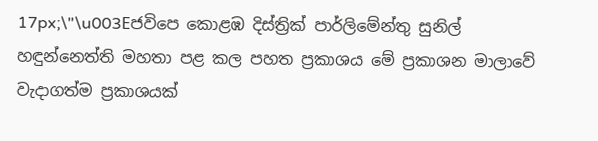17px;\"\u003Eජවිපෙ කොළඹ දිස්ත්‍රික් පාර්ලිමේන්තු සුනිල් හඳුන්නෙත්ති මහතා පළ කල පහත ප්‍රකාශය මේ ප්‍රකාශන මාලාවේ වැදාගත්ම ප්‍රකාශයක්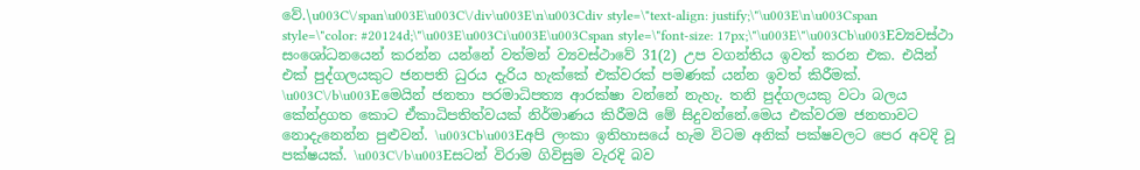වේ.\u003C\/span\u003E\u003C\/div\u003E\n\u003Cdiv style=\"text-align: justify;\"\u003E\n\u003Cspan style=\"color: #20124d;\"\u003E\u003Ci\u003E\u003Cspan style=\"font-size: 17px;\"\u003E\"\u003Cb\u003Eව්‍යවස්‌ථා සංශෝධනයෙන් කරන්න යන්නේ වත්මන් ව්‍යවස්‌ථාවේ 31(2) උප වගන්තිය ඉවත් කරන එක. එයින් එක්‌ පුද්ගලයකුට ජනපති ධුරය දැරිය හැක්‌කේ එක්‌වරක්‌ පමණක්‌ යන්න ඉවත් කිරීමක්‌. \u003C\/b\u003Eමෙයින් ජනතා පරමාධිපත්‍ය ආරක්‌ෂා වන්නේ නැහැ. තනි පුද්ගලයකු වටා බලය කේන්ද්‍රගත කොට ඒකාධිපතිත්වයක්‌ නිර්මාණය කිරීමයි මේ සිදුවන්නේ.මෙය එක්‌වරම ජනතාවට නොදැනෙන්න පුළුවන්. \u003Cb\u003Eඅපි ලංකා ඉතිහාසයේ හැම විටම අනික්‌ පක්‌ෂවලට පෙර අවදි වූ පක්‌ෂයක්‌. \u003C\/b\u003Eසටන් විරාම ගිවිසුම වැරදි බව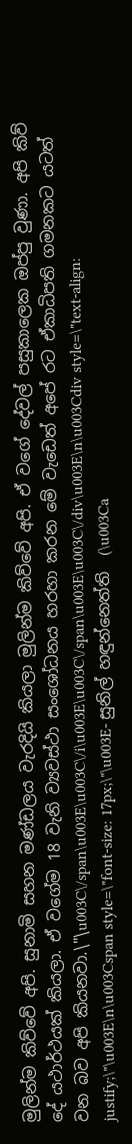මුලින්ම කිව්වේ අපි. සුනාමි සහන මණ්‌ඩලය වැරදියි කියලා මුලින්ම කිව්වේ අපි. ඒ වගේ දේවල් පසුකාලෙක ඔප්පු වුණා. අපි කිව් දේ යථාර්ථයක්‌ කියලා. ඒ වගේම 18 වැනි ව්‍යවස්ථා සංශෝධනය හරහා කරන මේ වැඩෙත් අපේ රට ඒකාධිපති ගමනකට යටත් වන බව අපි කියනවා.\"\u003C\/span\u003E\u003C\/i\u003E\u003C\/span\u003E\u003C\/div\u003E\n\u003Cdiv style=\"text-align: justify;\"\u003E\n\u003Cspan style=\"font-size: 17px;\"\u003E- සුනිල් හඳුන්නෙත්ති  (\u003Ca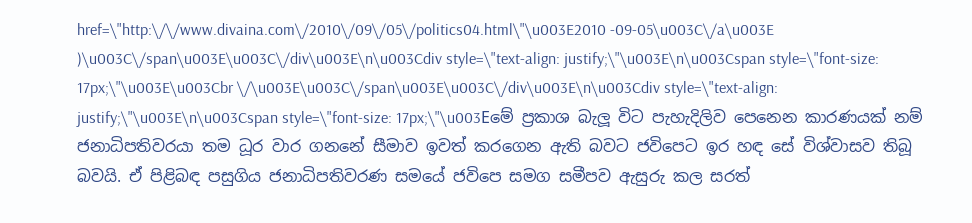href=\"http:\/\/www.divaina.com\/2010\/09\/05\/politics04.html\"\u003E2010 -09-05\u003C\/a\u003E )\u003C\/span\u003E\u003C\/div\u003E\n\u003Cdiv style=\"text-align: justify;\"\u003E\n\u003Cspan style=\"font-size: 17px;\"\u003E\u003Cbr \/\u003E\u003C\/span\u003E\u003C\/div\u003E\n\u003Cdiv style=\"text-align: justify;\"\u003E\n\u003Cspan style=\"font-size: 17px;\"\u003Eමේ ප්‍රකාශ බැලූ විට පැහැදිලිව පෙනෙන කාරණයක් නම් ජනාධිපතිවරයා තම ධූර වාර ගනනේ සීමාව ඉවත් කරගෙන ඇති බවට ජවිපෙට ඉර හඳ සේ විශ්වාසව තිබූ බවයි. ඒ පිළිබඳ පසුගිය ජනාධිපතිවරණ සමයේ ජවිපෙ සමග සමීපව ඇසුරු කල සරත්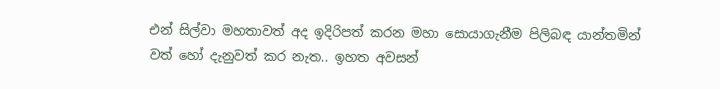එන් සිල්වා මහතාවත් අද ඉදිරිපත් කරන මහා සොයාගැනීම පිලිබඳ යාන්තමින් වත් හෝ දැනුවත් කර නැත.. ඉහත අවසන්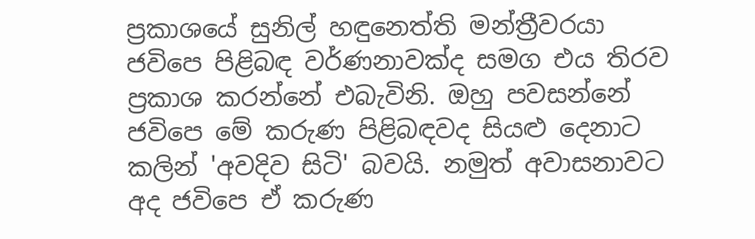ප්‍රකාශයේ සුනිල් හඳුනෙත්ති මන්ත්‍රීවරයා ජවිපෙ පිළිබඳ වර්ණනාවක්ද සමග එය තිරව ප්‍රකාශ කරන්නේ එබැවිනි. ඔහු පවසන්නේ ජවිපෙ මේ කරුණ පිළිබඳවද සියළු දෙනාට කලින් 'අවදිව සිටි' බවයි. නමුත් අවාසනාවට අද ජවිපෙ ඒ කරුණ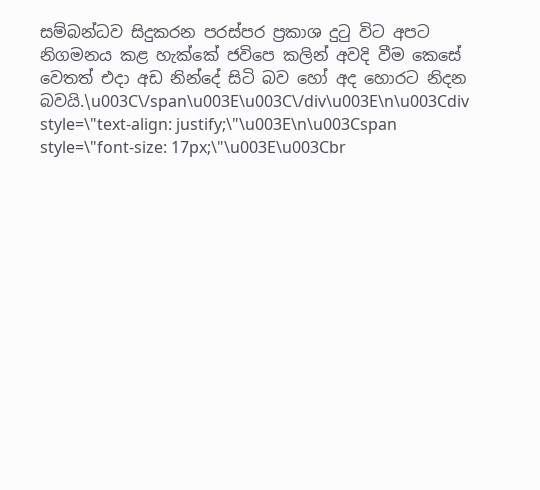සම්බන්ධව සිදුකරන පරස්පර ප්‍රකාශ දුටු විට අපට නිගමනය කළ හැක්කේ ජවිපෙ කලින් අවදි වීම කෙසේ වෙතත් එදා අඩ නින්දේ සිටි බව හෝ අද හොරට නිදන බවයි.\u003C\/span\u003E\u003C\/div\u003E\n\u003Cdiv style=\"text-align: justify;\"\u003E\n\u003Cspan style=\"font-size: 17px;\"\u003E\u003Cbr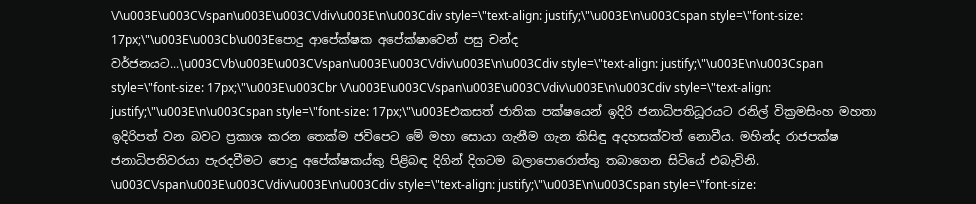\/\u003E\u003C\/span\u003E\u003C\/div\u003E\n\u003Cdiv style=\"text-align: justify;\"\u003E\n\u003Cspan style=\"font-size: 17px;\"\u003E\u003Cb\u003Eපොදු ආපේක්ෂක අපේක්ෂාවෙන් පසු චන්ද වර්ජනයට...\u003C\/b\u003E\u003C\/span\u003E\u003C\/div\u003E\n\u003Cdiv style=\"text-align: justify;\"\u003E\n\u003Cspan style=\"font-size: 17px;\"\u003E\u003Cbr \/\u003E\u003C\/span\u003E\u003C\/div\u003E\n\u003Cdiv style=\"text-align: justify;\"\u003E\n\u003Cspan style=\"font-size: 17px;\"\u003Eඑකසත් ජාතික පක්ෂයෙන් ඉදිරි ජනාධිපතිධූරයට රනිල් වික්‍රමසිංහ මහතා ඉදිරිපත් වන බවට ප්‍රකාශ කරන තෙක්ම ජවිපෙට මේ මහා සොයා ගැනීම ගැන කිසිඳු අදහසක්වත් නොවීය. මහින්ද රාජපක්ෂ ජනාධිපතිවරයා පැරදවීමට පොදු අපේක්ෂකය්කු පිළිබඳ දිගින් දිගටම බලාපොරොත්තු තබාගෙන සිටියේ එබැවිනි. \u003C\/span\u003E\u003C\/div\u003E\n\u003Cdiv style=\"text-align: justify;\"\u003E\n\u003Cspan style=\"font-size: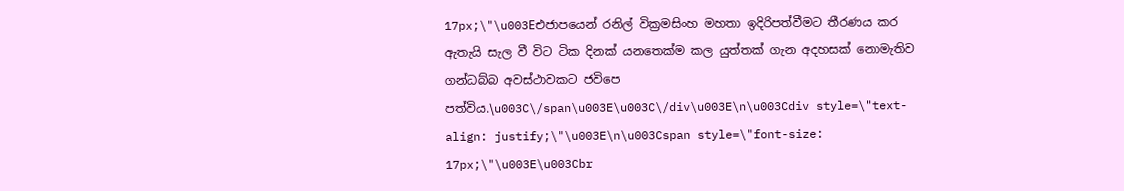17px;\"\u003Eඑජාපයෙන් රනිල් වික්‍රමසිංහ මහතා ඉදිරිපත්වීමට තීරණය කර ඇතැයි සැල වී විට ටික දිනක් යනතෙක්ම කල යුත්තක් ගැන අදහසක් නොමැතිව ගන්ධබ්බ අවස්ථාවකට ජවිපෙ පත්විය.\u003C\/span\u003E\u003C\/div\u003E\n\u003Cdiv style=\"text-align: justify;\"\u003E\n\u003Cspan style=\"font-size: 17px;\"\u003E\u003Cbr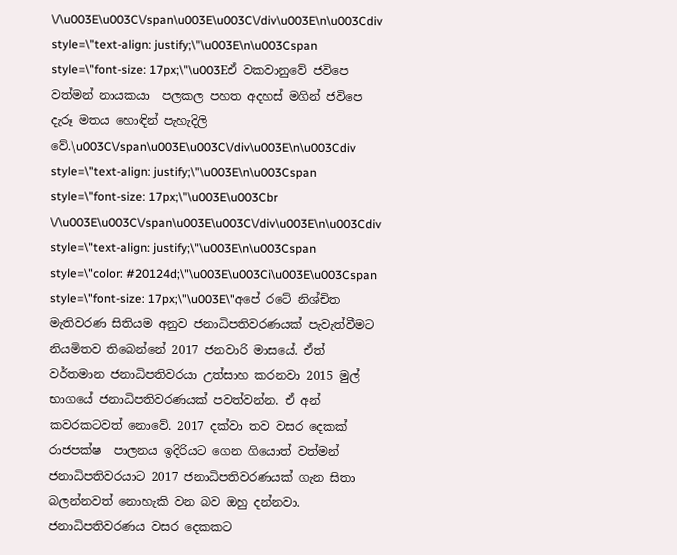\/\u003E\u003C\/span\u003E\u003C\/div\u003E\n\u003Cdiv style=\"text-align: justify;\"\u003E\n\u003Cspan style=\"font-size: 17px;\"\u003Eඒ වකවානුවේ ජවිපෙ වත්මන් නායකයා  පලකල පහත අදහස් මගින් ජවිපෙ දැරූ මතය හොඳින් පැහැදිලි වේ.\u003C\/span\u003E\u003C\/div\u003E\n\u003Cdiv style=\"text-align: justify;\"\u003E\n\u003Cspan style=\"font-size: 17px;\"\u003E\u003Cbr \/\u003E\u003C\/span\u003E\u003C\/div\u003E\n\u003Cdiv style=\"text-align: justify;\"\u003E\n\u003Cspan style=\"color: #20124d;\"\u003E\u003Ci\u003E\u003Cspan style=\"font-size: 17px;\"\u003E\"අපේ රටේ නිශ්චිත මැතිවරණ සිතියම අනුව ජනාධිපතිවරණයක්‌ පැවැත්වීමට නියමිතව තිබෙන්නේ 2017 ජනවාරි මාසයේ. ඒත් වර්තමාන ජනාධිපතිවරයා උත්සාහ කරනවා 2015 මුල් භාගයේ ජනාධිපතිවරණයක්‌ පවත්වන්න. ඒ අන් කවරකටවත් නොවේ. 2017 දක්‌වා තව වසර දෙකක්‌ රාජපක්ෂ  පාලනය ඉදිරියට ගෙන ගියොත් වත්මන් ජනාධිපතිවරයාට 2017 ජනාධිපතිවරණයක්‌ ගැන සිතා බලන්නවත් නොහැකි වන බව ඔහු දන්නවා. ජනාධිපතිවරණය වසර දෙකකට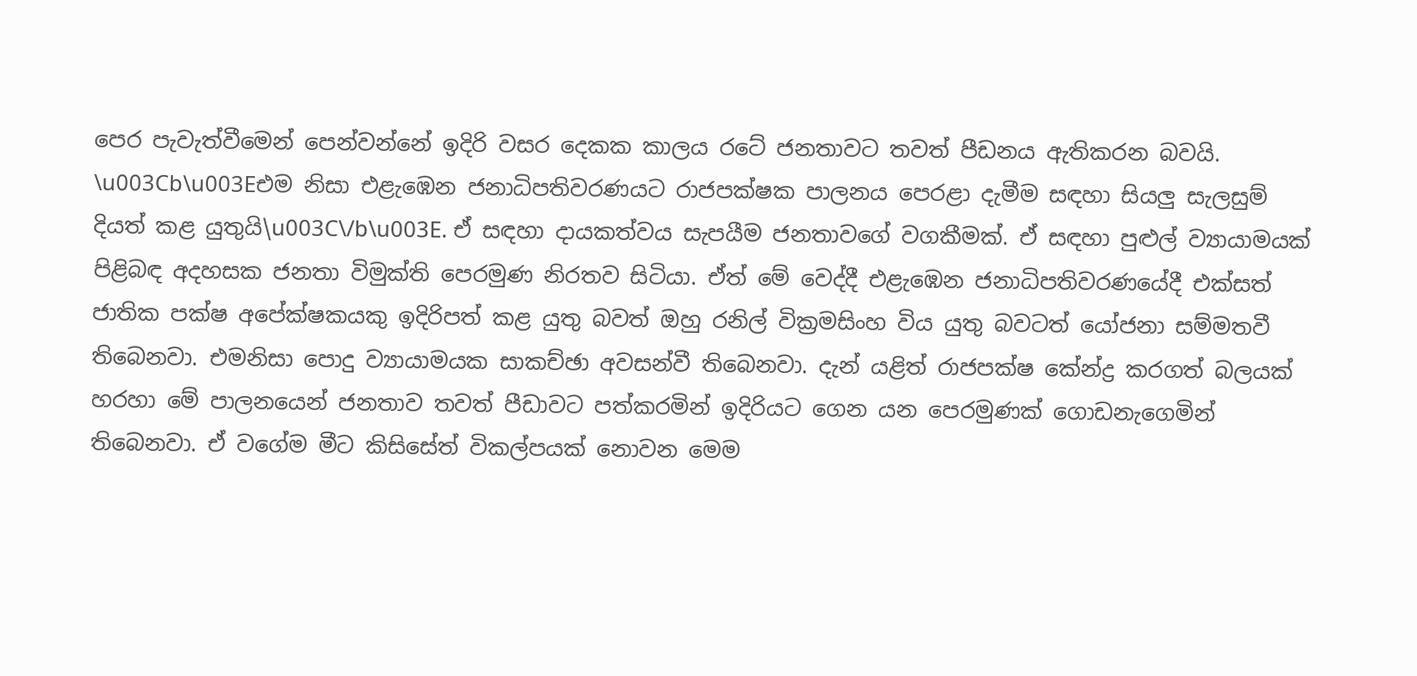පෙර පැවැත්වීමෙන් පෙන්වන්නේ ඉදිරි වසර දෙකක කාලය රටේ ජනතාවට තවත් පීඩනය ඇතිකරන බවයි. \u003Cb\u003Eඑම නිසා එළැඹෙන ජනාධිපතිවරණයට රාජපක්ෂක පාලනය පෙරළා දැමීම සඳහා සියලු සැලසුම් දියත් කළ යුතුයි\u003C\/b\u003E. ඒ සඳහා දායකත්වය සැපයීම ජනතාවගේ වගකීමක්‌. ඒ සඳහා පුළුල් ව්‍යායාමයක් පිළිබඳ අදහසක ජනතා විමුක්‌ති පෙරමුණ නිරතව සිටියා. ඒත් මේ වෙද්දී එළැඹෙන ජනාධිපතිවරණයේදී එක්‌සත් ජාතික පක්ෂ අපේක්‌ෂකයකු ඉදිරිපත් කළ යුතු බවත් ඔහු රනිල් වික්‍රමසිංහ විය යුතු බවටත් යෝජනා සම්මතවී තිබෙනවා. එමනිසා පොදු ව්‍යායාමයක සාකච්ඡා අවසන්වී තිබෙනවා. දැන් යළිත් රාජපක්ෂ කේන්ද්‍ර කරගත් බලයක්‌ හරහා මේ පාලනයෙන් ජනතාව තවත් පීඩාවට පත්කරමින් ඉදිරියට ගෙන යන පෙරමුණක්‌ ගොඩනැගෙමින් තිබෙනවා. ඒ වගේම මීට කිසිසේත් විකල්පයක්‌ නොවන මෙම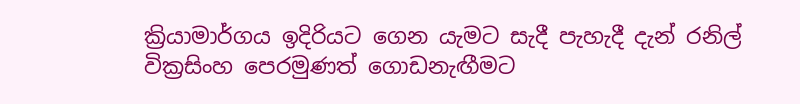ක්‍රියාමාර්ගය ඉදිරියට ගෙන යැමට සැදී පැහැදී දැන් රනිල් වික්‍රසිංහ පෙරමුණත් ගොඩනැඟීමට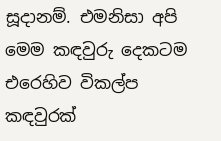සූදානම්. එමනිසා අපි මෙම කඳවුරු දෙකටම එරෙහිව විකල්ප කඳවුරක්‌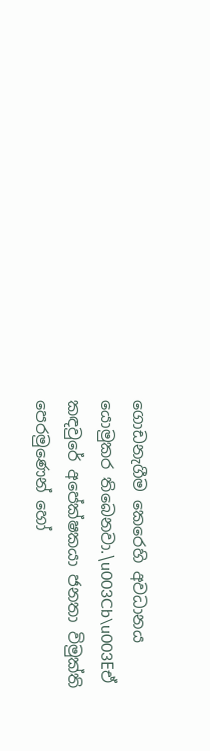ගොඩනැගීම කෙරෙහි අවධානය යොමුකර තිබෙනවා.\u003Cb\u003Eඒ කඳවුරේ අපේක්‌ෂකයා ජනතා විමුක්‌ති පෙරමුණෙන් හෝ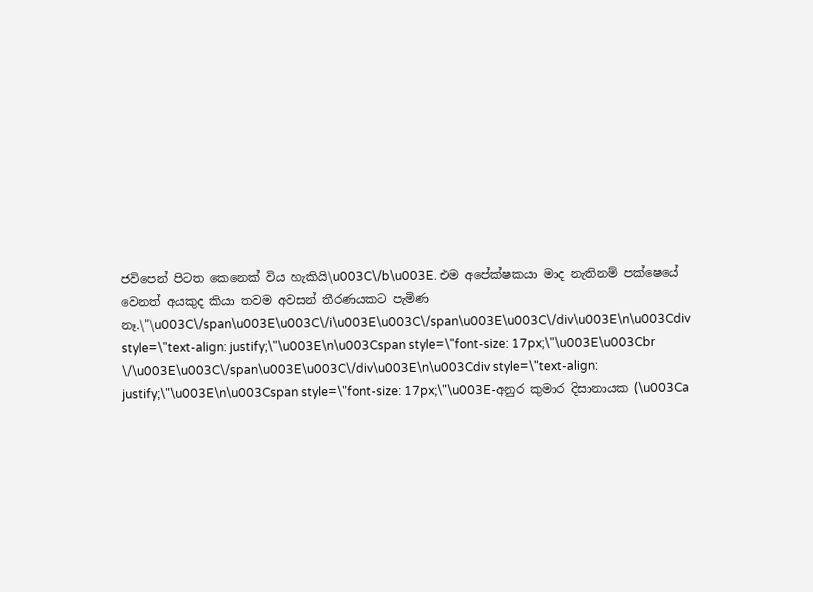ජවිපෙන් පිටත කෙනෙක්‌ විය හැකියි\u003C\/b\u003E. එම අපේක්‌ෂකයා මාද නැතිනම් පක්ෂෙයේ වෙනත් අයකුද කියා තවම අවසන් තීරණයකට පැමිණ නෑ.\"\u003C\/span\u003E\u003C\/i\u003E\u003C\/span\u003E\u003C\/div\u003E\n\u003Cdiv style=\"text-align: justify;\"\u003E\n\u003Cspan style=\"font-size: 17px;\"\u003E\u003Cbr \/\u003E\u003C\/span\u003E\u003C\/div\u003E\n\u003Cdiv style=\"text-align: justify;\"\u003E\n\u003Cspan style=\"font-size: 17px;\"\u003E-අනුර කුමාර දිසානායක (\u003Ca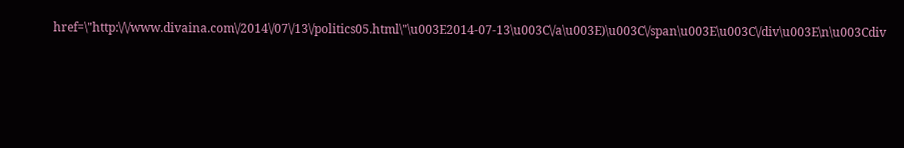href=\"http:\/\/www.divaina.com\/2014\/07\/13\/politics05.html\"\u003E2014-07-13\u003C\/a\u003E)\u003C\/span\u003E\u003C\/div\u003E\n\u003Cdiv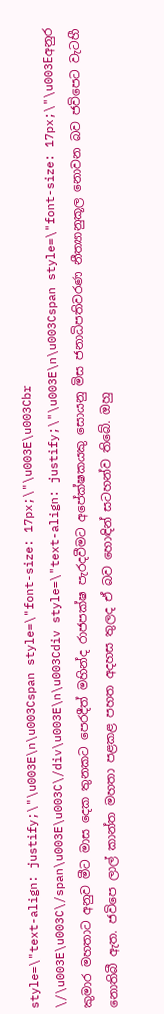style=\"text-align: justify;\"\u003E\n\u003Cspan style=\"font-size: 17px;\"\u003E\u003Cbr \/\u003E\u003C\/span\u003E\u003C\/div\u003E\n\u003Cdiv style=\"text-align: justify;\"\u003E\n\u003Cspan style=\"font-size: 17px;\"\u003Eඅනුර කුමාර මහතාට අනුව මීට මාස දෙක තුනකට පෙරදීත් මහින්ද රාජපක්ෂ පැරදවීමට අපේක්ෂකයකු සොයනු මිස ජනාධිපතිවරණ නීත්‍යානුකූල නොවන බව ජවිපෙට වැටහී නොතිබී ඇත. ජවිපෙ ලාල් කාන්ත මහතා පළකළ පහත අදහස තුලද ඒ බව හොඳින් සටහන්ව තිබේ. ඔහු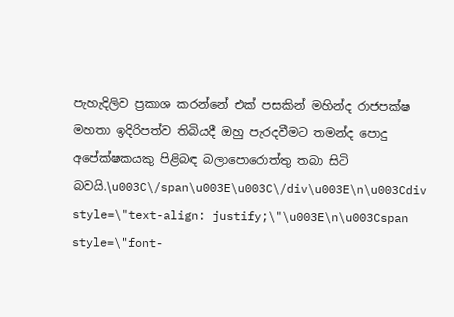පැහැදිලිව ප්‍රකාශ කරන්නේ එක් පසකින් මහින්ද රාජපක්ෂ මහතා ඉදිරිපත්ව තිබියදී ඔහු පැරදවීමට තමන්ද පොදු අපේක්ෂකයකු පිළිබඳ බලාපොරොත්තු තබා සිටි බවයි.\u003C\/span\u003E\u003C\/div\u003E\n\u003Cdiv style=\"text-align: justify;\"\u003E\n\u003Cspan style=\"font-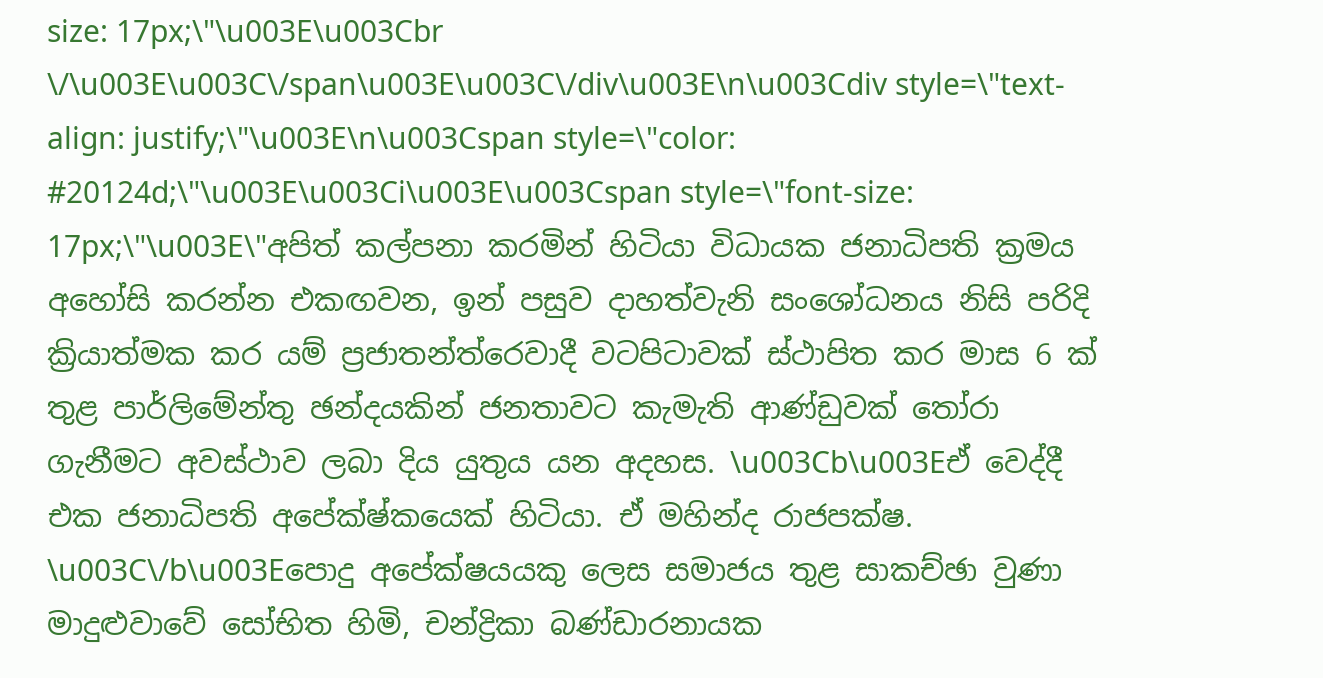size: 17px;\"\u003E\u003Cbr \/\u003E\u003C\/span\u003E\u003C\/div\u003E\n\u003Cdiv style=\"text-align: justify;\"\u003E\n\u003Cspan style=\"color: #20124d;\"\u003E\u003Ci\u003E\u003Cspan style=\"font-size: 17px;\"\u003E\"අපිත් කල්පනා කරමින් හිටියා විධායක ජනාධිපති ක්‍රමය අහෝසි කරන්න එකඟවන, ඉන් පසුව දාහත්වැනි සංශෝධනය නිසි පරිදි ක්‍රියාත්මක කර යම් ප්‍රජාතන්ත්රෙවාදී වටපිටාවක්‌ ස්‌ථාපිත කර මාස 6 ක්‌ තුළ පාර්ලිමේන්තු ඡන්දයකින් ජනතාවට කැමැති ආණ්‌ඩුවක්‌ තෝරා ගැනීමට අවස්‌ථාව ලබා දිය යුතුය යන අදහස. \u003Cb\u003Eඒ වෙද්දී එක ජනාධිපති අපේක්ෂ්කයෙක්‌ හිටියා. ඒ මහින්ද රාජපක්ෂ. \u003C\/b\u003Eපොදු අපේක්ෂයයකු ලෙස සමාජය තුළ සාකච්ඡා වුණා මාදුළුවාවේ සෝභිත හිමි, චන්ද්‍රිකා බණ්‌ඩාරනායක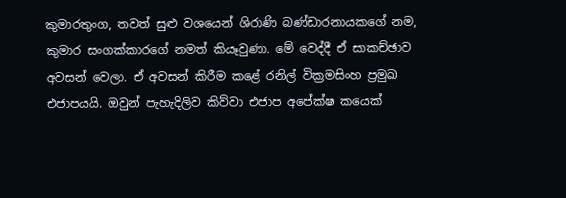කුමාරතුංග, තවත් සුළු වශයෙන් ශිරාණි බණ්‌ඩාරනායකගේ නම, කුමාර සංගක්‌කාරගේ නමත් කියෑවුණා. මේ වෙද්දී ඒ සාකච්ඡාව අවසන් වෙලා. ඒ අවසන් කිරීම කළේ රනිල් වික්‍රමසිංහ ප්‍රමුඛ එජාපයයි. ඔවුන් පැහැදිලිව කිව්වා එජාප අපේක්ෂ කයෙක්‌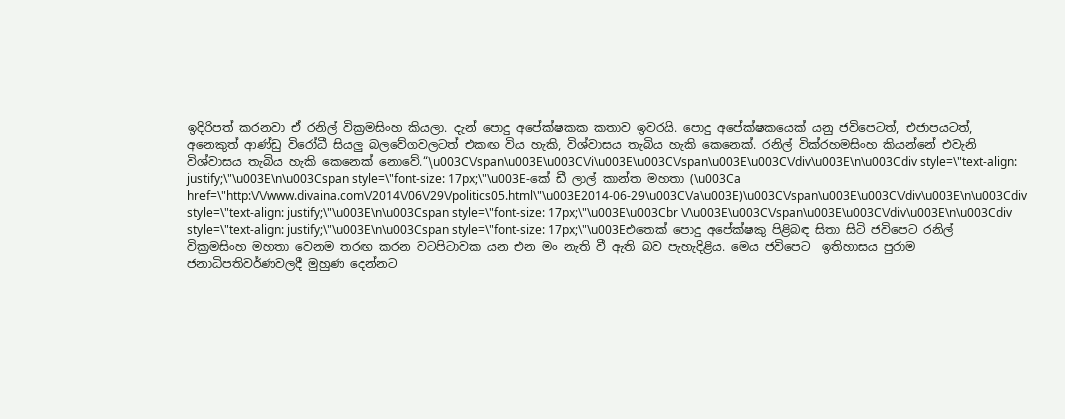ඉදිරිපත් කරනවා ඒ රනිල් වික්‍රමසිංහ කියලා. දැන් පොදු අපේක්ෂකක කතාව ඉවරයි. පොදු අපේක්ෂකයෙක්‌ යනු ජවිපෙටත්, එජාපයටත්, අනෙකුත් ආණ්‌ඩු විරෝධී සියලු බලවේගවලටත් එකඟ විය හැකි, විශ්වාසය තැබිය හැකි කෙනෙක්‌. රනිල් වික්රහමසිංහ කියන්නේ එවැනි විශ්වාසය තැබිය හැකි කෙනෙක්‌ නොවේ.“\u003C\/span\u003E\u003C\/i\u003E\u003C\/span\u003E\u003C\/div\u003E\n\u003Cdiv style=\"text-align: justify;\"\u003E\n\u003Cspan style=\"font-size: 17px;\"\u003E-කේ ඩී ලාල් කාන්ත මහතා (\u003Ca href=\"http:\/\/www.divaina.com\/2014\/06\/29\/politics05.html\"\u003E2014-06-29\u003C\/a\u003E)\u003C\/span\u003E\u003C\/div\u003E\n\u003Cdiv style=\"text-align: justify;\"\u003E\n\u003Cspan style=\"font-size: 17px;\"\u003E\u003Cbr \/\u003E\u003C\/span\u003E\u003C\/div\u003E\n\u003Cdiv style=\"text-align: justify;\"\u003E\n\u003Cspan style=\"font-size: 17px;\"\u003Eඑතෙක් පොදු අපේක්ෂකු පිළිබඳ සිතා සිටි ජවිපෙට රනිල් වික්‍රමසිංහ මහතා වෙනම තරඟ කරන වටපිටාවක යන එන මං නැති වී ඇති බව පැහැදිළිය. මෙය ජවිපෙට  ඉතිහාසය පුරාම ජනාධිපතිවර්ණවලදී මුහුණ දෙන්නට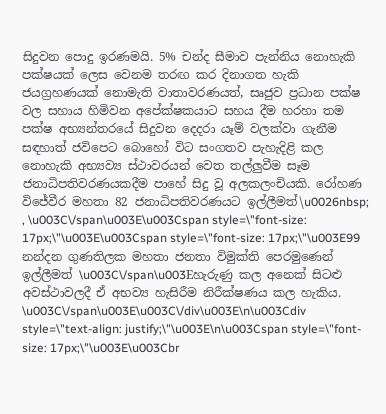සිදුවන පොදු ඉරණමයි. 5% චන්ද සීමාව පැන්නිය නොහැකි පක්ෂයක් ලෙස වෙනම තරඟ කර දිනාගත හැකි ජයග්‍රහණයක් නොමැති වාතාවරණයත්, සෘජුව ප්‍රධාන පක්ෂ වල සහාය හිමිවන අපේක්ෂකයාට සහය දීම හරහා තම පක්ෂ අභ්‍යන්තරයේ සිදුවන දෙදරා යෑම් වලක්වා ගැනීම සඳහාත් ජවිපෙට බොහෝ විට සංගතව පැහැදිළි කල නොහැකි අභ්‍යව්‍ය ස්ථාවරයන් වෙත තල්ලුවීම සෑම ජනාධිපතිවරණයකදීම පාහේ සිදු වූ අලකලංචියකි. රෝහණ විජේවීර මහතා 82 ජනාධිපතිවරණයට ඉල්ලීමත්\u0026nbsp; , \u003C\/span\u003E\u003Cspan style=\"font-size: 17px;\"\u003E\u003Cspan style=\"font-size: 17px;\"\u003E99 නන්දන ගුණතිලක මහතා ජනතා විමුක්ති පෙරමුණෙන් ඉල්ලීමත් \u003C\/span\u003Eහැරුණු කල අනෙක් සිටළු අවස්ථාවලදී ඒ අභව්‍ය හැසිරීම නිරීක්ෂණය කල හැකිය. \u003C\/span\u003E\u003C\/div\u003E\n\u003Cdiv style=\"text-align: justify;\"\u003E\n\u003Cspan style=\"font-size: 17px;\"\u003E\u003Cbr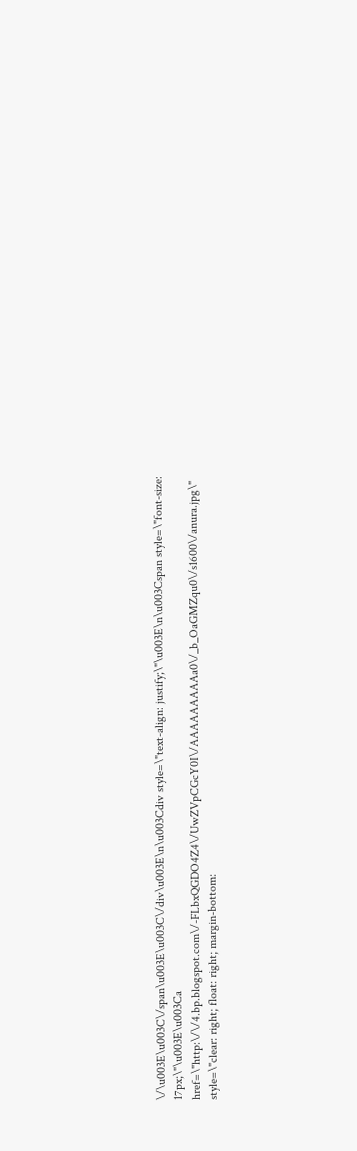\/\u003E\u003C\/span\u003E\u003C\/div\u003E\n\u003Cdiv style=\"text-align: justify;\"\u003E\n\u003Cspan style=\"font-size: 17px;\"\u003E\u003Ca href=\"http:\/\/4.bp.blogspot.com\/-FLbxQGDO4Z4\/UwZVpCGcY0I\/AAAAAAAAAa0\/_b_OaGMZqu0\/s1600\/anura.jpg\" style=\"clear: right; float: right; margin-bottom: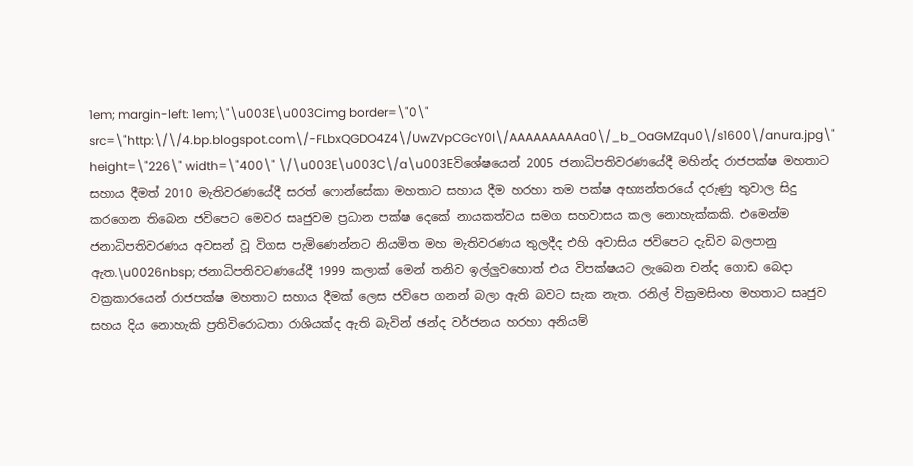1em; margin-left: 1em;\"\u003E\u003Cimg border=\"0\" src=\"http:\/\/4.bp.blogspot.com\/-FLbxQGDO4Z4\/UwZVpCGcY0I\/AAAAAAAAAa0\/_b_OaGMZqu0\/s1600\/anura.jpg\" height=\"226\" width=\"400\" \/\u003E\u003C\/a\u003Eවිශේෂයෙන් 2005 ජනාධිපතිවරණයේදී මහින්ද රාජපක්ෂ මහතාට සහාය දීමත් 2010 මැතිවරණයේදී සරත් ෆොන්සේකා මහතාට සහාය දීම හරහා තම පක්ෂ අභ්‍යන්තරයේ දරුණු තුවාල සිදු කරගෙන තිබෙන ජවිපෙට මෙවර සෘජුවම ප්‍රධාන පක්ෂ දෙකේ නායකත්වය සමග සහවාසය කල නොහැක්කකි. එමෙන්ම ජනාධිපතිවරණය අවසන් වූ විගස පැමිණෙන්නට නියමිත මහ මැතිවරණය තුලදීද එහි අවාසිය ජවිපෙට දැඩිව බලපානු ඇත.\u0026nbsp; ජනාධිපතිවටණයේදී 1999 කලාක් මෙන් තනිව ඉල්ලුවහොත් එය විපක්ෂයට ලැබෙන චන්ද ගොඩ බෙදා වක්‍රකාරයෙන් රාජපක්ෂ මහතාට සහාය දීමක් ලෙස ජවිපෙ ගනන් බලා ඇති බවට සැක නැත. රනිල් වික්‍රමසිංහ මහතාට සෘජුව සහය දිය නොහැකි ප්‍රතිවිරොධතා රාශියක්ද ඇති බැවින් ඡන්ද වර්ජනය හරහා අනියම්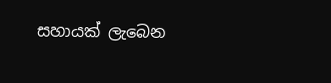සහායක් ලැබෙන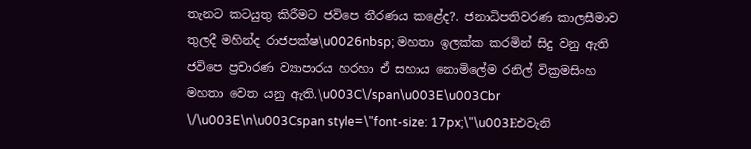තැනට කටයුතු කිරීමට ජවිපෙ තීරණය කළේද?. ජනාධිපතිවරණ කාලසීමාව තුලදී මහින්ද රාජපක්ෂ\u0026nbsp; මහතා ඉලක්ක කරමින් සිදු වනු ඇති ජවිපෙ ප්‍රචාරණ ව්‍යාපාරය හරහා ඒ සහාය නොමිලේම රනිල් වික්‍රමසිංහ මහතා වෙත යනු ඇති.\u003C\/span\u003E\u003Cbr \/\u003E\n\u003Cspan style=\"font-size: 17px;\"\u003Eඑවැනි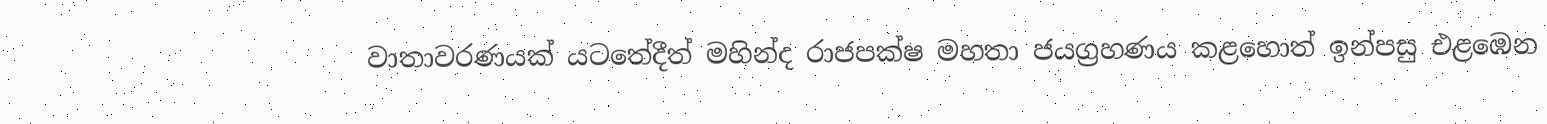වාතාවරණයක් යටතේදීත් මහින්ද රාජපක්ෂ මහතා ජයග්‍රහණය කළහොත් ඉන්පසු එළඹෙන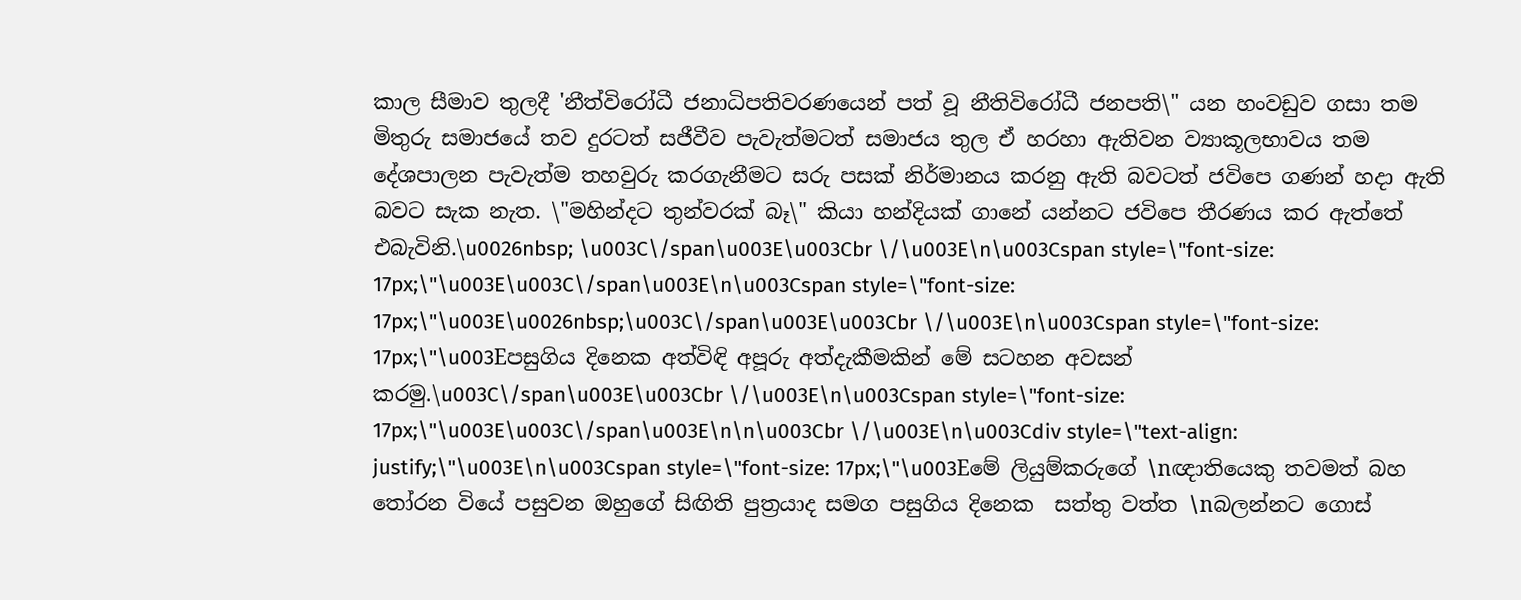කාල සීමාව තුලදී 'නීත්විරෝධී ජනාධිපතිවරණයෙන් පත් වූ නීතිවිරෝධී ජනපති\" යන හංවඩුව ගසා තම මිතුරු සමාජයේ තව දුරටත් සජීවීව පැවැත්මටත් සමාජය තුල ඒ හරහා ඇතිවන ව්‍යාකූලභාවය තම දේශපාලන පැවැත්ම තහවුරු කරගැනීමට සරු පසක් නිර්මානය කරනු ඇති බවටත් ජවිපෙ ගණන් හදා ඇති බවට සැක නැත. \"මහින්දට තුන්වරක් බෑ\" කියා හන්දියක් ගානේ යන්නට ජවිපෙ තීරණය කර ඇත්තේ එබැවිනි.\u0026nbsp; \u003C\/span\u003E\u003Cbr \/\u003E\n\u003Cspan style=\"font-size: 17px;\"\u003E\u003C\/span\u003E\n\u003Cspan style=\"font-size: 17px;\"\u003E\u0026nbsp;\u003C\/span\u003E\u003Cbr \/\u003E\n\u003Cspan style=\"font-size: 17px;\"\u003Eපසුගිය දිනෙක අත්විඳි අපූරු අත්දැකීමකින් මේ සටහන අවසන් කරමු.\u003C\/span\u003E\u003Cbr \/\u003E\n\u003Cspan style=\"font-size: 17px;\"\u003E\u003C\/span\u003E\n\n\u003Cbr \/\u003E\n\u003Cdiv style=\"text-align: justify;\"\u003E\n\u003Cspan style=\"font-size: 17px;\"\u003Eමේ ලියුම්කරුගේ \nඥාතියෙකු තවමත් බහ තෝරන වියේ පසුවන ඔහුගේ සිඟිති පුත්‍රයාද සමග පසුගිය දිනෙක  සත්තු වත්ත \nබලන්නට ගොස්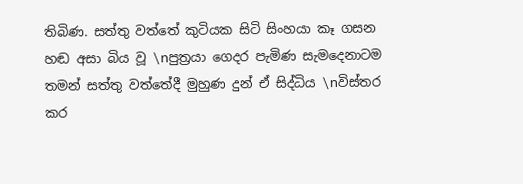තිබිණ. සත්තු වත්තේ කුටියක සිටි සිංහයා කෑ ගසන හඬ අසා බිය වූ \nපුත්‍රයා ගෙදර පැමිණ සැමදෙනාටම තමන් සත්තු වත්තේදී මුහුණ දුන් ඒ සිද්ධිය \nවිස්තර කර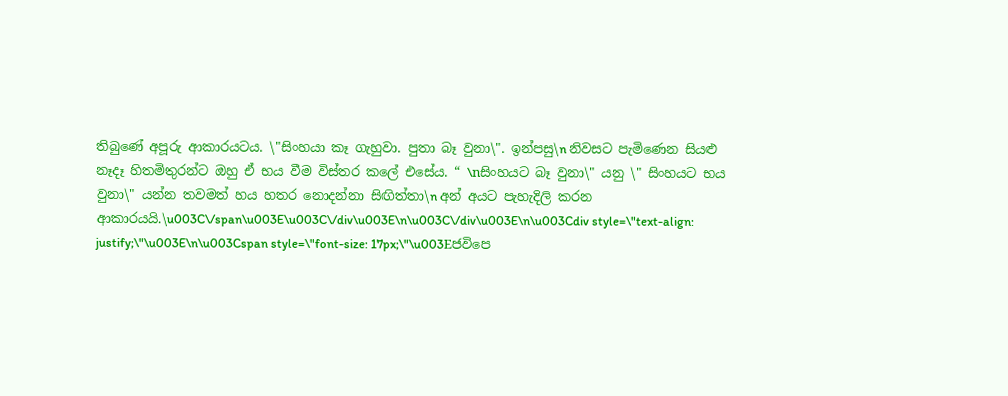තිබුණේ අපූරු ආකාරයටය. \"සිංහයා කෑ ගැහුවා. පුතා බෑ වුනා\". ඉන්පසු\n නිවසට පැමිණෙන සියළු නෑදෑ හිතමිතුරන්ට ඔහු ඒ භය වීම විස්තර කලේ එසේය. “ \nසිංහයට බෑ වුනා\" යනු \" සිංහයට භය වුනා\" යන්න තවමත් හය හතර නොදන්නා සිඟිත්තා\n අන් අයට පැහැදිලි කරන ආකාරයයි.\u003C\/span\u003E\u003C\/div\u003E\n\u003C\/div\u003E\n\u003Cdiv style=\"text-align: justify;\"\u003E\n\u003Cspan style=\"font-size: 17px;\"\u003Eජවිපෙ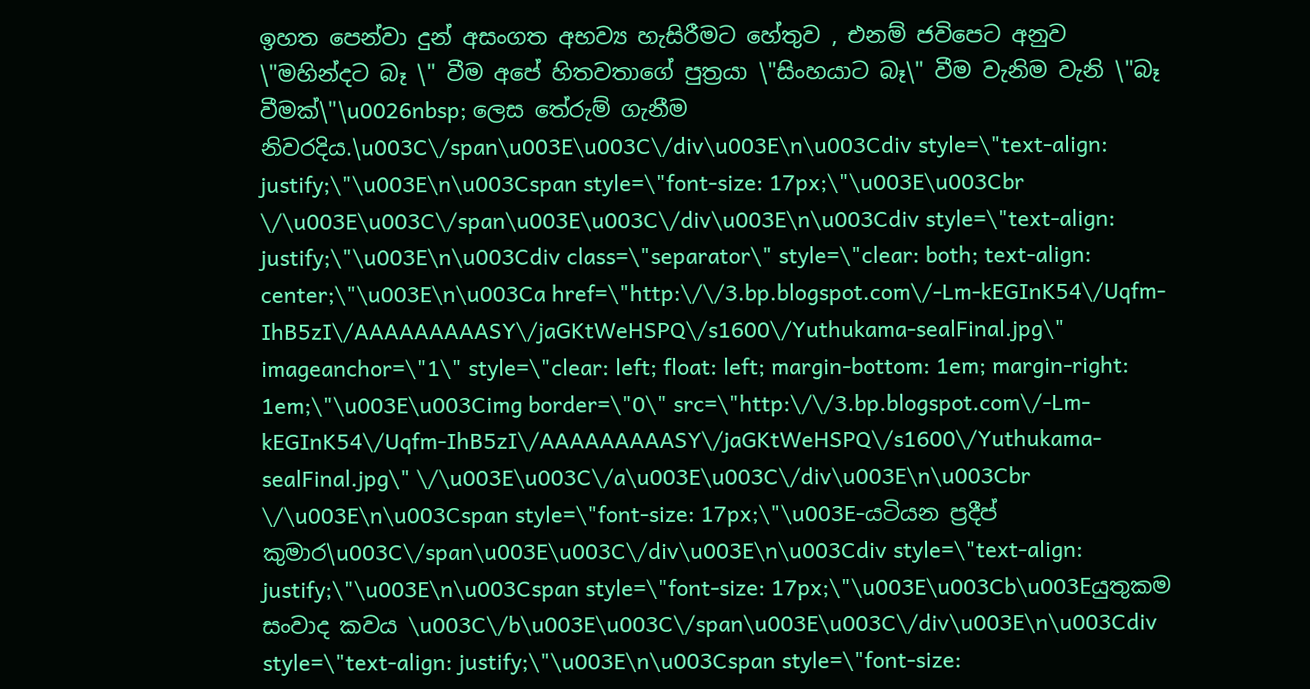ඉහත පෙන්වා දුන් අසංගත අභව්‍ය හැසිරීමට හේතුව , එනම් ජවිපෙට අනුව \"මහින්දට බෑ \" වීම අපේ හිතවතාගේ පුත්‍රයා \"සිංහයාට බෑ\" වීම වැනිම වැනි \"බෑ වීමක්\"\u0026nbsp; ලෙස තේරුම් ගැනීම නිවරදිය.\u003C\/span\u003E\u003C\/div\u003E\n\u003Cdiv style=\"text-align: justify;\"\u003E\n\u003Cspan style=\"font-size: 17px;\"\u003E\u003Cbr \/\u003E\u003C\/span\u003E\u003C\/div\u003E\n\u003Cdiv style=\"text-align: justify;\"\u003E\n\u003Cdiv class=\"separator\" style=\"clear: both; text-align: center;\"\u003E\n\u003Ca href=\"http:\/\/3.bp.blogspot.com\/-Lm-kEGInK54\/Uqfm-IhB5zI\/AAAAAAAAASY\/jaGKtWeHSPQ\/s1600\/Yuthukama-sealFinal.jpg\" imageanchor=\"1\" style=\"clear: left; float: left; margin-bottom: 1em; margin-right: 1em;\"\u003E\u003Cimg border=\"0\" src=\"http:\/\/3.bp.blogspot.com\/-Lm-kEGInK54\/Uqfm-IhB5zI\/AAAAAAAAASY\/jaGKtWeHSPQ\/s1600\/Yuthukama-sealFinal.jpg\" \/\u003E\u003C\/a\u003E\u003C\/div\u003E\n\u003Cbr \/\u003E\n\u003Cspan style=\"font-size: 17px;\"\u003E-යටියන ප්‍රදීප් කුමාර\u003C\/span\u003E\u003C\/div\u003E\n\u003Cdiv style=\"text-align: justify;\"\u003E\n\u003Cspan style=\"font-size: 17px;\"\u003E\u003Cb\u003Eයුතුකම සංවාද කවය \u003C\/b\u003E\u003C\/span\u003E\u003C\/div\u003E\n\u003Cdiv style=\"text-align: justify;\"\u003E\n\u003Cspan style=\"font-size: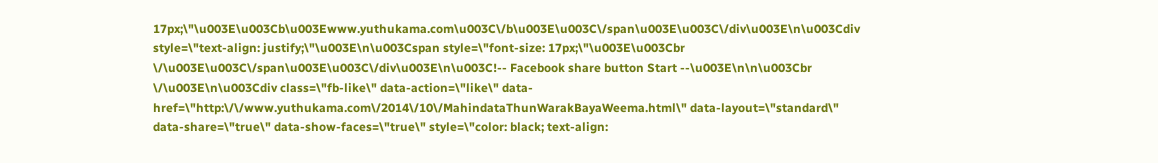17px;\"\u003E\u003Cb\u003Ewww.yuthukama.com\u003C\/b\u003E\u003C\/span\u003E\u003C\/div\u003E\n\u003Cdiv style=\"text-align: justify;\"\u003E\n\u003Cspan style=\"font-size: 17px;\"\u003E\u003Cbr \/\u003E\u003C\/span\u003E\u003C\/div\u003E\n\u003C!-- Facebook share button Start --\u003E\n\n\u003Cbr \/\u003E\n\u003Cdiv class=\"fb-like\" data-action=\"like\" data-href=\"http:\/\/www.yuthukama.com\/2014\/10\/MahindataThunWarakBayaWeema.html\" data-layout=\"standard\" data-share=\"true\" data-show-faces=\"true\" style=\"color: black; text-align: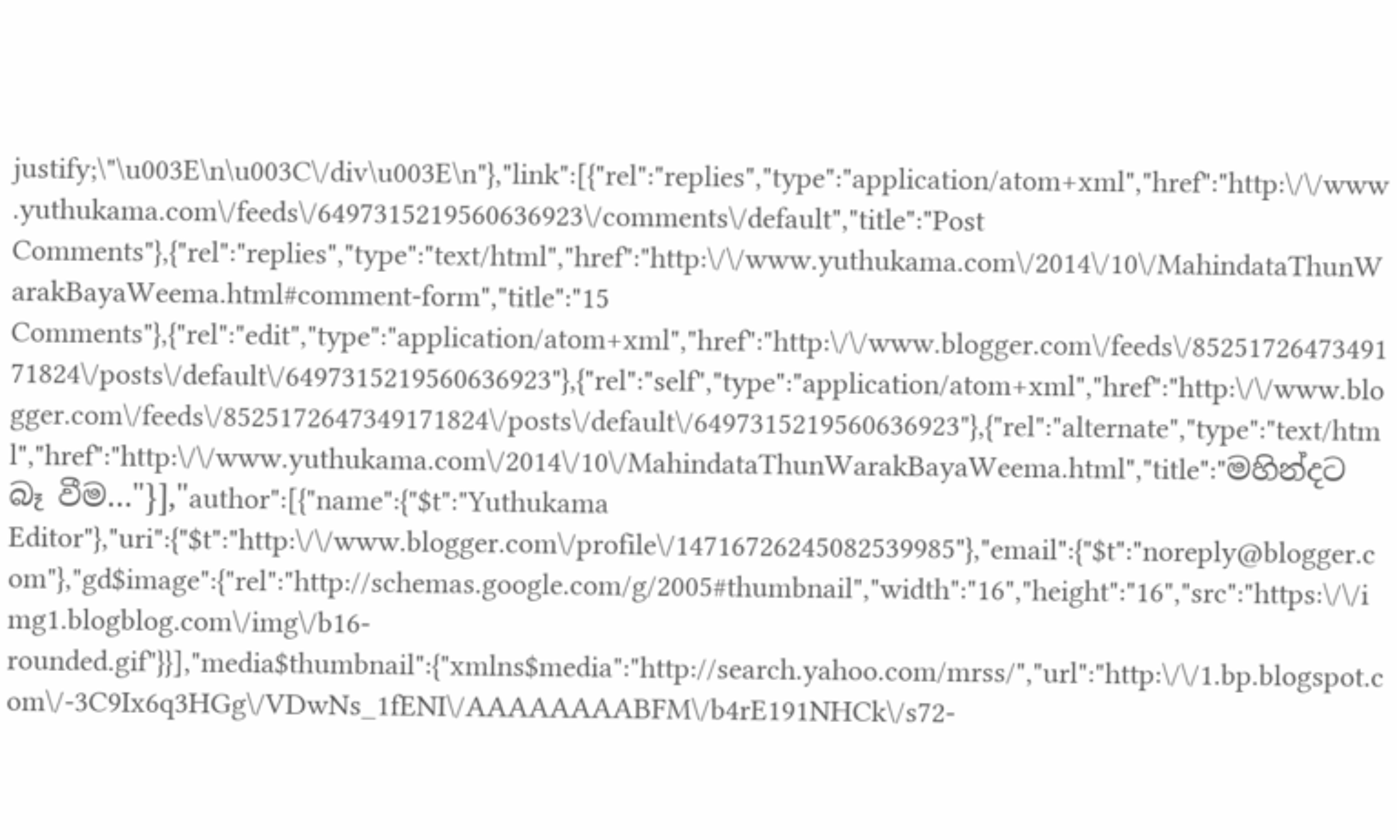justify;\"\u003E\n\u003C\/div\u003E\n"},"link":[{"rel":"replies","type":"application/atom+xml","href":"http:\/\/www.yuthukama.com\/feeds\/6497315219560636923\/comments\/default","title":"Post Comments"},{"rel":"replies","type":"text/html","href":"http:\/\/www.yuthukama.com\/2014\/10\/MahindataThunWarakBayaWeema.html#comment-form","title":"15 Comments"},{"rel":"edit","type":"application/atom+xml","href":"http:\/\/www.blogger.com\/feeds\/8525172647349171824\/posts\/default\/6497315219560636923"},{"rel":"self","type":"application/atom+xml","href":"http:\/\/www.blogger.com\/feeds\/8525172647349171824\/posts\/default\/6497315219560636923"},{"rel":"alternate","type":"text/html","href":"http:\/\/www.yuthukama.com\/2014\/10\/MahindataThunWarakBayaWeema.html","title":"මහින්දට බෑ වීම…"}],"author":[{"name":{"$t":"Yuthukama Editor"},"uri":{"$t":"http:\/\/www.blogger.com\/profile\/14716726245082539985"},"email":{"$t":"noreply@blogger.com"},"gd$image":{"rel":"http://schemas.google.com/g/2005#thumbnail","width":"16","height":"16","src":"https:\/\/img1.blogblog.com\/img\/b16-rounded.gif"}}],"media$thumbnail":{"xmlns$media":"http://search.yahoo.com/mrss/","url":"http:\/\/1.bp.blogspot.com\/-3C9Ix6q3HGg\/VDwNs_1fENI\/AAAAAAAABFM\/b4rE191NHCk\/s72-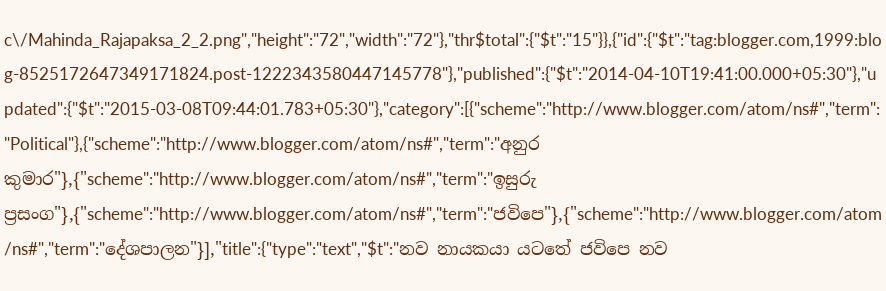c\/Mahinda_Rajapaksa_2_2.png","height":"72","width":"72"},"thr$total":{"$t":"15"}},{"id":{"$t":"tag:blogger.com,1999:blog-8525172647349171824.post-1222343580447145778"},"published":{"$t":"2014-04-10T19:41:00.000+05:30"},"updated":{"$t":"2015-03-08T09:44:01.783+05:30"},"category":[{"scheme":"http://www.blogger.com/atom/ns#","term":"Political"},{"scheme":"http://www.blogger.com/atom/ns#","term":"අනුර කුමාර"},{"scheme":"http://www.blogger.com/atom/ns#","term":"ඉසුරු ප්‍රසංග"},{"scheme":"http://www.blogger.com/atom/ns#","term":"ජවිපෙ"},{"scheme":"http://www.blogger.com/atom/ns#","term":"දේශපාලන"}],"title":{"type":"text","$t":"නව නායකයා යටතේ ජවිපෙ නව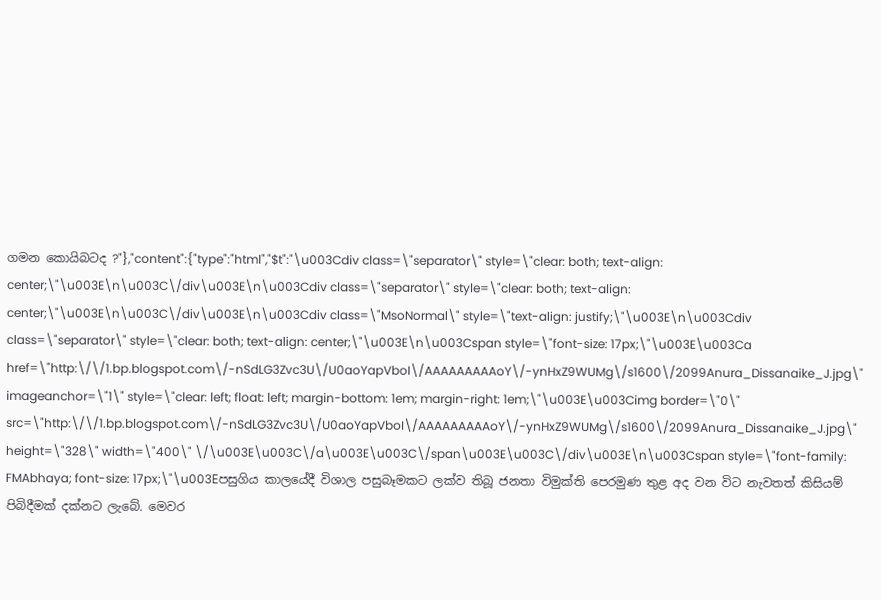ගමන කොයිබටද ?"},"content":{"type":"html","$t":"\u003Cdiv class=\"separator\" style=\"clear: both; text-align: center;\"\u003E\n\u003C\/div\u003E\n\u003Cdiv class=\"separator\" style=\"clear: both; text-align: center;\"\u003E\n\u003C\/div\u003E\n\u003Cdiv class=\"MsoNormal\" style=\"text-align: justify;\"\u003E\n\u003Cdiv class=\"separator\" style=\"clear: both; text-align: center;\"\u003E\n\u003Cspan style=\"font-size: 17px;\"\u003E\u003Ca href=\"http:\/\/1.bp.blogspot.com\/-nSdLG3Zvc3U\/U0aoYapVboI\/AAAAAAAAAoY\/-ynHxZ9WUMg\/s1600\/2099Anura_Dissanaike_J.jpg\" imageanchor=\"1\" style=\"clear: left; float: left; margin-bottom: 1em; margin-right: 1em;\"\u003E\u003Cimg border=\"0\" src=\"http:\/\/1.bp.blogspot.com\/-nSdLG3Zvc3U\/U0aoYapVboI\/AAAAAAAAAoY\/-ynHxZ9WUMg\/s1600\/2099Anura_Dissanaike_J.jpg\" height=\"328\" width=\"400\" \/\u003E\u003C\/a\u003E\u003C\/span\u003E\u003C\/div\u003E\n\u003Cspan style=\"font-family: FMAbhaya; font-size: 17px;\"\u003Eපසුගිය කාලයේදී විශාල පසුබෑමකට ලක්ව තිබූ ජනතා විමුක්ති පෙරමුණ තුළ අද වන විට නැවතත් කිසියම් පිබිදීමක් දක්නට ලැබේ. මෙවර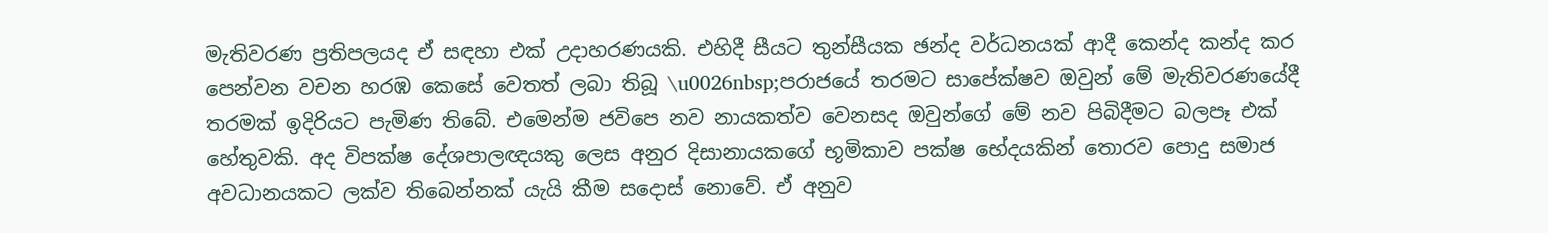මැතිවරණ ප්‍රතිපලයද ඒ සඳහා එක් උදාහරණයකි. එහිදී සීයට තුන්සීයක ඡන්ද වර්ධනයක් ආදී කෙන්ද කන්ද කර පෙන්වන වචන හරඹ කෙසේ වෙතත් ලබා තිබූ \u0026nbsp;පරාජයේ තරමට සාපේක්ෂව ඔවුන් මේ මැතිවරණයේදී තරමක් ඉදිරියට පැමිණ තිබේ. එමෙන්ම ජවිපෙ නව නායකත්ව වෙනසද ඔවුන්ගේ මේ නව පිබිදීමට බලපෑ එක් හේතුවකි. අද විපක්ෂ දේශපාලඥයකු ලෙස අනුර දිසානායකගේ භූමිකාව පක්ෂ භේදයකින් තොරව පොදු සමාජ අවධානයකට ලක්ව තිබෙන්නක් යැයි කීම සදොස් නොවේ. ඒ අනුව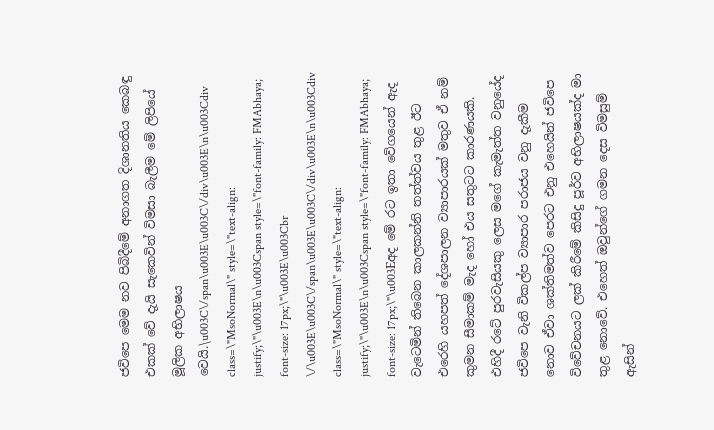ජවිපෙ මෙම නව පිබිදීමේ අනාගත දිශානතිය කෙබඳු එකක් වේ දැයි සැකෙවින් විමසා බැලීම මේ ලිපියේ මූලික අභිලාෂය වෙයි.\u003C\/span\u003E\u003C\/div\u003E\n\u003Cdiv class=\"MsoNormal\" style=\"text-align: justify;\"\u003E\n\u003Cspan style=\"font-family: FMAbhaya; font-size: 17px;\"\u003E\u003Cbr \/\u003E\u003C\/span\u003E\u003C\/div\u003E\n\u003Cdiv class=\"MsoNormal\" style=\"text-align: justify;\"\u003E\n\u003Cspan style=\"font-family: FMAbhaya; font-size: 17px;\"\u003Eඅද මේ රට ඉතා වේගයෙන් ඇද වැටෙමින් තිබෙන කාලකන්නි තත්ත්වය තුළ ඊට එරෙහි යහපත් දේශපාලන ව්‍යාපාරයක් මතුව ඒ නම් කුමන සීමාකම් මැද හෝ එය සතුටට කාරණයකි. එහිදී රටේ පුරවැසියකු ලෙස මගේ කැමැත්ත වනුයේද ජවිපෙ වැනි විකල්ප ව්‍යාපාර පරාජය වනු දැකීම නොව ඒවා ශක්තිමත්ව පෙරට එනු එහෙයින් ජවිපෙ විවේචනයට ලක් කිරීමේ කිසිදු පූර්ව අභිලාෂයක්ද මා තුළ නොවේ. එහෙත් ඔවුන්ගේ ගමන දෙස විමසුම් ඇසින්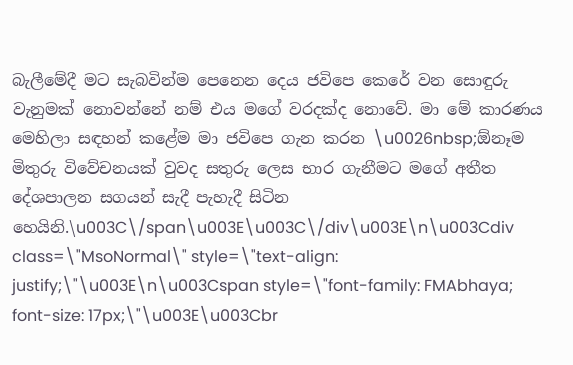බැලීමේදී මට සැබවින්ම පෙනෙන දෙය ජවිපෙ කෙරේ වන සොඳුරු වැනුමක් නොවන්නේ නම් එය මගේ වරදක්ද නොවේ. මා මේ කාරණය මෙහිලා සඳහන් කළේම මා ජවිපෙ ගැන කරන \u0026nbsp;ඕනෑම මිතුරු විවේචනයක් වුවද සතුරු ලෙස භාර ගැනීමට මගේ අතීත දේශපාලන සගයන් සැදී පැහැදී සිටින හෙයිනි.\u003C\/span\u003E\u003C\/div\u003E\n\u003Cdiv class=\"MsoNormal\" style=\"text-align: justify;\"\u003E\n\u003Cspan style=\"font-family: FMAbhaya; font-size: 17px;\"\u003E\u003Cbr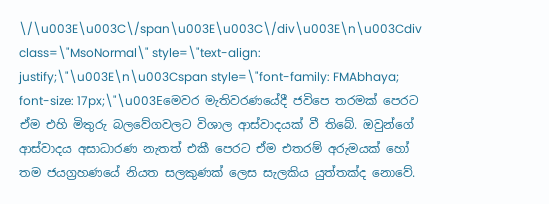\/\u003E\u003C\/span\u003E\u003C\/div\u003E\n\u003Cdiv class=\"MsoNormal\" style=\"text-align: justify;\"\u003E\n\u003Cspan style=\"font-family: FMAbhaya; font-size: 17px;\"\u003Eමෙවර මැතිවරණයේදී ජවිපෙ තරමක් පෙරට ඒම එහි මිතුරු බලවේගවලට විශාල ආස්වාදයක් වී තිබේ. ඔවුන්ගේ ආස්වාදය අසාධාරණ නැතත් එකී පෙරට ඒම එතරම් අරුමයක් හෝ තම ජයග්‍රහණයේ නියත සලකුණක් ලෙස සැලකිය යුත්තක්ද නොවේ.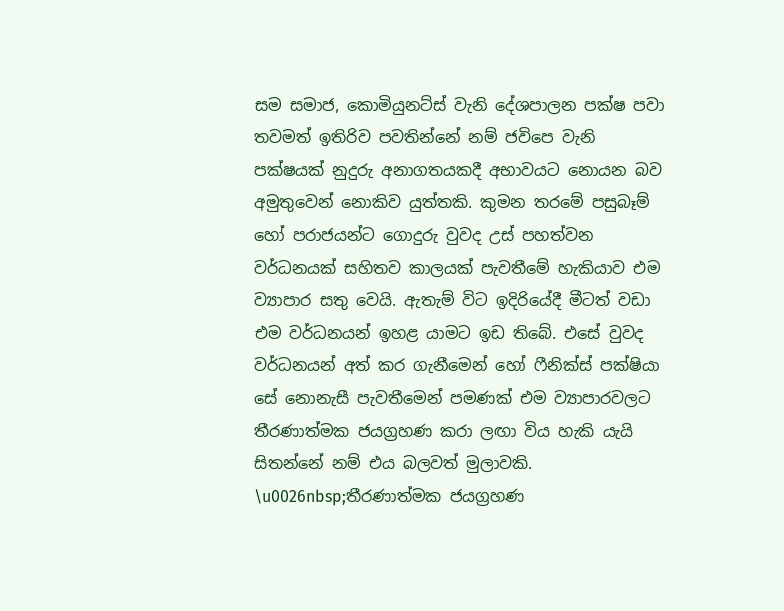සම සමාජ, කොමියුනට්ස් වැනි දේශපාලන පක්ෂ පවා තවමත් ඉතිරිව පවතින්නේ නම් ජවිපෙ වැනි පක්ෂයක් නුදුරු අනාගතයකදී අභාවයට නොයන බව අමුතුවෙන් නොකිව යුත්තකි. කුමන තරමේ පසුබෑම් හෝ පරාජයන්ට ගොදුරු වුවද උස් පහත්වන වර්ධනයක් සහිතව කාලයක් පැවතීමේ හැකියාව එම ව්‍යාපාර සතු වෙයි. ඇතැම් විට ඉදිරියේදී මීටත් වඩා එම වර්ධනයන් ඉහළ යාමට ඉඩ තිබේ. එසේ වුවද වර්ධනයන් අත් කර ගැනීමෙන් හෝ ෆීනික්ස් පක්ෂියා සේ නොනැසී පැවතීමෙන් පමණක් එම ව්‍යාපාරවලට තීරණාත්මක ජයග්‍රහණ කරා ලඟා විය හැකි යැයි සිතන්නේ නම් එය බලවත් මුලාවකි. \u0026nbsp;තීරණාත්මක ජයග්‍රහණ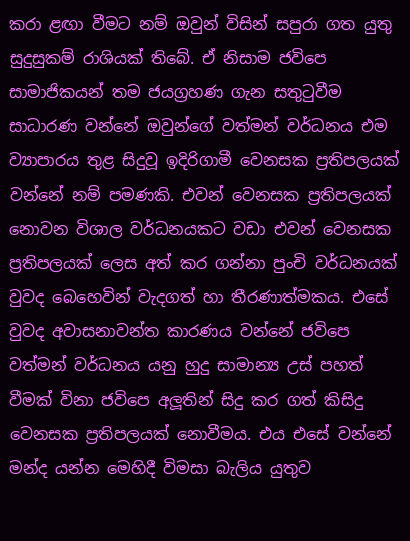කරා ළඟා වීමට නම් ඔවුන් විසින් සපුරා ගත යුතු සුදුසුකම් රාශියක් තිබේ. ඒ නිසාම ජවිපෙ සාමාජිකයන් තම ජයග්‍රහණ ගැන සතුටුවීම සාධාරණ වන්නේ ඔවුන්ගේ වත්මන් වර්ධනය එම ව්‍යාපාරය තුළ සිදුවූ ඉදිරිගාමී වෙනසක ප්‍රතිපලයක් වන්නේ නම් පමණකි. එවන් වෙනසක ප්‍රතිපලයක් නොවන විශාල වර්ධනයකට වඩා එවන් වෙනසක ප්‍රතිපලයක් ලෙස අත් කර ගන්නා පුංචි වර්ධනයක් වුවද බෙහෙවින් වැදගත් හා තීරණාත්මකය. එසේ වුවද අවාසනාවන්ත කාරණය වන්නේ ජවිපෙ වත්මන් වර්ධනය යනු හුදු සාමාන්‍ය උස් පහත් වීමක් විනා ජවිපෙ අලූතින් සිදු කර ගත් කිසිදු වෙනසක ප්‍රතිපලයක් නොවීමය. එය එසේ වන්නේ මන්ද යන්න මෙහිදී විමසා බැලිය යුතුව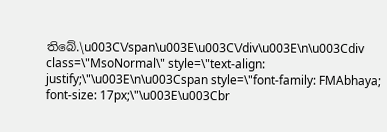තිබේ.\u003C\/span\u003E\u003C\/div\u003E\n\u003Cdiv class=\"MsoNormal\" style=\"text-align: justify;\"\u003E\n\u003Cspan style=\"font-family: FMAbhaya; font-size: 17px;\"\u003E\u003Cbr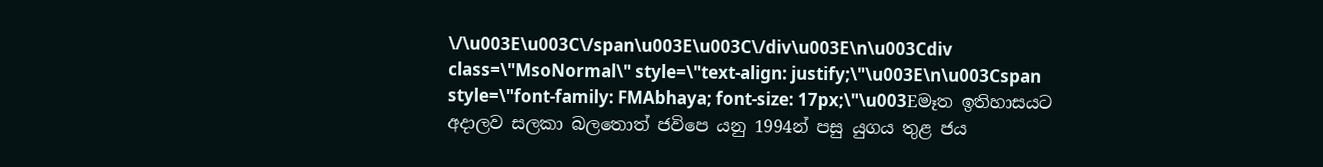\/\u003E\u003C\/span\u003E\u003C\/div\u003E\n\u003Cdiv class=\"MsoNormal\" style=\"text-align: justify;\"\u003E\n\u003Cspan style=\"font-family: FMAbhaya; font-size: 17px;\"\u003Eමෑත ඉතිහාසයට අදාලව සලකා බලතොත් ජවිපෙ යනු 1994න් පසු යුගය තුළ ජය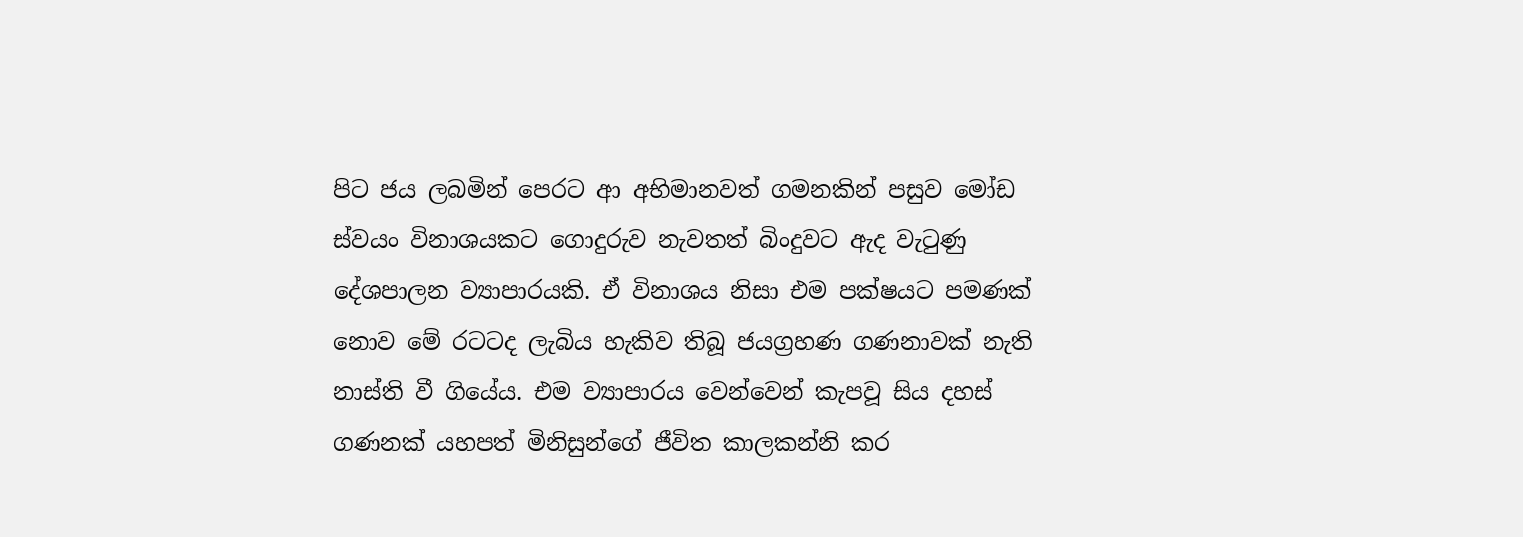පිට ජය ලබමින් පෙරට ආ අභිමානවත් ගමනකින් පසුව මෝඩ ස්වයං විනාශයකට ගොදුරුව නැවතත් බිංදුවට ඇද වැටුණු දේශපාලන ව්‍යාපාරයකි. ඒ විනාශය නිසා එම පක්ෂයට පමණක් නොව මේ රටටද ලැබිය හැකිව තිබූ ජයග්‍රහණ ගණනාවක් නැති නාස්ති වී ගියේය. එම ව්‍යාපාරය වෙන්වෙන් කැපවූ සිය දහස් ගණනක් යහපත් මිනිසුන්ගේ ජීවිත කාලකන්නි කර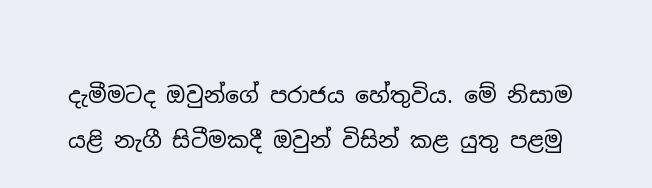දැමීමටද ඔවුන්ගේ පරාජය හේතුවිය. මේ නිසාම යළි නැගී සිටීමකදී ඔවුන් විසින් කළ යුතු පළමු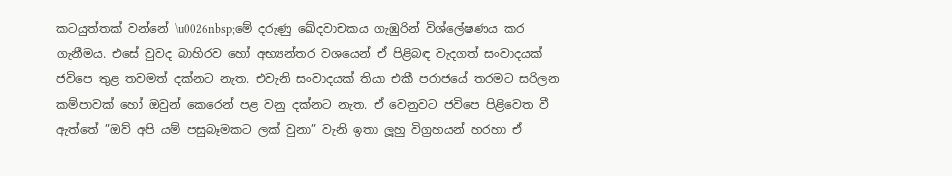කටයුත්තක් වන්නේ \u0026nbsp;මේ දරුණු ඛේදවාචකය ගැඹුරින් විශ්ලේෂණය කර ගැනීමය. එසේ වුවද බාහිරව හෝ අභ්‍යන්තර වශයෙන් ඒ පිළිබඳ වැදගත් සංවාදයක් ජවිපෙ තුළ තවමත් දක්නට නැත. එවැනි සංවාදයක් තියා එකී පරාජයේ තරමට සරිලන කම්පාවක් හෝ ඔවුන් කෙරෙන් පළ වනු දක්නට නැත. ඒ වෙනුවට ජවිපෙ පිළිවෙත වී ඇත්තේ ”ඔව් අපි යම් පසුබෑමකට ලක් වුනා” වැනි ඉතා ලූහු විග්‍රහයන් හරහා ඒ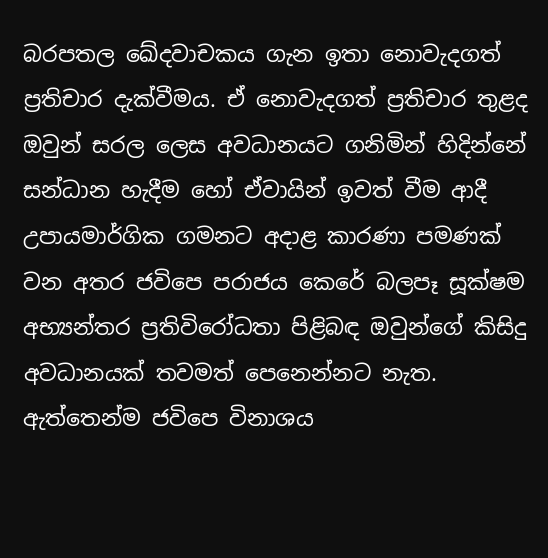බරපතල ඛේදවාචකය ගැන ඉතා නොවැදගත් ප්‍රතිචාර දැක්වීමය. ඒ නොවැදගත් ප්‍රතිචාර තුළද ඔවුන් සරල ලෙස අවධානයට ගනිමින් හිදින්නේ සන්ධාන හැදීම හෝ ඒවායින් ඉවත් වීම ආදී උපායමාර්ගික ගමනට අදාළ කාරණා පමණක් වන අතර ජවිපෙ පරාජය කෙරේ බලපෑ සූක්ෂම අභ්‍යන්තර ප්‍රතිවිරෝධතා පිළිබඳ ඔවුන්ගේ කිසිදු අවධානයක් තවමත් පෙනෙන්නට නැත. ඇත්තෙන්ම ජවිපෙ විනාශය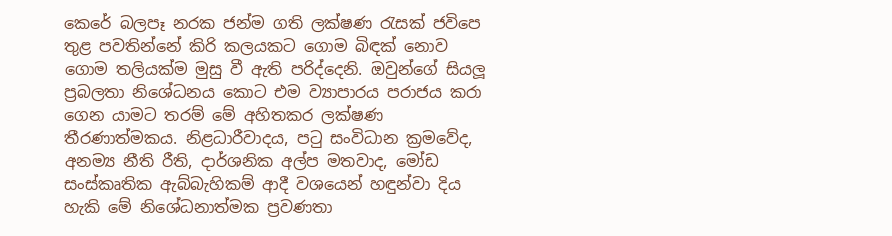කෙරේ බලපෑ නරක ජන්ම ගති ලක්ෂණ රැසක් ජවිපෙ තුළ පවතින්නේ කිරි කලයකට ගොම බිඳක් නොව ගොම තලියක්ම මුසු වී ඇති පරිද්දෙනි. ඔවුන්ගේ සියලූ ප්‍රබලතා නිශේධනය කොට එම ව්‍යාපාරය පරාජය කරා ගෙන යාමට තරම් මේ අහිතකර ලක්ෂණ තීරණාත්මකය. නිළධාරීවාදය, පටු සංවිධාන ක්‍රමවේද, අනම්‍ය නීති රීති, දාර්ශනික අල්ප මතවාද, මෝඩ සංස්කෘතික ඇබ්බැහිකම් ආදී වශයෙන් හඳුන්වා දිය හැකි මේ නිශේධනාත්මක ප්‍රවණතා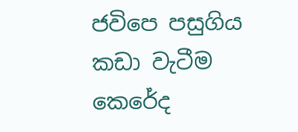ජවිපෙ පසුගිය කඩා වැටීම කෙරේද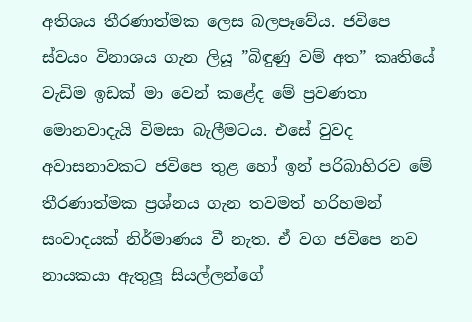අතිශය තීරණාත්මක ලෙස බලපෑවේය. ජවිපෙ ස්වයං විනාශය ගැන ලියූ ”බිඳුණු වම් අත” කෘතියේ වැඩිම ඉඩක් මා වෙන් කළේද මේ ප්‍රවණතා මොනවාදැයි විමසා බැලීමටය. එසේ වුවද අවාසනාවකට ජවිපෙ තුළ හෝ ඉන් පරිබාහිරව මේ තීරණාත්මක ප්‍රශ්නය ගැන තවමත් හරිහමන් සංවාදයක් නිර්මාණය වී නැත. ඒ වග ජවිපෙ නව නායකයා ඇතුලූ සියල්ලන්ගේ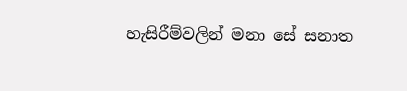හැසිරීම්වලින් මනා සේ සනාත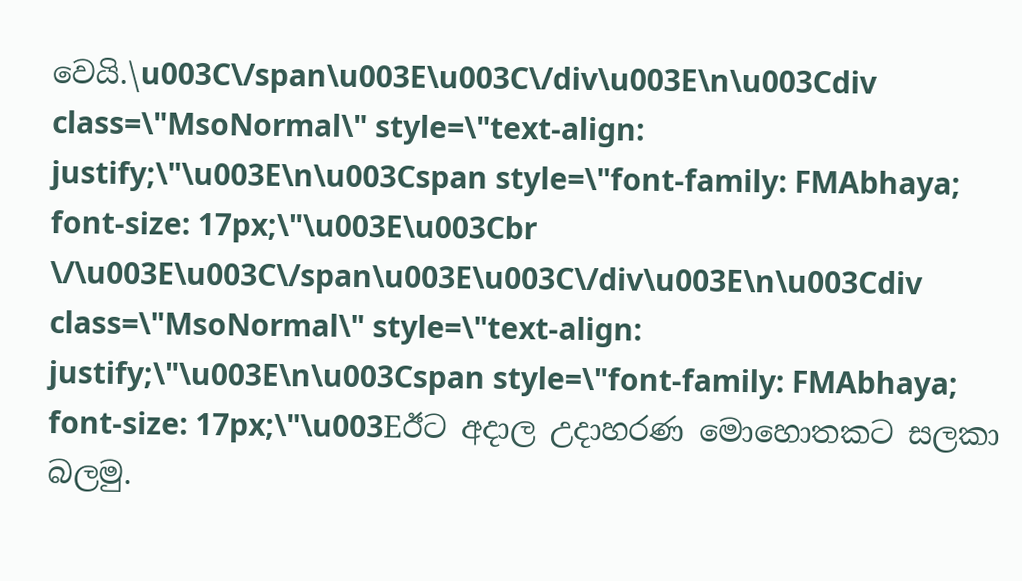වෙයි.\u003C\/span\u003E\u003C\/div\u003E\n\u003Cdiv class=\"MsoNormal\" style=\"text-align: justify;\"\u003E\n\u003Cspan style=\"font-family: FMAbhaya; font-size: 17px;\"\u003E\u003Cbr \/\u003E\u003C\/span\u003E\u003C\/div\u003E\n\u003Cdiv class=\"MsoNormal\" style=\"text-align: justify;\"\u003E\n\u003Cspan style=\"font-family: FMAbhaya; font-size: 17px;\"\u003Eඊට අදාල උදාහරණ මොහොතකට සලකා බලමු.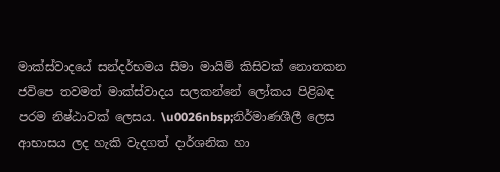මාක්ස්වාදයේ සන්දර්භමය සීමා මායිම් කිසිවක් නොතකන ජවිපෙ තවමත් මාක්ස්වාදය සලකන්නේ ලෝකය පිළිබඳ පරම නිෂ්ඨාවක් ලෙසය. \u0026nbsp;නිර්මාණශීලී ලෙස ආභාසය ලද හැකි වැදගත් දාර්ශනික හා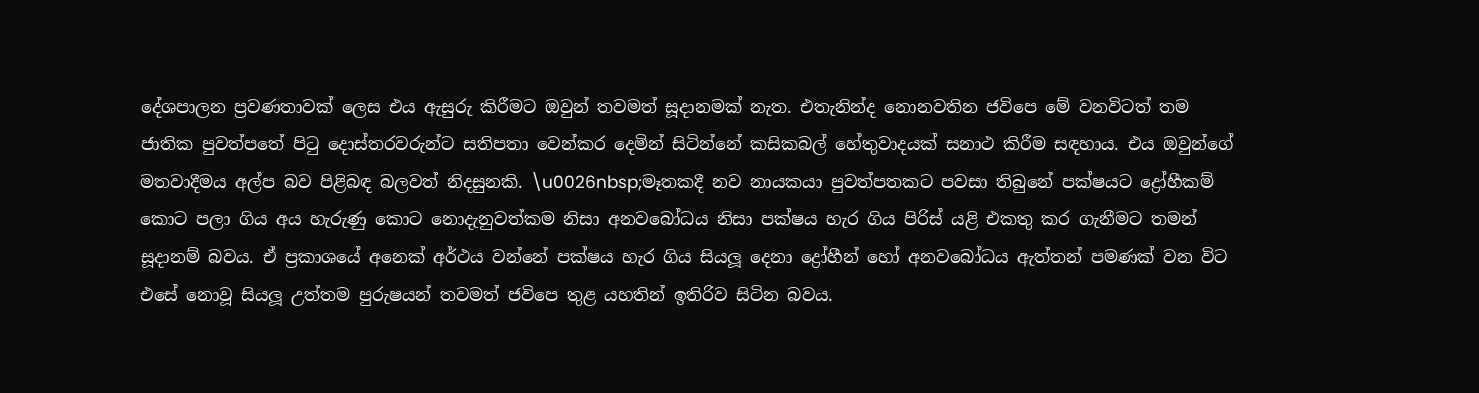දේශපාලන ප්‍රවණතාවක් ලෙස එය ඇසුරු කිරීමට ඔවුන් තවමත් සූදානමක් නැත. එතැනින්ද නොනවතින ජවිපෙ මේ වනවිටත් තම ජාතික පුවත්පතේ පිටු දොස්තරවරුන්ට සතිපතා වෙන්කර දෙමින් සිටින්නේ කසිකබල් හේතුවාදයක් සනාථ කිරීම සඳහාය. එය ඔවුන්ගේ මතවාදීමය අල්ප බව පිළිබඳ බලවත් නිදසුනකි. \u0026nbsp;මෑතකදී නව නායකයා පුවත්පතකට පවසා තිබුනේ පක්ෂයට ද්‍රෝහීකම් කොට පලා ගිය අය හැරුණු කොට නොදැනුවත්කම නිසා අනවබෝධය නිසා පක්ෂය හැර ගිය පිරිස් යළි එකතු කර ගැනීමට තමන් සූදානම් බවය. ඒ ප්‍රකාශයේ අනෙක් අර්ථය වන්නේ පක්ෂය හැර ගිය සියලූ දෙනා ද්‍රෝහීන් හෝ අනවබෝධය ඇත්තන් පමණක් වන විට එසේ නොවූ සියලූ උත්තම පුරුෂයන් තවමත් ජවිපෙ තුළ යහතින් ඉතිරිව සිටින බවය.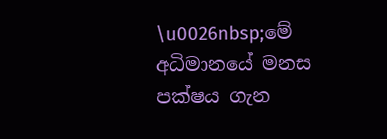\u0026nbsp;මේ අධිමානයේ මනස පක්ෂය ගැන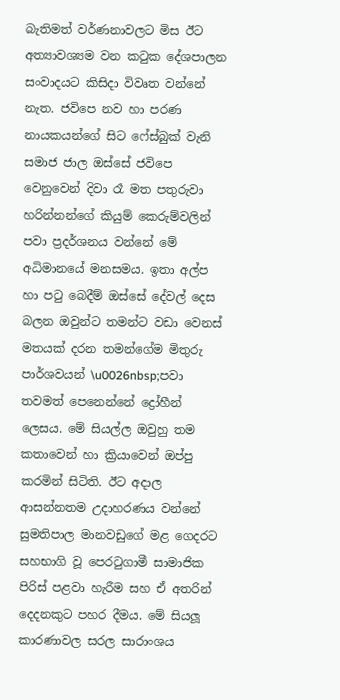බැතිමත් වර්ණනාවලට මිස ඊට අත්‍යාවශ්‍යම වන කටුක දේශපාලන සංවාදයට කිසිදා විවෘත වන්නේ නැත. ජවිපෙ නව හා පරණ නායකයන්ගේ සිට ෆේස්බුක් වැනි සමාජ ජාල ඔස්සේ ජවිපෙ වෙනුවෙන් දිවා රෑ මත පතුරුවා හරින්නන්ගේ කියුම් කෙරුම්වලින් පවා ප්‍රදර්ශනය වන්නේ මේ අධිමානයේ මනසමය. ඉතා අල්ප හා පටු බෙදීම් ඔස්සේ දේවල් දෙස බලන ඔවුන්ට තමන්ට වඩා වෙනස් මතයක් දරන තමන්ගේම මිතුරු පාර්ශවයන් \u0026nbsp;පවා තවමත් පෙනෙන්නේ ද්‍රෝහීන් ලෙසය. මේ සියල්ල ඔවුහු තම කතාවෙන් හා ක්‍රියාවෙන් ඔප්පු කරමින් සිටිති. ඊට අදාල ආසන්නතම උදාහරණය වන්නේ සුමතිපාල මානවඩුගේ මළ ගෙදරට සහභාගි වූ පෙරටුගාමී සාමාජික පිරිස් පළවා හැරීම සහ ඒ අතරින් දෙදනකුට පහර දීමය. මේ සියලූ කාරණාවල සරල සාරාංශය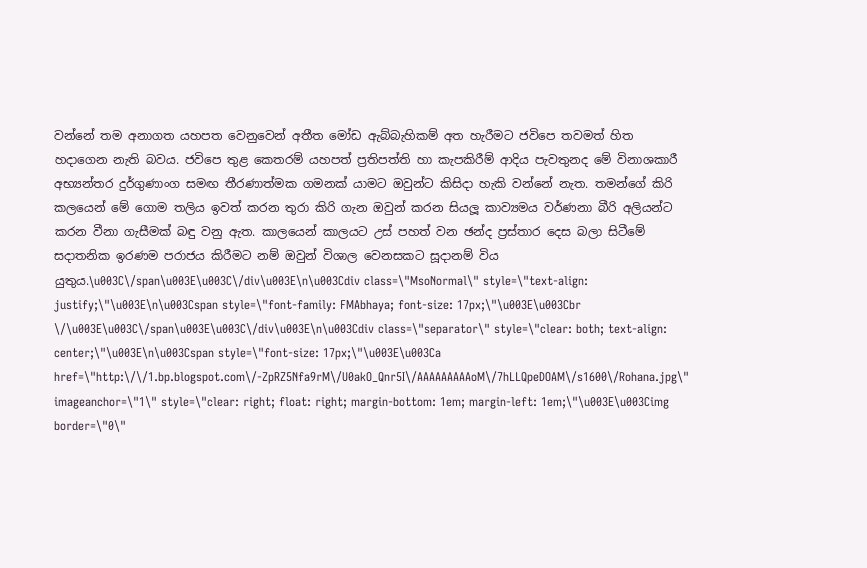වන්නේ තම අනාගත යහපත වෙනුවෙන් අතීත මෝඩ ඇබ්බැහිකම් අත හැරීමට ජවිපෙ තවමත් හිත හදාගෙන නැති බවය. ජවිපෙ තුළ කෙතරම් යහපත් ප්‍රතිපත්ති හා කැපකිරීම් ආදිය පැවතුනද මේ විනාශකාරී අභ්‍යන්තර දුර්ගුණාංග සමඟ තීරණාත්මක ගමනක් යාමට ඔවුන්ට කිසිදා හැකි වන්නේ නැත. තමන්ගේ කිරි කලයෙන් මේ ගොම තලිය ඉවත් කරන තුරා කිරි ගැන ඔවුන් කරන සියලූ කාව්‍යමය වර්ණනා බීරි අලියන්ට කරන වීනා ගැසීමක් බඳු වනු ඇත. කාලයෙන් කාලයට උස් පහත් වන ඡන්ද ප්‍රස්තාර දෙස බලා සිටීමේ සදාතනික ඉරණම පරාජය කිරීමට නම් ඔවුන් විශාල වෙනසකට සූදානම් විය යුතුය.\u003C\/span\u003E\u003C\/div\u003E\n\u003Cdiv class=\"MsoNormal\" style=\"text-align: justify;\"\u003E\n\u003Cspan style=\"font-family: FMAbhaya; font-size: 17px;\"\u003E\u003Cbr \/\u003E\u003C\/span\u003E\u003C\/div\u003E\n\u003Cdiv class=\"separator\" style=\"clear: both; text-align: center;\"\u003E\n\u003Cspan style=\"font-size: 17px;\"\u003E\u003Ca href=\"http:\/\/1.bp.blogspot.com\/-ZpRZ5Nfa9rM\/U0akO_Qnr5I\/AAAAAAAAAoM\/7hLLQpeDOAM\/s1600\/Rohana.jpg\" imageanchor=\"1\" style=\"clear: right; float: right; margin-bottom: 1em; margin-left: 1em;\"\u003E\u003Cimg border=\"0\"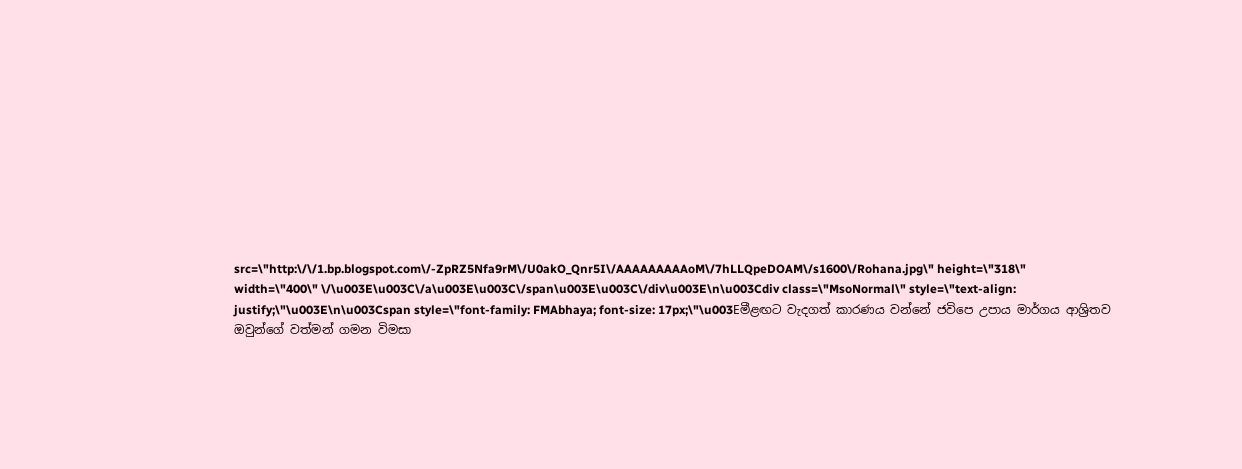src=\"http:\/\/1.bp.blogspot.com\/-ZpRZ5Nfa9rM\/U0akO_Qnr5I\/AAAAAAAAAoM\/7hLLQpeDOAM\/s1600\/Rohana.jpg\" height=\"318\" width=\"400\" \/\u003E\u003C\/a\u003E\u003C\/span\u003E\u003C\/div\u003E\n\u003Cdiv class=\"MsoNormal\" style=\"text-align: justify;\"\u003E\n\u003Cspan style=\"font-family: FMAbhaya; font-size: 17px;\"\u003Eමීළඟට වැදගත් කාරණය වන්නේ ජවිපෙ උපාය මාර්ගය ආශ්‍රිතව ඔවුන්ගේ වත්මන් ගමන විමසා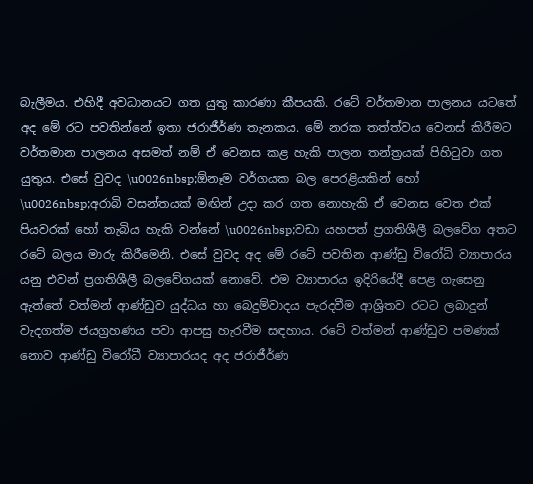බැලීමය. එහිදී අවධානයට ගත යුතු කාරණා කීපයකි. රටේ වර්තමාන පාලනය යටතේ අද මේ රට පවතින්නේ ඉතා ජරාජීර්ණ තැනකය. මේ නරක තත්ත්වය වෙනස් කිරීමට වර්තමාන පාලනය අසමත් නම් ඒ වෙනස කළ හැකි පාලන තන්ත්‍රයක් පිහිටුවා ගත යුතුය. එසේ වුවද \u0026nbsp;ඕනෑම වර්ගයක බල පෙරළියකින් හෝ \u0026nbsp;අරාබි වසන්තයක් මඟින් උදා කර ගත නොහැකි ඒ වෙනස වෙත එක් පියවරක් හෝ තැබිය හැකි වන්නේ \u0026nbsp;වඩා යහපත් ප්‍රගතිශීලී බලවේග අතට රටේ බලය මාරු කිරීමෙනි. එසේ වුවද අද මේ රටේ පවතින ආණ්ඩු විරෝධි ව්‍යාපාරය යනු එවන් ප්‍රගතිශීලී බලවේගයක් නොවේ. එම ව්‍යාපාරය ඉදිරියේදී පෙළ ගැසෙනු ඇත්තේ වත්මන් ආණ්ඩුව යුද්ධය හා බෙදුම්වාදය පැරදවීම ආශ්‍රිතව රටට ලබාදුන් වැදගත්ම ජයග්‍රහණය පවා ආපසු හැරවීම සඳහාය. රටේ වත්මන් ආණ්ඩුව පමණක් නොව ආණ්ඩු විරෝධී ව්‍යාපාරයද අද ජරාජීර්ණ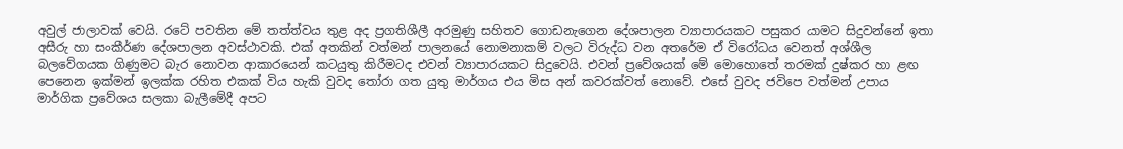අවුල් ජාලාවක් වෙයි. රටේ පවතින මේ තත්ත්වය තුළ අද ප්‍රගතිශීලී අරමුණු සහිතව ගොඩනැගෙන දේශපාලන ව්‍යාපාරයකට පසුකර යාමට සිදුවන්නේ ඉතා අසීරු හා සංකීර්ණ දේශපාලන අවස්ථාවකි. එක් අතකින් වත්මන් පාලනයේ නොමනාකම් වලට විරුද්ධ වන අතරේම ඒ විරෝධය වෙනත් අශ්ශීල බලවේගයක ගිණුමට බැර නොවන ආකාරයෙන් කටයුතු කිරීමටද එවන් ව්‍යාපාරයකට සිදුවෙයි. එවන් ප්‍රවේශයක් මේ මොහොතේ තරමක් දුෂ්කර හා ළඟ පෙනෙන ඉක්මන් ඉලක්ක රහිත එකක් විය හැකි වුවද තෝරා ගත යුතු මාර්ගය එය මිස අන් කවරක්වත් නොවේ. එසේ වුවද ජවිපෙ වත්මන් උපාය මාර්ගික ප්‍රවේශය සලකා බැලීමේදී අපට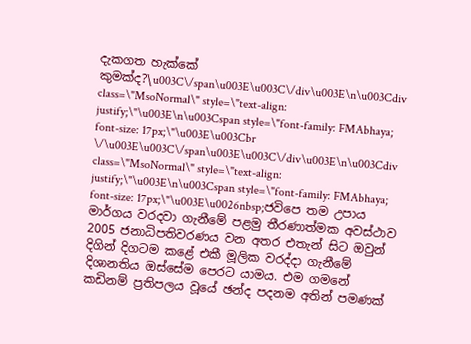දැකගත හැක්කේ කුමක්ද?\u003C\/span\u003E\u003C\/div\u003E\n\u003Cdiv class=\"MsoNormal\" style=\"text-align: justify;\"\u003E\n\u003Cspan style=\"font-family: FMAbhaya; font-size: 17px;\"\u003E\u003Cbr \/\u003E\u003C\/span\u003E\u003C\/div\u003E\n\u003Cdiv class=\"MsoNormal\" style=\"text-align: justify;\"\u003E\n\u003Cspan style=\"font-family: FMAbhaya; font-size: 17px;\"\u003E\u0026nbsp;ජවිපෙ තම උපාය මාර්ගය වරදවා ගැනීමේ පළමු තීරණාත්මක අවස්ථාව 2005 ජනාධිපතිවරණය වන අතර එතැන් සිට ඔවුන් දිගින් දිගටම කළේ එකී මූලික වරද්දා ගැනීමේ දිශානතිය ඔස්සේම පෙරට යාමය. එම ගමනේ කඩිනම් ප්‍රතිපලය වූයේ ඡන්ද පදනම අතින් පමණක්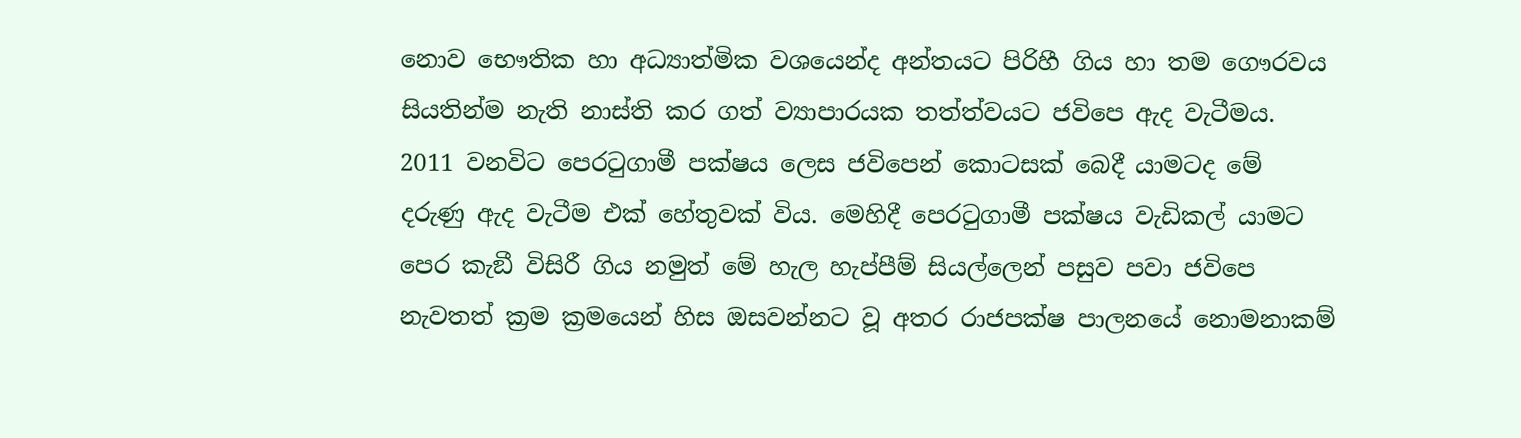නොව භෞතික හා අධ්‍යාත්මික වශයෙන්ද අන්තයට පිරිහී ගිය හා තම ගෞරවය සියතින්ම නැති නාස්ති කර ගත් ව්‍යාපාරයක තත්ත්වයට ජවිපෙ ඇද වැටීමය. 2011 වනවිට පෙරටුගාමී පක්ෂය ලෙස ජවිපෙන් කොටසක් බෙදී යාමටද මේ දරුණු ඇද වැටීම එක් හේතුවක් විය. මෙහිදී පෙරටුගාමී පක්ෂය වැඩිකල් යාමට පෙර කැඞී විසිරී ගිය නමුත් මේ හැල හැප්පීම් සියල්ලෙන් පසුව පවා ජවිපෙ නැවතත් ක්‍රම ක්‍රමයෙන් හිස ඔසවන්නට වූ අතර රාජපක්ෂ පාලනයේ නොමනාකම්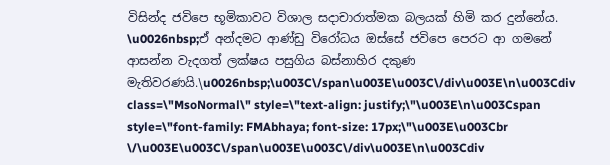විසින්ද ජවිපෙ භූමිකාවට විශාල සදාචාරාත්මක බලයක් හිමි කර දුන්නේය. \u0026nbsp;ඒ අන්දමට ආණ්ඩු විරෝධය ඔස්සේ ජවිපෙ පෙරට ආ ගමනේ ආසන්න වැදගත් ලක්ෂය පසුගිය බස්නාහිර දකුණ මැතිවරණයි.\u0026nbsp;\u003C\/span\u003E\u003C\/div\u003E\n\u003Cdiv class=\"MsoNormal\" style=\"text-align: justify;\"\u003E\n\u003Cspan style=\"font-family: FMAbhaya; font-size: 17px;\"\u003E\u003Cbr \/\u003E\u003C\/span\u003E\u003C\/div\u003E\n\u003Cdiv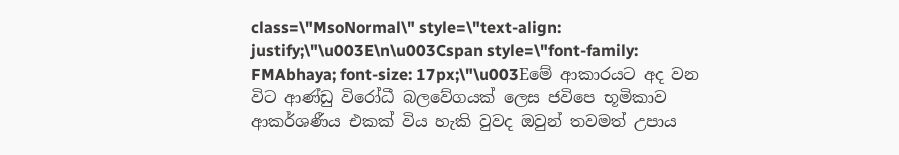class=\"MsoNormal\" style=\"text-align: justify;\"\u003E\n\u003Cspan style=\"font-family: FMAbhaya; font-size: 17px;\"\u003Eමේ ආකාරයට අද වන විට ආණ්ඩු විරෝධී බලවේගයක් ලෙස ජවිපෙ භූමිකාව ආකර්ශණීය එකක් විය හැකි වුවද ඔවුන් තවමත් උපාය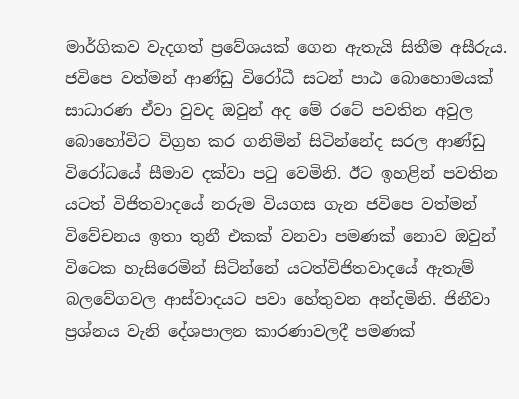මාර්ගිකව වැදගත් ප්‍රවේශයක් ගෙන ඇතැයි සිතීම අසීරුය. ජවිපෙ වත්මන් ආණ්ඩු විරෝධී සටන් පාඨ බොහොමයක් සාධාරණ ඒවා වුවද ඔවුන් අද මේ රටේ පවතින අවුල බොහෝවිට විග්‍රහ කර ගනිමින් සිටින්නේද සරල ආණ්ඩු විරෝධයේ සීමාව දක්වා පටු වෙමිනි. ඊට ඉහළින් පවතින යටත් විජිතවාදයේ නරුම වියගස ගැන ජවිපෙ වත්මන් විවේචනය ඉතා තුනී එකක් වනවා පමණක් නොව ඔවුන් විටෙක හැසිරෙමින් සිටින්නේ යටත්විජිතවාදයේ ඇතැම් බලවේගවල ආස්වාදයට පවා හේතුවන අන්දමිනි. ජිනීවා ප්‍රශ්නය වැනි දේශපාලන කාරණාවලදී පමණක්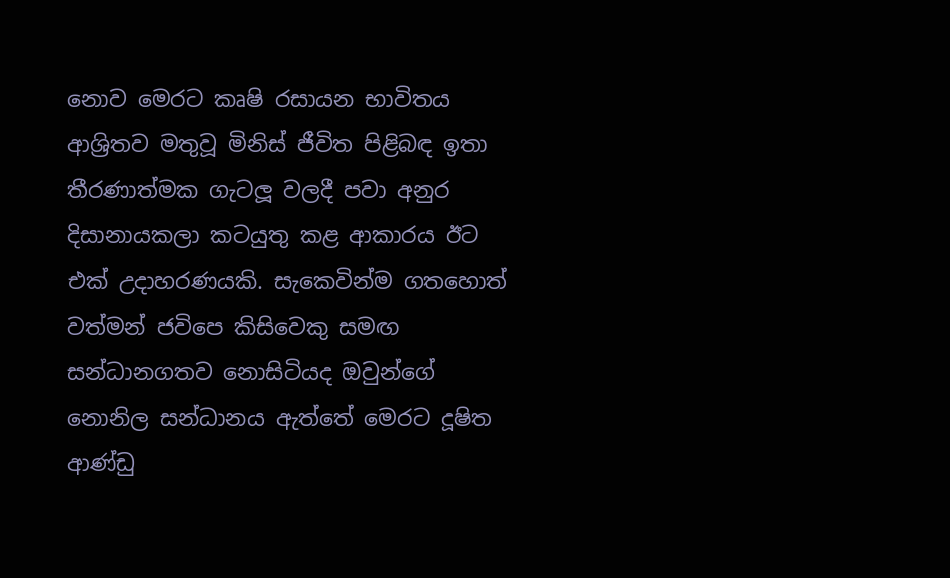නොව මෙරට කෘෂි රසායන භාවිතය ආශ්‍රිතව මතුවූ මිනිස් ජීවිත පිළිබඳ ඉතා තීරණාත්මක ගැටලූ වලදී පවා අනුර දිසානායකලා කටයුතු කළ ආකාරය ඊට එක් උදාහරණයකි. සැකෙවින්ම ගතහොත් වත්මන් ජවිපෙ කිසිවෙකු සමඟ සන්ධානගතව නොසිටියද ඔවුන්ගේ නොනිල සන්ධානය ඇත්තේ මෙරට දූෂිත ආණ්ඩු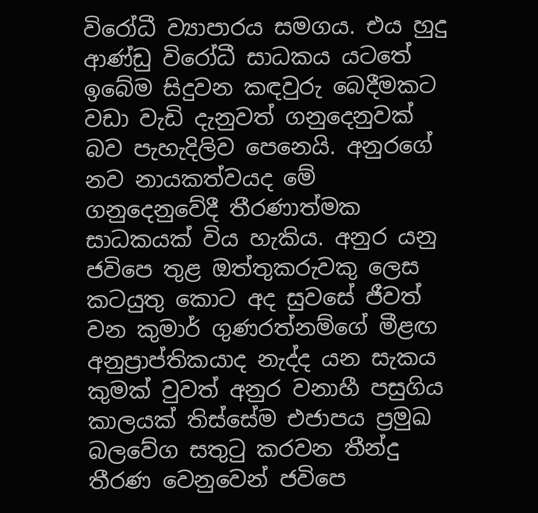විරෝධී ව්‍යාපාරය සමගය. එය හුදු ආණ්ඩු විරෝධී සාධකය යටතේ ඉබේම සිදුවන කඳවුරු බෙදීමකට වඩා වැඩි දැනුවත් ගනුදෙනුවක් බව පැහැදිලිව පෙනෙයි. අනුරගේ නව නායකත්වයද මේ ගනුදෙනුවේදී තීරණාත්මක සාධකයක් විය හැකිය. අනුර යනු ජවිපෙ තුළ ඔත්තුකරුවකු ලෙස කටයුතු කොට අද සුවසේ ජීවත් වන කුමාර් ගුණරත්නම්ගේ මීළඟ අනුප්‍රාප්තිකයාද නැද්ද යන සැකය කුමක් වුවත් අනුර වනාහී පසුගිය කාලයක් තිස්සේම එජාපය ප්‍රමුඛ බලවේග සතුටු කරවන තීන්දු තීරණ වෙනුවෙන් ජවිපෙ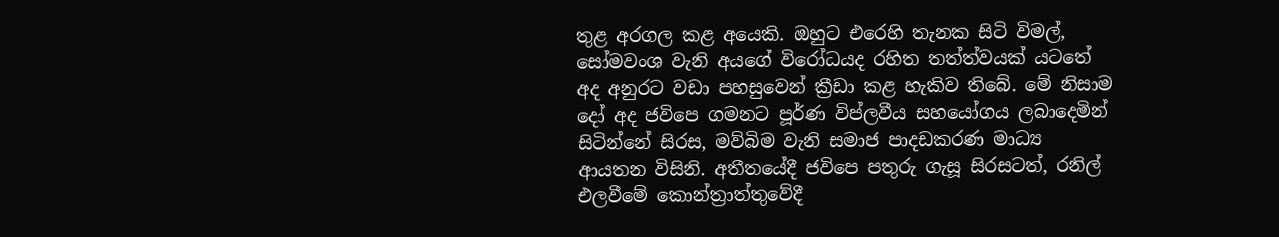තුළ අරගල කළ අයෙකි. ඔහුට එරෙහි තැනක සිටි විමල්, සෝමවංශ වැනි අයගේ විරෝධයද රහිත තත්ත්වයක් යටතේ අද අනුරට වඩා පහසුවෙන් ක්‍රීඩා කළ හැකිව තිබේ. මේ නිසාම දෝ අද ජවිපෙ ගමනට පූර්ණ විප්ලවීය සහයෝගය ලබාදෙමින් සිටින්නේ සිරස, මව්බිම වැනි සමාජ පාදඩකරණ මාධ්‍ය ආයතන විසිනි. අතීතයේදී ජවිපෙ පතුරු ගැසූ සිරසටත්, රනිල් එලවීමේ කොන්ත්‍රාත්තුවේදී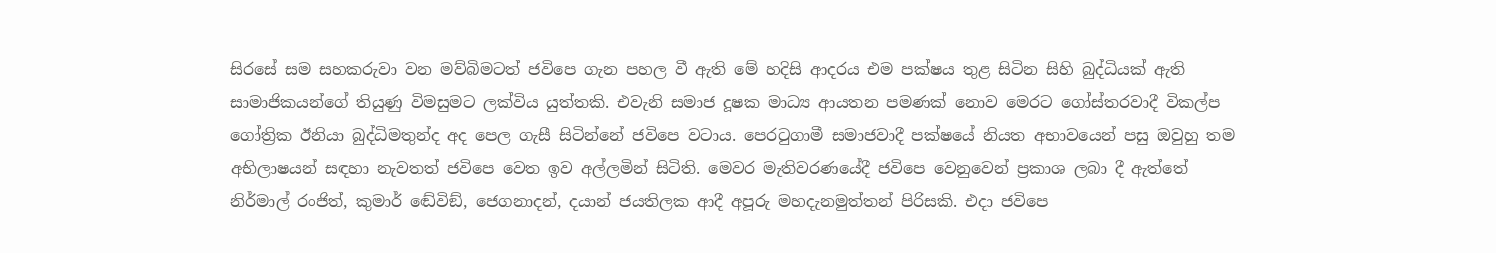සිරසේ සම සහකරුවා වන මව්බිමටත් ජවිපෙ ගැන පහල වී ඇති මේ හදිසි ආදරය එම පක්ෂය තුළ සිටින සිහි බුද්ධියක් ඇති සාමාජිකයන්ගේ තියුණු විමසුමට ලක්විය යුත්තකි. එවැනි සමාජ දූෂක මාධ්‍ය ආයතන පමණක් නොව මෙරට ගෝස්තරවාදී විකල්ප ගෝත්‍රික ඊනියා බුද්ධිමතුන්ද අද පෙල ගැසී සිටින්නේ ජවිපෙ වටාය. පෙරටුගාමී සමාජවාදී පක්ෂයේ නියත අභාවයෙන් පසු ඔවුහු තම අභිලාෂයන් සඳහා නැවතත් ජවිපෙ වෙත ඉව අල්ලමින් සිටිති. මෙවර මැතිවරණයේදී ජවිපෙ වෙනුවෙන් ප්‍රකාශ ලබා දී ඇත්තේ නිර්මාල් රංජිත්, කුමාර් ඬේවිඞ්, ජෙගනාදන්, දයාන් ජයතිලක ආදී අපූරු මහදැනමුත්තන් පිරිසකි. එදා ජවිපෙ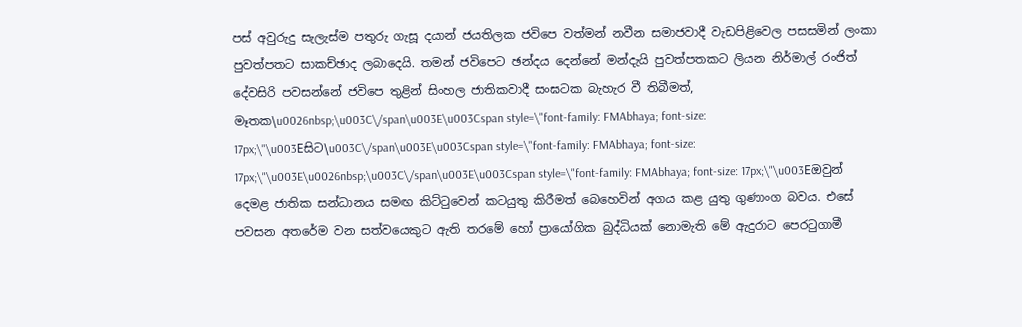පස් අවුරුදු සැලැස්ම පතුරු ගැසූ දයාන් ජයතිලක ජවිපෙ වත්මන් නවීන සමාජවාදී වැඩපිළිවෙල පසසමින් ලංකා පුවත්පතට සාකච්ඡාද ලබාදෙයි. තමන් ජවිපෙට ඡන්දය දෙන්නේ මන්දැයි පුවත්පතකට ලියන නිර්මාල් රංජිත් දේවසිරි පවසන්නේ ජවිපෙ තුළින් සිංහල ජාතිකවාදී සංඝටක බැහැර වී තිබීමත්, මෑතක\u0026nbsp;\u003C\/span\u003E\u003Cspan style=\"font-family: FMAbhaya; font-size: 17px;\"\u003Eසිට\u003C\/span\u003E\u003Cspan style=\"font-family: FMAbhaya; font-size: 17px;\"\u003E\u0026nbsp;\u003C\/span\u003E\u003Cspan style=\"font-family: FMAbhaya; font-size: 17px;\"\u003Eඔවුන් දෙමළ ජාතික සන්ධානය සමඟ කිට්ටුවෙන් කටයුතු කිරීමත් බෙහෙවින් අගය කළ යුතු ගුණාංග බවය. එසේ පවසන අතරේම වන සත්වයෙකුට ඇති තරමේ හෝ ප්‍රායෝගික බුද්ධියක් නොමැති මේ ඇදුරාට පෙරටුගාමී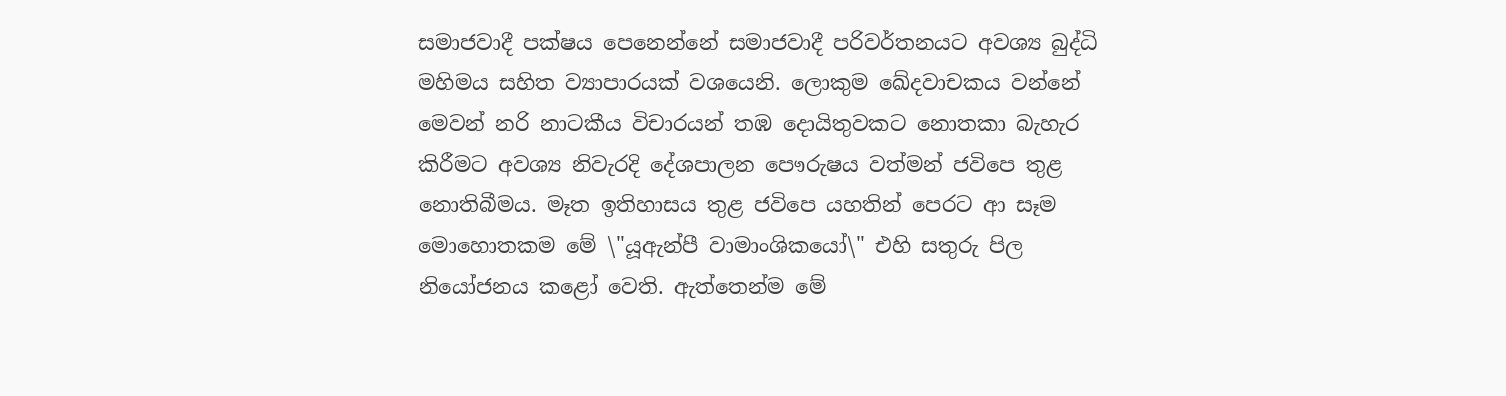සමාජවාදී පක්ෂය පෙනෙන්නේ සමාජවාදී පරිවර්තනයට අවශ්‍ය බුද්ධි මහිමය සහිත ව්‍යාපාරයක් වශයෙනි. ලොකුම ඛේදවාචකය වන්නේ මෙවන් නරි නාටකීය විචාරයන් තඹ දොයිතුවකට නොතකා බැහැර කිරීමට අවශ්‍ය නිවැරදි දේශපාලන පෞරුෂය වත්මන් ජවිපෙ තුළ නොතිබීමය. මෑත ඉතිහාසය තුළ ජවිපෙ යහතින් පෙරට ආ සෑම මොහොතකම මේ \"යූඇන්පී වාමාංශිකයෝ\" එහි සතුරු පිල නියෝජනය කළෝ වෙති. ඇත්තෙන්ම මේ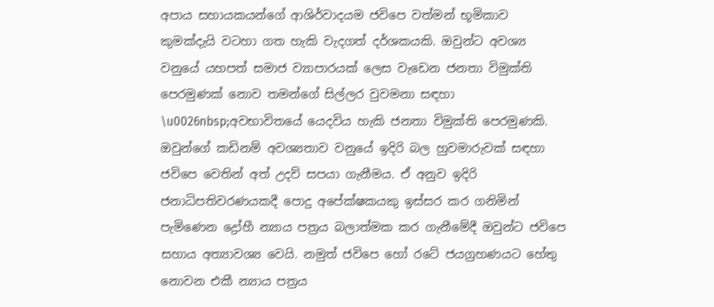අපාය සහායකයන්ගේ ආශිර්වාදයම ජවිපෙ වත්මන් භූමිකාව කුමක්දැයි වටහා ගත හැකි වැදගත් දර්ශකයකි. ඔවුන්ට අවශ්‍ය වනුයේ යහපත් සමාජ ව්‍යාපාරයක් ලෙස වැඩෙන ජනතා විමුක්ති පෙරමුණක් නොව තමන්ගේ සිල්ලර වුවමනා සඳහා \u0026nbsp;අවභාවිතයේ යෙදවිය හැකි ජනතා විමුක්ති පෙරමුණකි. ඔවුන්ගේ කඩිනම් අවශ්‍යතාව වනුයේ ඉදිරි බල හුවමාරුවක් සඳහා ජවිපෙ වෙතින් අත් උදව් සපයා ගැනීමය. ඒ අනුව ඉදිරි ජනාධිපතිවරණයකදී පොදු අපේක්ෂකයකු ඉස්සර කර ගනිමින් පැමිණෙන ද්‍රෝහී න්‍යාය පත්‍රය බලාත්මක කර ගැනීමේදී ඔවුන්ට ජවිපෙ සහාය අත්‍යාවශ්‍ය වෙයි. නමුත් ජවිපෙ හෝ රටේ ජයග්‍රහණයට හේතු නොවන එකී න්‍යාය පත්‍රය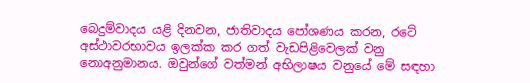බෙදුම්වාදය යළි දිනවන, ජාතිවාදය පෝශණය කරන, රටේ අස්ථාවරභාවය ඉලක්ක කර ගත් වැඩපිළිවෙලක් වනු නොඅනුමානය. ඔවුන්ගේ වත්මන් අභිලාෂය වනුයේ මේ සඳහා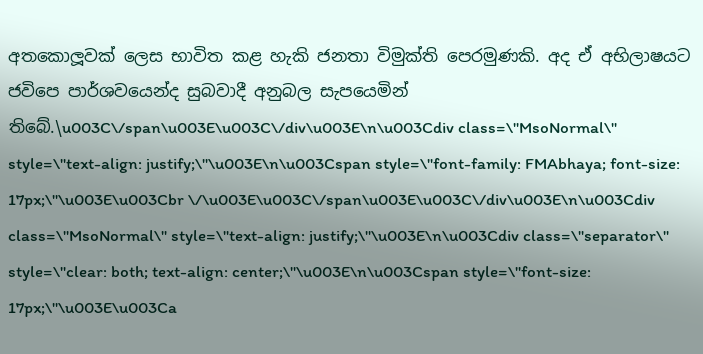අතකොලූවක් ලෙස භාවිත කළ හැකි ජනතා විමුක්ති පෙරමුණකි. අද ඒ අභිලාෂයට ජවිපෙ පාර්ශවයෙන්ද සුබවාදී අනුබල සැපයෙමින් තිබේ.\u003C\/span\u003E\u003C\/div\u003E\n\u003Cdiv class=\"MsoNormal\" style=\"text-align: justify;\"\u003E\n\u003Cspan style=\"font-family: FMAbhaya; font-size: 17px;\"\u003E\u003Cbr \/\u003E\u003C\/span\u003E\u003C\/div\u003E\n\u003Cdiv class=\"MsoNormal\" style=\"text-align: justify;\"\u003E\n\u003Cdiv class=\"separator\" style=\"clear: both; text-align: center;\"\u003E\n\u003Cspan style=\"font-size: 17px;\"\u003E\u003Ca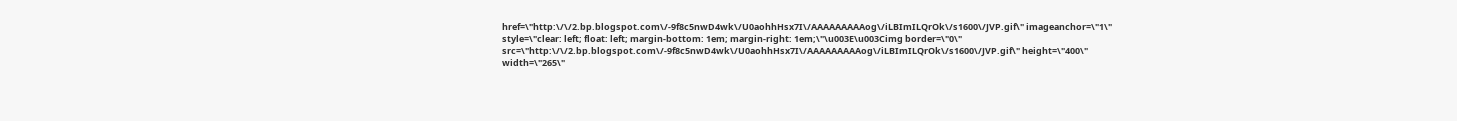href=\"http:\/\/2.bp.blogspot.com\/-9f8c5nwD4wk\/U0aohhHsx7I\/AAAAAAAAAog\/iLBImILQrOk\/s1600\/JVP.gif\" imageanchor=\"1\" style=\"clear: left; float: left; margin-bottom: 1em; margin-right: 1em;\"\u003E\u003Cimg border=\"0\" src=\"http:\/\/2.bp.blogspot.com\/-9f8c5nwD4wk\/U0aohhHsx7I\/AAAAAAAAAog\/iLBImILQrOk\/s1600\/JVP.gif\" height=\"400\" width=\"265\"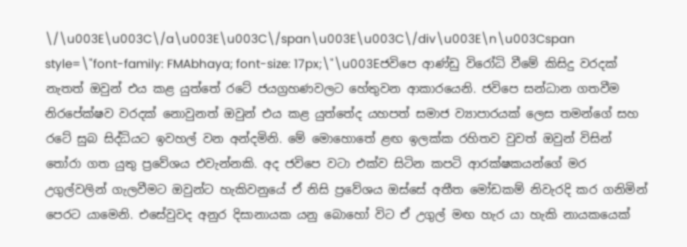\/\u003E\u003C\/a\u003E\u003C\/span\u003E\u003C\/div\u003E\n\u003Cspan style=\"font-family: FMAbhaya; font-size: 17px;\"\u003Eජවිපෙ ආණ්ඩු විරෝධි වීමේ කිසිදු වරදක් නැතත් ඔවුන් එය කළ යුත්තේ රටේ ජයග්‍රහණවලට හේතුවන ආකාරයෙනි. ජවිපෙ සන්ධාන ගතවීම නිරපේක්ෂව වරදක් නොවුනත් ඔවුන් එය කළ යුත්තේද යහපත් සමාජ ව්‍යාපාරයක් ලෙස තමන්ගේ සහ රටේ සුබ සිද්ධියට ඉවහල් වන අන්දමිනි. මේ මොහොතේ ළඟ ඉලක්ක රහිතව වුවත් ඔවුන් විසින් තෝරා ගත යුතු ප්‍රවේශය එවැන්නකි. අද ජවිපෙ වටා එක්ව සිටින කපටි ආරක්ෂකයන්ගේ මර උගුල්වලින් ගැලවීමට ඔවුන්ට හැකිවනුයේ ඒ නිසි ප්‍රවේශය ඔස්සේ අතීත මෝඩකම් නිවැරදි කර ගනිමින් පෙරට යාමෙනි. එසේවුවද අනුර දිසානායක යනු බොහෝ විට ඒ උගුල් මඟ හැර යා හැකි නායකයෙක්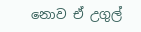නොව ඒ උගුල්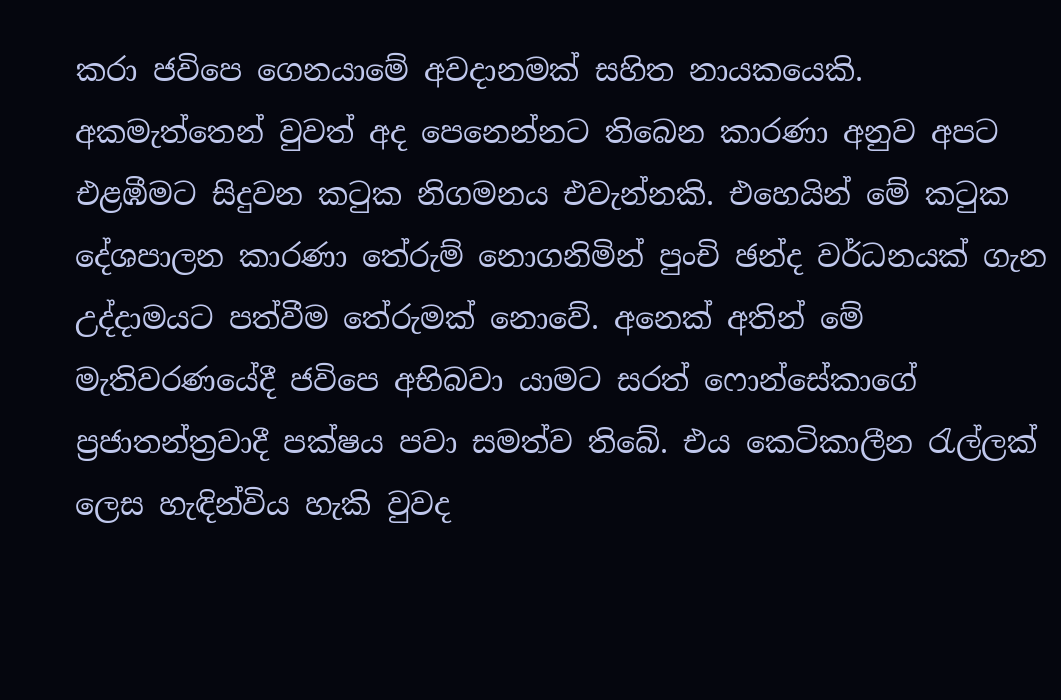කරා ජවිපෙ ගෙනයාමේ අවදානමක් සහිත නායකයෙකි. අකමැත්තෙන් වුවත් අද පෙනෙන්නට තිබෙන කාරණා අනුව අපට එළඹීමට සිදුවන කටුක නිගමනය එවැන්නකි. එහෙයින් මේ කටුක දේශපාලන කාරණා තේරුම් නොගනිමින් පුංචි ඡන්ද වර්ධනයක් ගැන උද්දාමයට පත්වීම තේරුමක් නොවේ. අනෙක් අතින් මේ මැතිවරණයේදී ජවිපෙ අභිබවා යාමට සරත් ෆොන්සේකාගේ ප්‍රජාතන්ත්‍රවාදී පක්ෂය පවා සමත්ව තිබේ. එය කෙටිකාලීන රැල්ලක් ලෙස හැඳින්විය හැකි වුවද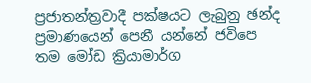ප්‍රජාතන්ත්‍රවාදී පක්ෂයට ලැබුනු ඡන්ද ප්‍රමාණයෙන් පෙනී යන්නේ ජවිපෙ තම මෝඩ ක්‍රියාමාර්ග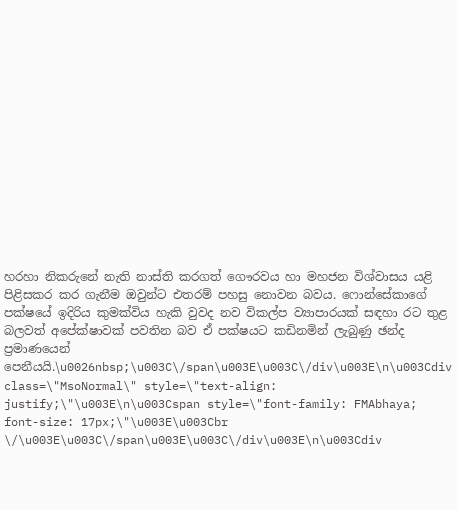හරහා නිකරුනේ නැති නාස්ති කරගත් ගෞරවය හා මහජන විශ්වාසය යළි පිළිසකර කර ගැනීම ඔවුන්ට එතරම් පහසු නොවන බවය. ෆොන්සේකාගේ පක්ෂයේ ඉදිරිය කුමක්විය හැකි වුවද නව විකල්ප ව්‍යාපාරයක් සඳහා රට තුළ බලවත් අපේක්ෂාවක් පවතින බව ඒ පක්ෂයට කඩිනමින් ලැබුණු ඡන්ද ප්‍රමාණයෙන් පෙනීයයි.\u0026nbsp;\u003C\/span\u003E\u003C\/div\u003E\n\u003Cdiv class=\"MsoNormal\" style=\"text-align: justify;\"\u003E\n\u003Cspan style=\"font-family: FMAbhaya; font-size: 17px;\"\u003E\u003Cbr \/\u003E\u003C\/span\u003E\u003C\/div\u003E\n\u003Cdiv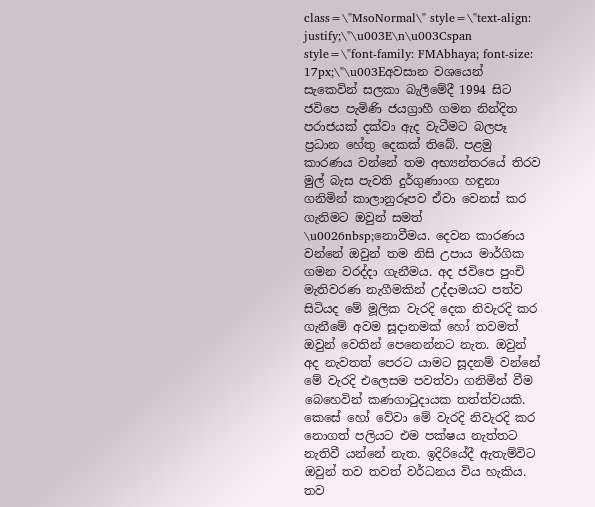class=\"MsoNormal\" style=\"text-align: justify;\"\u003E\n\u003Cspan style=\"font-family: FMAbhaya; font-size: 17px;\"\u003Eඅවසාන වශයෙන් සැකෙවින් සලකා බැලීමේදී 1994 සිට ජවිපෙ පැමිණි ජයග්‍රාහී ගමන නින්දිත පරාජයක් දක්වා ඇද වැටීමට බලපෑ ප්‍රධාන හේතු දෙකක් තිබේ. පළමු කාරණය වන්නේ තම අභ්‍යන්තරයේ තිරව මුල් බැස පැවති දුර්ගුණාංග හඳුනා ගනිමින් කාලානුරූපව ඒවා වෙනස් කර ගැනිමට ඔවුන් සමත් \u0026nbsp;නොවීමය. දෙවන කාරණය වන්නේ ඔවුන් තම නිසි උපාය මාර්ගික ගමන වරද්දා ගැනීමය. අද ජවිපෙ පුංචි මැතිවරණ නැගීමකින් උද්දාමයට පත්ව සිටියද මේ මූලික වැරදි දෙක නිවැරදි කර ගැනීමේ අවම සූදානමක් හෝ තවමත් ඔවුන් වෙතින් පෙනෙන්නට නැත. ඔවුන් අද නැවතත් පෙරට යාමට සූදනම් වන්නේ මේ වැරදි එලෙසම පවත්වා ගනිමින් වීම බෙහෙවින් කණගාටුදායක තත්ත්වයකි. කෙසේ හෝ වේවා මේ වැරදි නිවැරදි කර නොගත් පලියට එම පක්ෂය නැත්තට නැතිවී යන්නේ නැත. ඉදිරියේදී ඇතැම්විට ඔවුන් තව තවත් වර්ධනය විය හැකිය. තව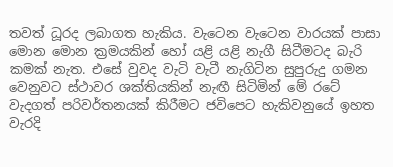තවත් ධූරද ලබාගත හැකිය. වැටෙන වැටෙන වාරයක් පාසා මොන මොන ක්‍රමයකින් හෝ යළි යළි නැගී සිටීමටද බැරි කමක් නැත. එසේ වුවද වැටි වැටී නැගිටින සුපුරුදු ගමන වෙනුවට ස්ථාවර ශක්තියකින් නැඟී සිටිමින් මේ රටේ වැදගත් පරිවර්තනයක් කිරීමට ජවිපෙට හැකිවනුයේ ඉහත වැරදි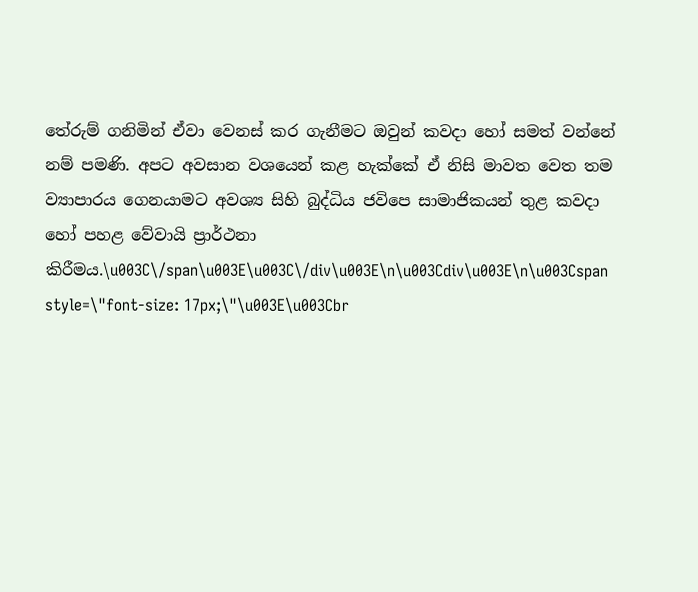තේරුම් ගනිමින් ඒවා වෙනස් කර ගැනීමට ඔවුන් කවදා හෝ සමත් වන්නේ නම් පමණි. අපට අවසාන වශයෙන් කළ හැක්කේ ඒ නිසි මාවත වෙත තම ව්‍යාපාරය ගෙනයාමට අවශ්‍ය සිහි බුද්ධිය ජවිපෙ සාමාජිකයන් තුළ කවදා හෝ පහළ වේවායි ප්‍රාර්ථනා කිරීමය.\u003C\/span\u003E\u003C\/div\u003E\n\u003Cdiv\u003E\n\u003Cspan style=\"font-size: 17px;\"\u003E\u003Cbr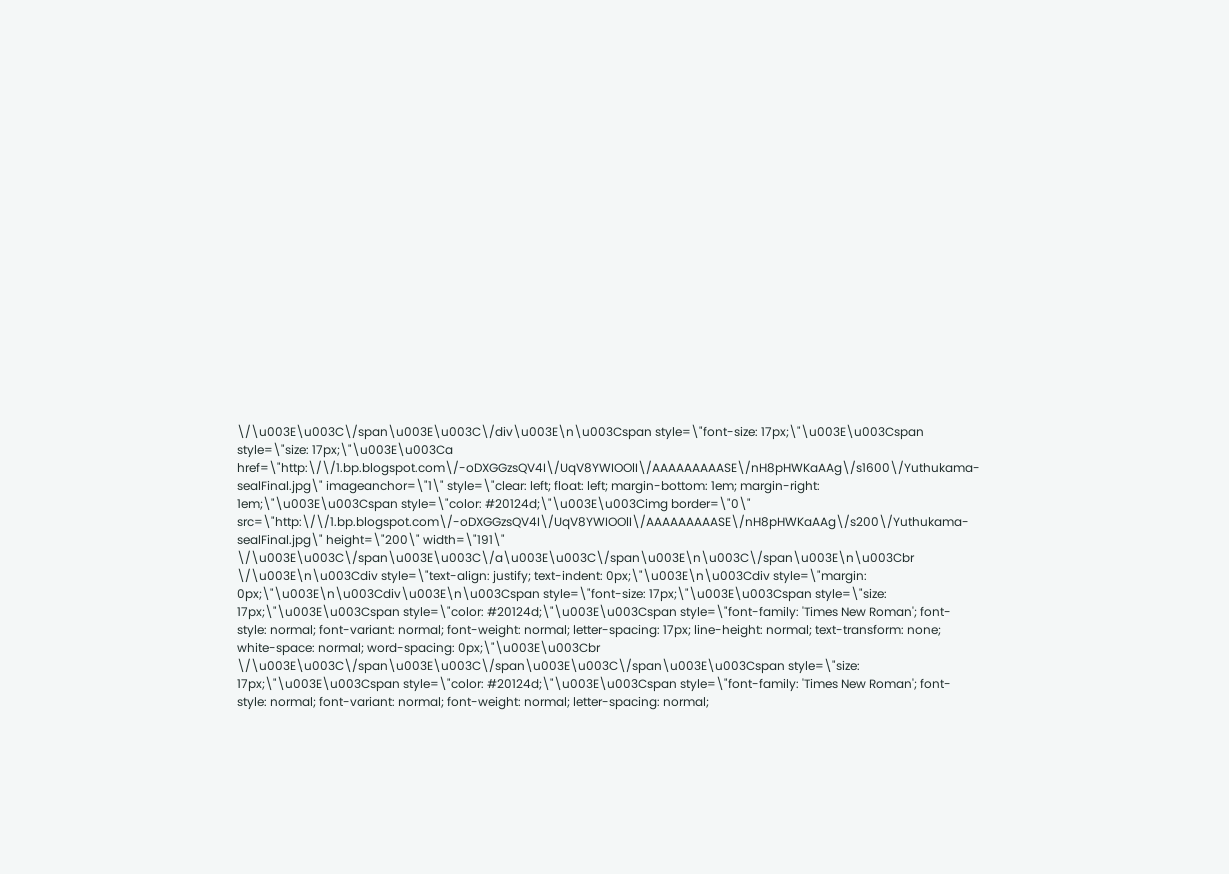\/\u003E\u003C\/span\u003E\u003C\/div\u003E\n\u003Cspan style=\"font-size: 17px;\"\u003E\u003Cspan style=\"size: 17px;\"\u003E\u003Ca href=\"http:\/\/1.bp.blogspot.com\/-oDXGGzsQV4I\/UqV8YWIOOlI\/AAAAAAAAASE\/nH8pHWKaAAg\/s1600\/Yuthukama-sealFinal.jpg\" imageanchor=\"1\" style=\"clear: left; float: left; margin-bottom: 1em; margin-right: 1em;\"\u003E\u003Cspan style=\"color: #20124d;\"\u003E\u003Cimg border=\"0\" src=\"http:\/\/1.bp.blogspot.com\/-oDXGGzsQV4I\/UqV8YWIOOlI\/AAAAAAAAASE\/nH8pHWKaAAg\/s200\/Yuthukama-sealFinal.jpg\" height=\"200\" width=\"191\" \/\u003E\u003C\/span\u003E\u003C\/a\u003E\u003C\/span\u003E\n\u003C\/span\u003E\n\u003Cbr \/\u003E\n\u003Cdiv style=\"text-align: justify; text-indent: 0px;\"\u003E\n\u003Cdiv style=\"margin: 0px;\"\u003E\n\u003Cdiv\u003E\n\u003Cspan style=\"font-size: 17px;\"\u003E\u003Cspan style=\"size: 17px;\"\u003E\u003Cspan style=\"color: #20124d;\"\u003E\u003Cspan style=\"font-family: 'Times New Roman'; font-style: normal; font-variant: normal; font-weight: normal; letter-spacing: 17px; line-height: normal; text-transform: none; white-space: normal; word-spacing: 0px;\"\u003E\u003Cbr \/\u003E\u003C\/span\u003E\u003C\/span\u003E\u003C\/span\u003E\u003Cspan style=\"size: 17px;\"\u003E\u003Cspan style=\"color: #20124d;\"\u003E\u003Cspan style=\"font-family: 'Times New Roman'; font-style: normal; font-variant: normal; font-weight: normal; letter-spacing: normal;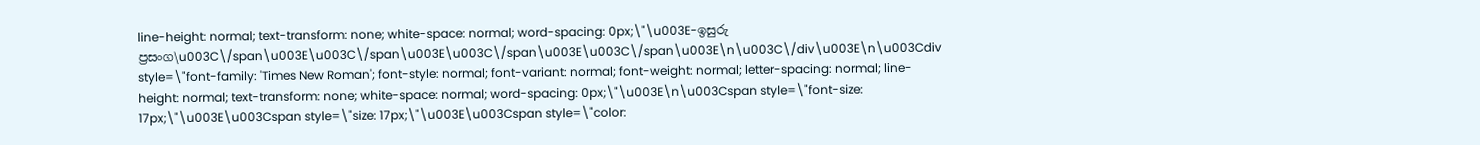line-height: normal; text-transform: none; white-space: normal; word-spacing: 0px;\"\u003E-ඉසුරු ප්‍රසංග\u003C\/span\u003E\u003C\/span\u003E\u003C\/span\u003E\u003C\/span\u003E\n\u003C\/div\u003E\n\u003Cdiv style=\"font-family: 'Times New Roman'; font-style: normal; font-variant: normal; font-weight: normal; letter-spacing: normal; line-height: normal; text-transform: none; white-space: normal; word-spacing: 0px;\"\u003E\n\u003Cspan style=\"font-size: 17px;\"\u003E\u003Cspan style=\"size: 17px;\"\u003E\u003Cspan style=\"color: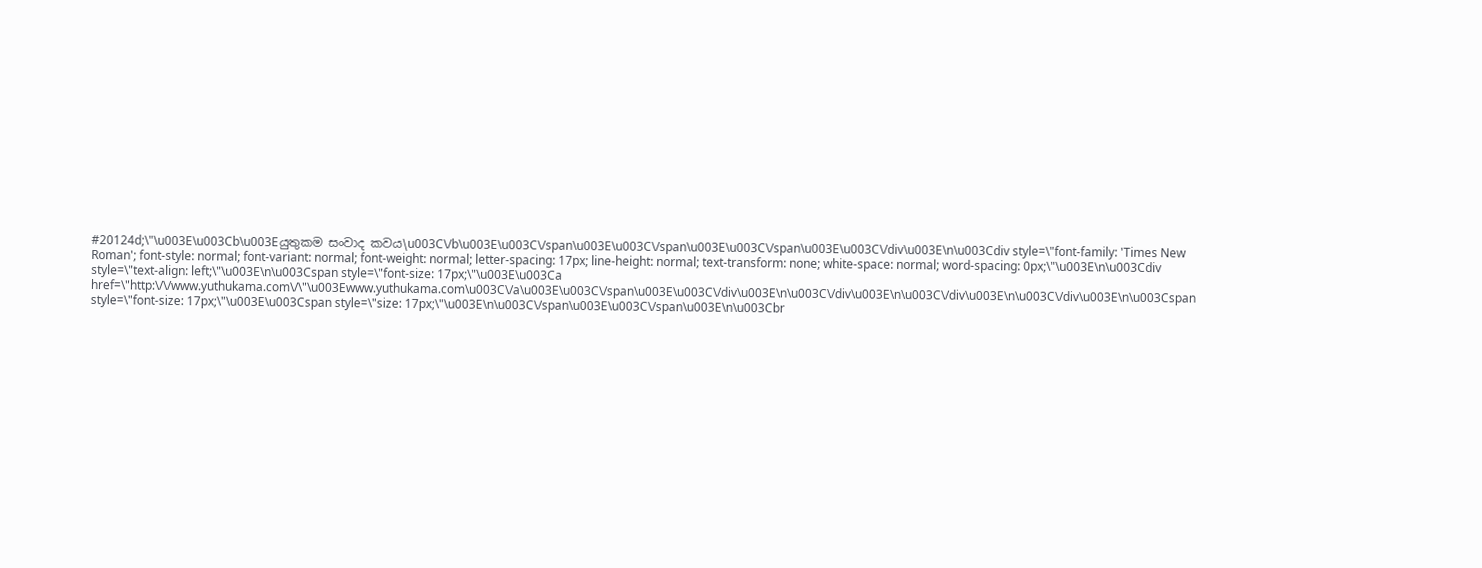#20124d;\"\u003E\u003Cb\u003Eයුතුකම සංවාද කවය\u003C\/b\u003E\u003C\/span\u003E\u003C\/span\u003E\u003C\/span\u003E\u003C\/div\u003E\n\u003Cdiv style=\"font-family: 'Times New Roman'; font-style: normal; font-variant: normal; font-weight: normal; letter-spacing: 17px; line-height: normal; text-transform: none; white-space: normal; word-spacing: 0px;\"\u003E\n\u003Cdiv style=\"text-align: left;\"\u003E\n\u003Cspan style=\"font-size: 17px;\"\u003E\u003Ca href=\"http:\/\/www.yuthukama.com\/\"\u003Ewww.yuthukama.com\u003C\/a\u003E\u003C\/span\u003E\u003C\/div\u003E\n\u003C\/div\u003E\n\u003C\/div\u003E\n\u003C\/div\u003E\n\u003Cspan style=\"font-size: 17px;\"\u003E\u003Cspan style=\"size: 17px;\"\u003E\n\u003C\/span\u003E\u003C\/span\u003E\n\u003Cbr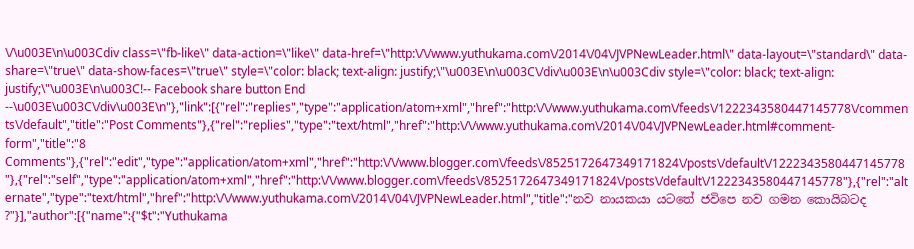\/\u003E\n\u003Cdiv class=\"fb-like\" data-action=\"like\" data-href=\"http:\/\/www.yuthukama.com\/2014\/04\/JVPNewLeader.html\" data-layout=\"standard\" data-share=\"true\" data-show-faces=\"true\" style=\"color: black; text-align: justify;\"\u003E\n\u003C\/div\u003E\n\u003Cdiv style=\"color: black; text-align: justify;\"\u003E\n\u003C!-- Facebook share button End --\u003E\u003C\/div\u003E\n"},"link":[{"rel":"replies","type":"application/atom+xml","href":"http:\/\/www.yuthukama.com\/feeds\/1222343580447145778\/comments\/default","title":"Post Comments"},{"rel":"replies","type":"text/html","href":"http:\/\/www.yuthukama.com\/2014\/04\/JVPNewLeader.html#comment-form","title":"8 Comments"},{"rel":"edit","type":"application/atom+xml","href":"http:\/\/www.blogger.com\/feeds\/8525172647349171824\/posts\/default\/1222343580447145778"},{"rel":"self","type":"application/atom+xml","href":"http:\/\/www.blogger.com\/feeds\/8525172647349171824\/posts\/default\/1222343580447145778"},{"rel":"alternate","type":"text/html","href":"http:\/\/www.yuthukama.com\/2014\/04\/JVPNewLeader.html","title":"නව නායකයා යටතේ ජවිපෙ නව ගමන කොයිබටද ?"}],"author":[{"name":{"$t":"Yuthukama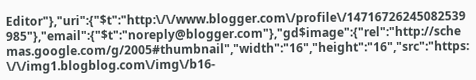Editor"},"uri":{"$t":"http:\/\/www.blogger.com\/profile\/14716726245082539985"},"email":{"$t":"noreply@blogger.com"},"gd$image":{"rel":"http://schemas.google.com/g/2005#thumbnail","width":"16","height":"16","src":"https:\/\/img1.blogblog.com\/img\/b16-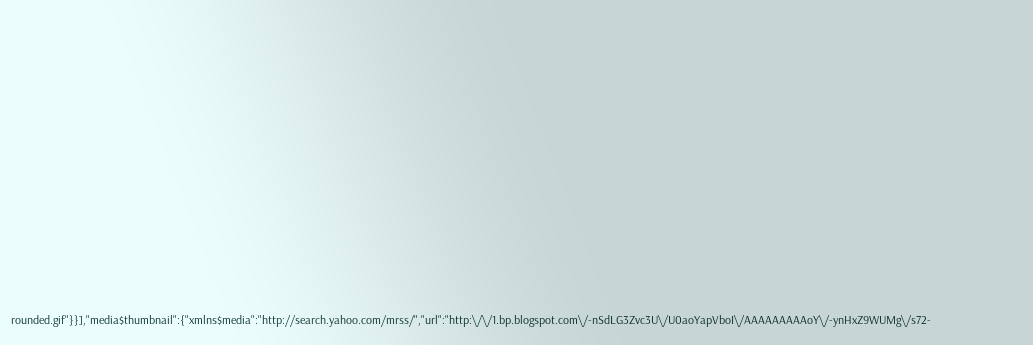rounded.gif"}}],"media$thumbnail":{"xmlns$media":"http://search.yahoo.com/mrss/","url":"http:\/\/1.bp.blogspot.com\/-nSdLG3Zvc3U\/U0aoYapVboI\/AAAAAAAAAoY\/-ynHxZ9WUMg\/s72-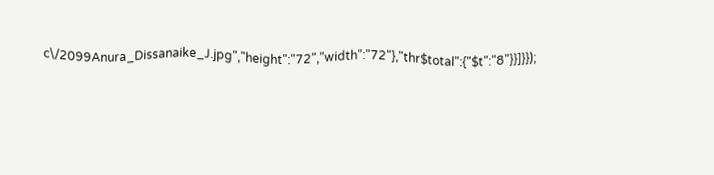c\/2099Anura_Dissanaike_J.jpg","height":"72","width":"72"},"thr$total":{"$t":"8"}}]}});